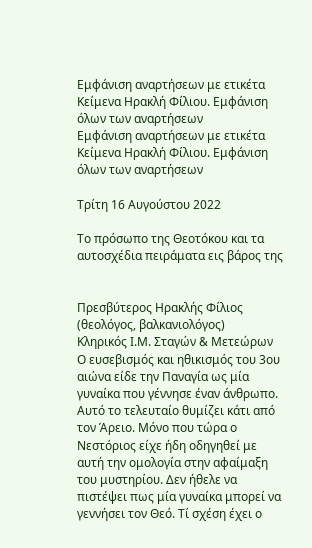Εμφάνιση αναρτήσεων με ετικέτα Κείμενα Ηρακλή Φίλιου. Εμφάνιση όλων των αναρτήσεων
Εμφάνιση αναρτήσεων με ετικέτα Κείμενα Ηρακλή Φίλιου. Εμφάνιση όλων των αναρτήσεων

Τρίτη 16 Αυγούστου 2022

Το πρόσωπο της Θεοτόκου και τα αυτοσχέδια πειράματα εις βάρος της


Πρεσβύτερος Ηρακλής Φίλιος (θεολόγος, βαλκανιολόγος)
Κληρικός Ι.Μ. Σταγών & Μετεώρων
Ο ευσεβισμός και ηθικισμός του 3ου αιώνα είδε την Παναγία ως μία γυναίκα που γέννησε έναν άνθρωπο. Αυτό το τελευταίο θυμίζει κάτι από τον Άρειο. Μόνο που τώρα ο Νεστόριος είχε ήδη οδηγηθεί με αυτή την ομολογία στην αφαίμαξη του μυστηρίου. Δεν ήθελε να πιστέψει πως μία γυναίκα μπορεί να γεννήσει τον Θεό. Τί σχέση έχει ο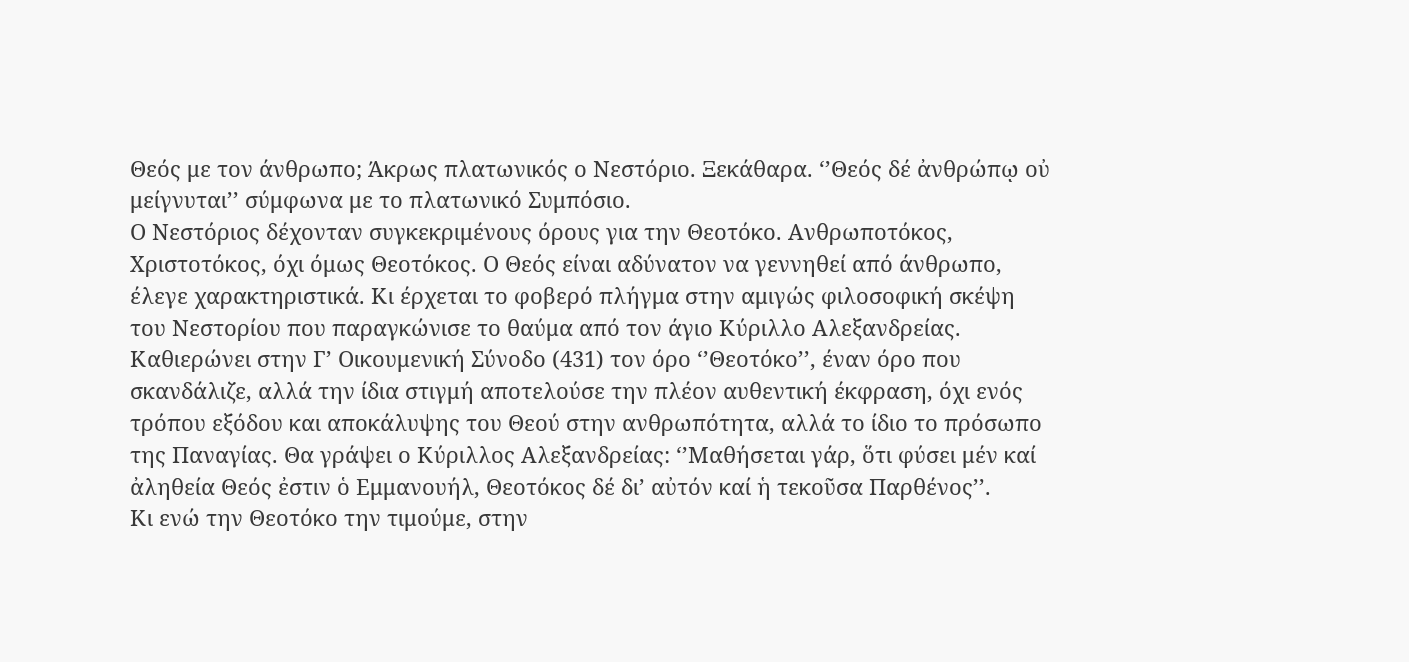Θεός με τον άνθρωπο; Άκρως πλατωνικός ο Νεστόριο. Ξεκάθαρα. ‘’Θεός δέ ἀνθρώπῳ οὐ μείγνυται’’ σύμφωνα με το πλατωνικό Συμπόσιο.
Ο Νεστόριος δέχονταν συγκεκριμένους όρους για την Θεοτόκο. Ανθρωποτόκος, Χριστοτόκος, όχι όμως Θεοτόκος. Ο Θεός είναι αδύνατον να γεννηθεί από άνθρωπο, έλεγε χαρακτηριστικά. Κι έρχεται το φοβερό πλήγμα στην αμιγώς φιλοσοφική σκέψη του Νεστορίου που παραγκώνισε το θαύμα από τον άγιο Κύριλλο Αλεξανδρείας. Καθιερώνει στην Γ’ Οικουμενική Σύνοδο (431) τον όρο ‘’Θεοτόκο’’, έναν όρο που σκανδάλιζε, αλλά την ίδια στιγμή αποτελούσε την πλέον αυθεντική έκφραση, όχι ενός τρόπου εξόδου και αποκάλυψης του Θεού στην ανθρωπότητα, αλλά το ίδιο το πρόσωπο της Παναγίας. Θα γράψει ο Κύριλλος Αλεξανδρείας: ‘’Μαθήσεται γάρ, ὅτι φύσει μέν καί ἀληθεία Θεός ἐστιν ὁ Εμμανουήλ, Θεοτόκος δέ δι’ αὐτόν καί ἡ τεκοῦσα Παρθένος’’.
Κι ενώ την Θεοτόκο την τιμούμε, στην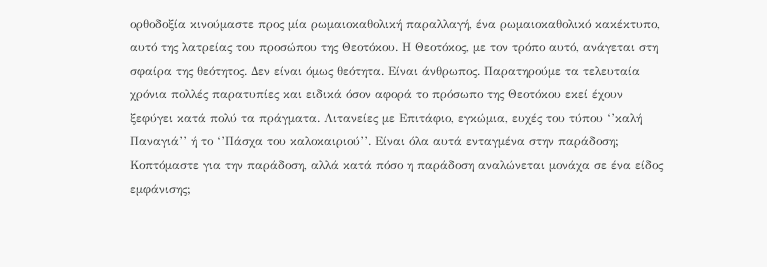ορθοδοξία κινούμαστε προς μία ρωμαιοκαθολική παραλλαγή, ένα ρωμαιοκαθολικό κακέκτυπο, αυτό της λατρείας του προσώπου της Θεοτόκου. Η Θεοτόκος, με τον τρόπο αυτό, ανάγεται στη σφαίρα της θεότητος. Δεν είναι όμως θεότητα. Είναι άνθρωπος. Παρατηρούμε τα τελευταία χρόνια πολλές παρατυπίες και ειδικά όσον αφορά το πρόσωπο της Θεοτόκου εκεί έχουν ξεφύγει κατά πολύ τα πράγματα. Λιτανείες με Επιτάφιο, εγκώμια, ευχές του τύπου ‘’καλή Παναγιά’’ ή το ‘’Πάσχα του καλοκαιριού’’. Είναι όλα αυτά ενταγμένα στην παράδοση; Κοπτόμαστε για την παράδοση, αλλά κατά πόσο η παράδοση αναλώνεται μονάχα σε ένα είδος εμφάνισης;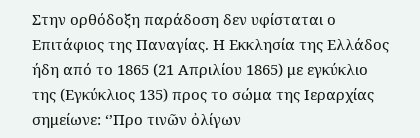Στην ορθόδοξη παράδοση δεν υφίσταται ο Επιτάφιος της Παναγίας. Η Εκκλησία της Ελλάδος ήδη από το 1865 (21 Απριλίου 1865) με εγκύκλιο της (Εγκύκλιος 135) προς το σώμα της Ιεραρχίας σημείωνε: ‘’Προ τινῶν ὀλίγων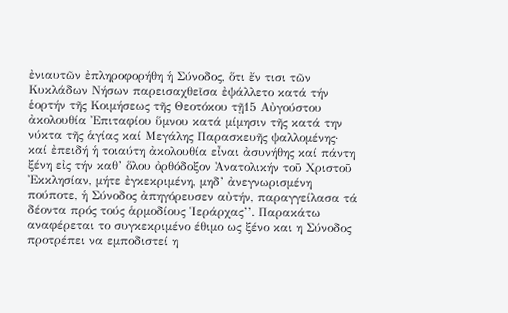ἐνιαυτῶν ἐπληροφορήθη ἡ Σύνοδος, ὅτι ἔν τισι τῶν Κυκλάδων Νήσων παρεισαχθεῖσα ἐψάλλετο κατά τήν ἑορτήν τῆς Κοιμήσεως τῆς Θεοτόκου τῇ15 Αὐγούστου ἀκολουθία Ἐπιταφίου ὕμνου κατά μίμησιν τῆς κατά την νύκτα τῆς ἁγίας καί Μεγάλης Παρασκευῆς ψαλλομένης· καί ἐπειδή ἡ τοιαύτη ἀκολουθία εἶναι ἀσυνήθης καί πάντη ξένη εἰς τήν καθ’ ὅλου ὀρθόδοξον Ἀνατολικήν τοῦ Χριστοῦ Ἐκκλησίαν, μήτε ἐγκεκριμένη, μηδ’ ἀνεγνωρισμένη πούποτε, ἡ Σύνοδος ἀπηγόρευσεν αὐτήν, παραγγείλασα τά δέοντα πρός τούς ἁρμοδίους Ἱεράρχας’’. Παρακάτω αναφέρεται το συγκεκριμένο έθιμο ως ξένο και η Σύνοδος προτρέπει να εμποδιστεί η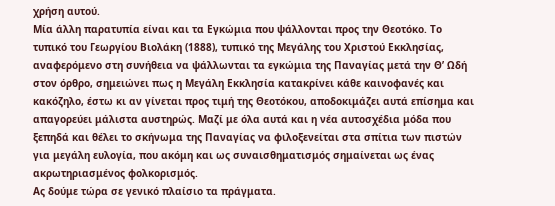χρήση αυτού.
Μία άλλη παρατυπία είναι και τα Εγκώμια που ψάλλονται προς την Θεοτόκο. Το τυπικό του Γεωργίου Βιολάκη (1888), τυπικό της Μεγάλης του Χριστού Εκκλησίας, αναφερόμενο στη συνήθεια να ψάλλωνται τα εγκώμια της Παναγίας μετά την Θ’ Ωδή στον όρθρο, σημειώνει πως η Μεγάλη Εκκλησία κατακρίνει κάθε καινοφανές και κακόζηλο, έστω κι αν γίνεται προς τιμή της Θεοτόκου, αποδοκιμάζει αυτά επίσημα και απαγορεύει μάλιστα αυστηρώς. Μαζί με όλα αυτά και η νέα αυτοσχέδια μόδα που ξεπηδά και θέλει το σκήνωμα της Παναγίας να φιλοξενείται στα σπίτια των πιστών για μεγάλη ευλογία, που ακόμη και ως συναισθηματισμός σημαίνεται ως ένας ακρωτηριασμένος φολκορισμός.
Ας δούμε τώρα σε γενικό πλαίσιο τα πράγματα.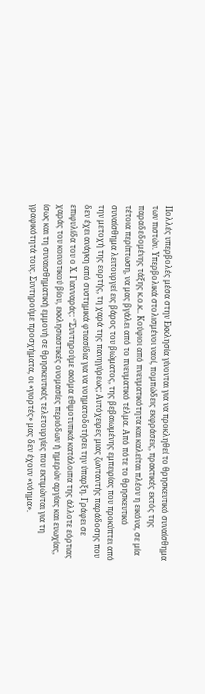Πολλές υπερβολές μέσα στην Εκκλησία γίνονται για να προκληθεί το θρησκευτικό συναίσθημα των πιστών. Υπερβολικά στολισμένοι ναοί, πομπώδεις εκφράσεις, πρακτικές εκτός της παραδεδομένης τάξης κ.ο.κ.. Κούφιοι από πνευματικότητα και καλείται πλέον η εικόνα, σε μία τέτοια περίπτωση, να μας βγάλει από το πνευματικό τέλμα. Από πότε το θρησκευτικό συναίσθημα λειτουργεί εις βάρος του βιώματος, της βεβαιωμένης εμπειρίας που προκύπτει από την μετοχή της εορτής, τη χαρά της πανηγύρεως; Αυτόχειρες μιας ζωνταντής παράδοσης που δεν έχει ανάγκη από συστημικά φτιασίδια για να νοηματοδοτήσει την ύπαρξη. Γράφει σε επιφυλίδα του ο Χ. Γιανναράς: ‘’Συντηρούμε ακόμα εθιμοτυπικά κατάλοιπα της άλλοτε εόρτιας χαράς του κοινοτικού βίου, εκκλησιαστικές ονομασίες περιόδων ή ημερών αργίας και ευωχίας, ίσως και τη συναισθηματική εμμονή σε θρησκευτικές τελετουργίες που εκτιμώνται για τη γραφικότητά τους. Συντηρούμε προσχήματα, οι «γιορτές» μας δεν έχουν «νόημα».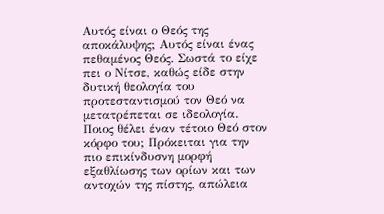Αυτός είναι ο Θεός της αποκάλυψης; Αυτός είναι ένας πεθαμένος Θεός. Σωστά το είχε πει ο Νίτσε, καθώς είδε στην δυτική θεολογία του προτεσταντισμού τον Θεό να μετατρέπεται σε ιδεολογία. Ποιος θέλει έναν τέτοιο Θεό στον κόρφο του; Πρόκειται για την πιο επικίνδυσνη μορφή εξαθλίωσης των ορίων και των αντοχών της πίστης, απώλεια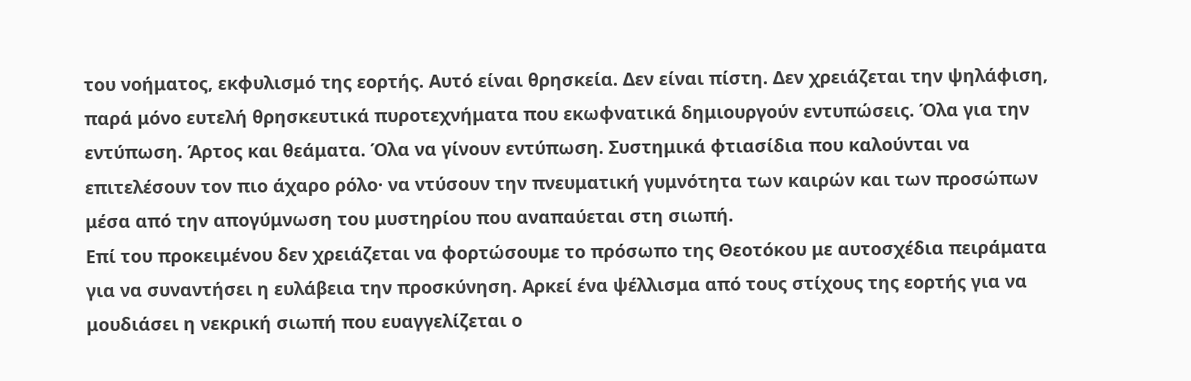του νοήματος, εκφυλισμό της εορτής. Αυτό είναι θρησκεία. Δεν είναι πίστη. Δεν χρειάζεται την ψηλάφιση, παρά μόνο ευτελή θρησκευτικά πυροτεχνήματα που εκωφνατικά δημιουργούν εντυπώσεις. Όλα για την εντύπωση. Άρτος και θεάματα. Όλα να γίνουν εντύπωση. Συστημικά φτιασίδια που καλούνται να επιτελέσουν τον πιο άχαρο ρόλο· να ντύσουν την πνευματική γυμνότητα των καιρών και των προσώπων μέσα από την απογύμνωση του μυστηρίου που αναπαύεται στη σιωπή.
Επί του προκειμένου δεν χρειάζεται να φορτώσουμε το πρόσωπο της Θεοτόκου με αυτοσχέδια πειράματα για να συναντήσει η ευλάβεια την προσκύνηση. Αρκεί ένα ψέλλισμα από τους στίχους της εορτής για να μουδιάσει η νεκρική σιωπή που ευαγγελίζεται ο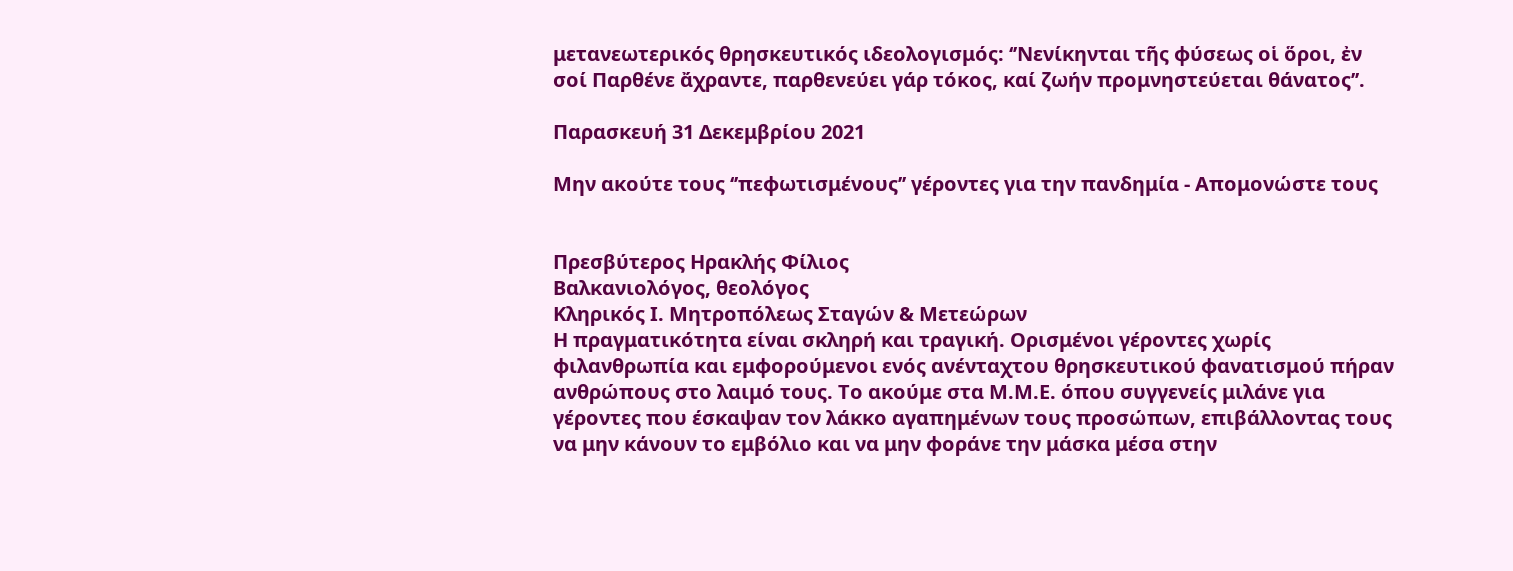μετανεωτερικός θρησκευτικός ιδεολογισμός: ‘’Νενίκηνται τῆς φύσεως οἱ ὅροι, ἐν σοί Παρθένε ἄχραντε, παρθενεύει γάρ τόκος, καί ζωήν προμνηστεύεται θάνατος’’.

Παρασκευή 31 Δεκεμβρίου 2021

Μην ακούτε τους ‘’πεφωτισμένους’’ γέροντες για την πανδημία - Απομονώστε τους


Πρεσβύτερος Ηρακλής Φίλιος
Βαλκανιολόγος, θεολόγος
Κληρικός Ι. Μητροπόλεως Σταγών & Μετεώρων
Η πραγματικότητα είναι σκληρή και τραγική. Ορισμένοι γέροντες χωρίς φιλανθρωπία και εμφορούμενοι ενός ανένταχτου θρησκευτικού φανατισμού πήραν ανθρώπους στο λαιμό τους. Το ακούμε στα Μ.Μ.Ε. όπου συγγενείς μιλάνε για γέροντες που έσκαψαν τον λάκκο αγαπημένων τους προσώπων, επιβάλλοντας τους να μην κάνουν το εμβόλιο και να μην φοράνε την μάσκα μέσα στην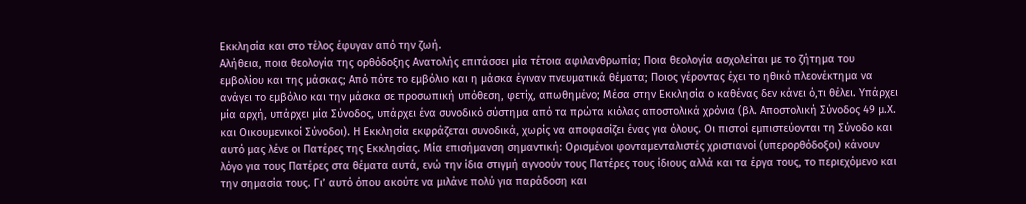Εκκλησία και στο τέλος έφυγαν από την ζωή.
Αλήθεια, ποια θεολογία της ορθόδοξης Ανατολής επιτάσσει μία τέτοια αφιλανθρωπία; Ποια θεολογία ασχολείται με το ζήτημα του εμβολίου και της μάσκας; Από πότε το εμβόλιο και η μάσκα έγιναν πνευματικά θέματα; Ποιος γέροντας έχει το ηθικό πλεονέκτημα να ανάγει το εμβόλιο και την μάσκα σε προσωπική υπόθεση, φετίχ, απωθημένο; Μέσα στην Εκκλησία ο καθένας δεν κάνει ό,τι θέλει. Υπάρχει μία αρχή, υπάρχει μία Σύνοδος, υπάρχει ένα συνοδικό σύστημα από τα πρώτα κιόλας αποστολικά χρόνια (βλ. Αποστολική Σύνοδος 49 μ.Χ. και Οικουμενικοί Σύνοδοι). Η Εκκλησία εκφράζεται συνοδικά, χωρίς να αποφασίζει ένας για όλους. Οι πιστοί εμπιστεύονται τη Σύνοδο και αυτό μας λένε οι Πατέρες της Εκκλησίας. Μία επισήμανση σημαντική: Ορισμένοι φονταμενταλιστές χριστιανοί (υπερορθόδοξοι) κάνουν λόγο για τους Πατέρες στα θέματα αυτά, ενώ την ίδια στιγμή αγνοούν τους Πατέρες τους ίδιους αλλά και τα έργα τους, το περιεχόμενο και την σημασία τους. Γι’ αυτό όπου ακούτε να μιλάνε πολύ για παράδοση και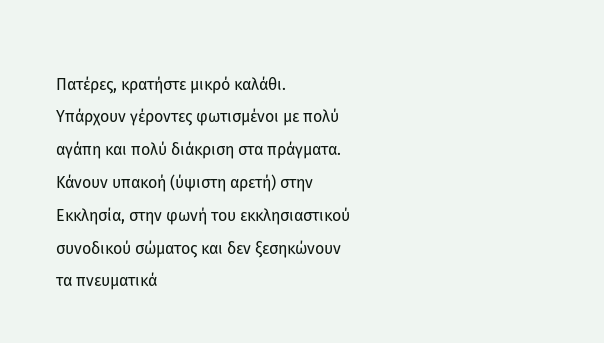Πατέρες, κρατήστε μικρό καλάθι.
Υπάρχουν γέροντες φωτισμένοι με πολύ αγάπη και πολύ διάκριση στα πράγματα. Κάνουν υπακοή (ύψιστη αρετή) στην Εκκλησία, στην φωνή του εκκλησιαστικού συνοδικού σώματος και δεν ξεσηκώνουν τα πνευματικά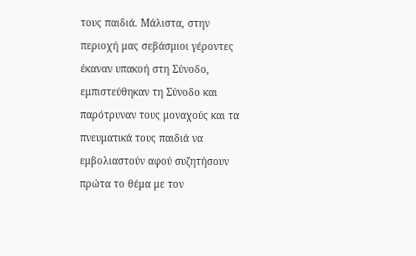τους παιδιά. Μάλιστα, στην περιοχή μας σεβάσμιοι γέροντες έκαναν υπακοή στη Σύνοδο, εμπιστεύθηκαν τη Σύνοδο και παρότρυναν τους μοναχούς και τα πνευματικά τους παιδιά να εμβολιαστούν αφού συζητήσουν πρώτα το θέμα με τον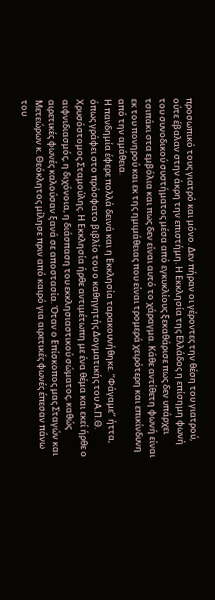προσωπικό τους γιατρό και μόνο. Δεν πήραν οι γέροντες την θέση του γιατρού, ούτε έβαλαν στην άκρη την επιστήμη. Η Εκκλησία της Ελλάδος η επίσημη φωνή του συνοδικού συστήματος μέσα από εγκυκλίους ξεκαθάρισε πως δεν υπάρχει τσιπάκι στα εμβόλια και πως δεν είναι αυτό το χάραγμα. Κάθε αντίθετη φωνή είναι εκ του πονηρού και εκ της ημιμάθειας που είναι τρομερά χειρότερη και επικίνδυνη από την αμάθεια.
Η πανδημία έφερε πολλά δεινά και η Εκκλησία ταρακουνήθηκε. ‘’Φάγαμε’’ ήττα, όπως γράφει στο πρόσφατο βιβλίο του ο καθηγητής Δογματικής του Α.Π.Θ. Χρυσόστομος Σταμούλης. Η Εκκλησία ήρθε αντιμέτωπη με ένα θέμα και εκεί ήρθε ο αιφνιδιασμός, η διχόνοια, η διάσπαση του εκκλησιαστικού σώματος, καθώς αιρετικές φωνές καλούσαν ξανά σε αποστασία. Όταν ο Επίσκοπος μας Σταγών και Μετεώρων κ. Θεόκλητος μίλησε πριν από καιρό για αιρετικές φωνές έπεσαν πάνω του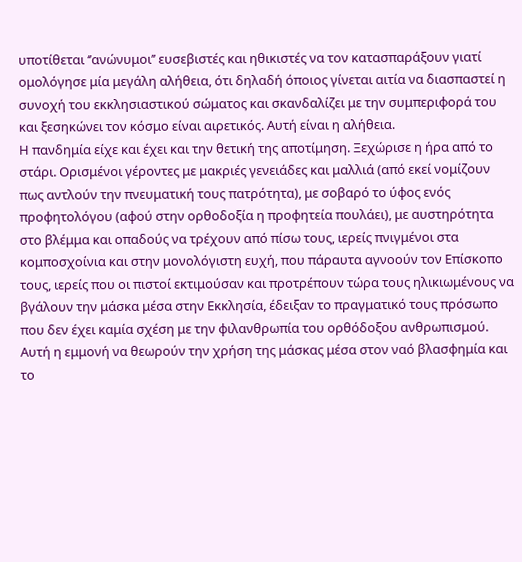υποτίθεται ‘’ανώνυμοι’’ ευσεβιστές και ηθικιστές να τον κατασπαράξουν γιατί ομολόγησε μία μεγάλη αλήθεια, ότι δηλαδή όποιος γίνεται αιτία να διασπαστεί η συνοχή του εκκλησιαστικού σώματος και σκανδαλίζει με την συμπεριφορά του και ξεσηκώνει τον κόσμο είναι αιρετικός. Αυτή είναι η αλήθεια.
Η πανδημία είχε και έχει και την θετική της αποτίμηση. Ξεχώρισε η ήρα από το στάρι. Ορισμένοι γέροντες με μακριές γενειάδες και μαλλιά (από εκεί νομίζουν πως αντλούν την πνευματική τους πατρότητα), με σοβαρό το ύφος ενός προφητολόγου (αφού στην ορθοδοξία η προφητεία πουλάει), με αυστηρότητα στο βλέμμα και οπαδούς να τρέχουν από πίσω τους, ιερείς πνιγμένοι στα κομποσχοίνια και στην μονολόγιστη ευχή, που πάραυτα αγνοούν τον Επίσκοπο τους, ιερείς που οι πιστοί εκτιμούσαν και προτρέπουν τώρα τους ηλικιωμένους να βγάλουν την μάσκα μέσα στην Εκκλησία, έδειξαν το πραγματικό τους πρόσωπο που δεν έχει καμία σχέση με την φιλανθρωπία του ορθόδοξου ανθρωπισμού. Αυτή η εμμονή να θεωρούν την χρήση της μάσκας μέσα στον ναό βλασφημία και το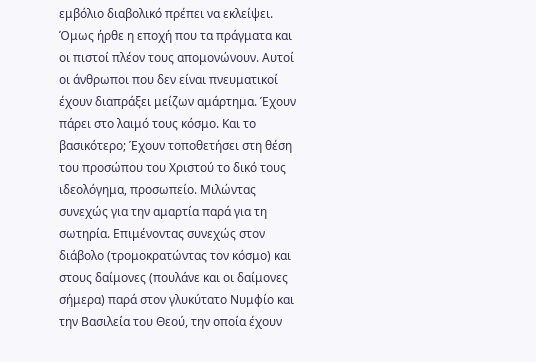εμβόλιο διαβολικό πρέπει να εκλείψει. Όμως ήρθε η εποχή που τα πράγματα και οι πιστοί πλέον τους απομονώνουν. Αυτοί οι άνθρωποι που δεν είναι πνευματικοί έχουν διαπράξει μείζων αμάρτημα. Έχουν πάρει στο λαιμό τους κόσμο. Και το βασικότερο; Έχουν τοποθετήσει στη θέση του προσώπου του Χριστού το δικό τους ιδεολόγημα, προσωπείο. Μιλώντας συνεχώς για την αμαρτία παρά για τη σωτηρία. Επιμένοντας συνεχώς στον διάβολο (τρομοκρατώντας τον κόσμο) και στους δαίμονες (πουλάνε και οι δαίμονες σήμερα) παρά στον γλυκύτατο Νυμφίο και την Βασιλεία του Θεού, την οποία έχουν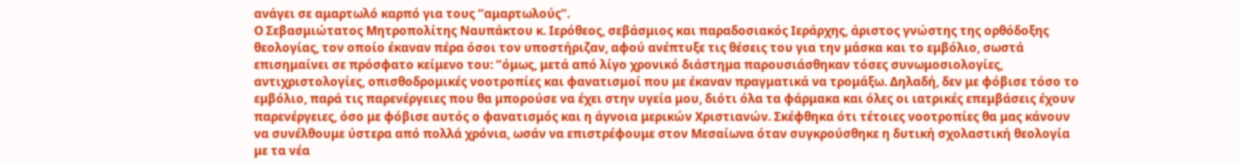ανάγει σε αμαρτωλό καρπό για τους ‘’αμαρτωλούς’’.
Ο Σεβασμιώτατος Μητροπολίτης Ναυπάκτου κ. Ιερόθεος, σεβάσμιος και παραδοσιακός Ιεράρχης, άριστος γνώστης της ορθόδοξης θεολογίας, τον οποίο έκαναν πέρα όσοι τον υποστήριζαν, αφού ανέπτυξε τις θέσεις του για την μάσκα και το εμβόλιο, σωστά επισημαίνει σε πρόσφατο κείμενο του: ‘’όμως, μετά από λίγο χρονικό διάστημα παρουσιάσθηκαν τόσες συνωμοσιολογίες, αντιχριστολογίες, οπισθοδρομικές νοοτροπίες και φανατισμοί που με έκαναν πραγματικά να τρομάξω. Δηλαδή, δεν με φόβισε τόσο το εμβόλιο, παρά τις παρενέργειες που θα μπορούσε να έχει στην υγεία μου, διότι όλα τα φάρμακα και όλες οι ιατρικές επεμβάσεις έχουν παρενέργειες, όσο με φόβισε αυτός ο φανατισμός και η άγνοια μερικών Χριστιανών. Σκέφθηκα ότι τέτοιες νοοτροπίες θα μας κάνουν να συνέλθουμε ύστερα από πολλά χρόνια, ωσάν να επιστρέφουμε στον Μεσαίωνα όταν συγκρούσθηκε η δυτική σχολαστική θεολογία με τα νέα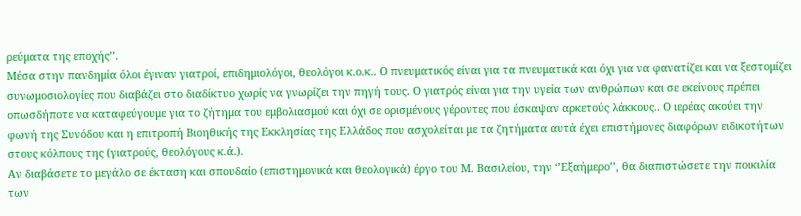ρεύματα της εποχής’’.
Μέσα στην πανδημία όλοι έγιναν γιατροί, επιδημιολόγοι, θεολόγοι κ.ο.κ.. Ο πνευματικός είναι για τα πνευματικά και όχι για να φανατίζει και να ξεστομίζει συνωμοσιολογίες που διαβάζει στο διαδίκτυο χωρίς να γνωρίζει την πηγή τους. Ο γιατρός είναι για την υγεία των ανθρώπων και σε εκείνους πρέπει οπωσδήποτε να καταφεύγουμε για το ζήτημα του εμβολιασμού και όχι σε ορισμένους γέροντες που έσκαψαν αρκετούς λάκκους.. Ο ιερέας ακούει την φωνή της Συνόδου και η επιτροπή Βιοηθικής της Εκκλησίας της Ελλάδος που ασχολείται με τα ζητήματα αυτά έχει επιστήμονες διαφόρων ειδικοτήτων στους κόλπους της (γιατρούς, θεολόγους κ.ά.).
Αν διαβάσετε το μεγάλο σε έκταση και σπουδαίο (επιστημονικά και θεολογικά) έργο του Μ. Βασιλείου, την ‘’Εξαήμερο’’, θα διαπιστώσετε την ποικιλία των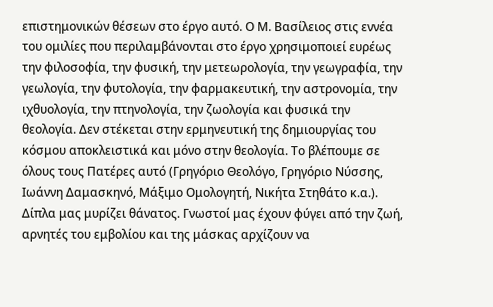επιστημονικών θέσεων στο έργο αυτό. Ο Μ. Βασίλειος στις εννέα του ομιλίες που περιλαμβάνονται στο έργο χρησιμοποιεί ευρέως την φιλοσοφία, την φυσική, την μετεωρολογία, την γεωγραφία, την γεωλογία, την φυτολογία, την φαρμακευτική, την αστρονομία, την ιχθυολογία, την πτηνολογία, την ζωολογία και φυσικά την θεολογία. Δεν στέκεται στην ερμηνευτική της δημιουργίας του κόσμου αποκλειστικά και μόνο στην θεολογία. Το βλέπουμε σε όλους τους Πατέρες αυτό (Γρηγόριο Θεολόγο, Γρηγόριο Νύσσης, Ιωάννη Δαμασκηνό, Μάξιμο Ομολογητή, Νικήτα Στηθάτο κ.α.).
Δίπλα μας μυρίζει θάνατος. Γνωστοί μας έχουν φύγει από την ζωή, αρνητές του εμβολίου και της μάσκας αρχίζουν να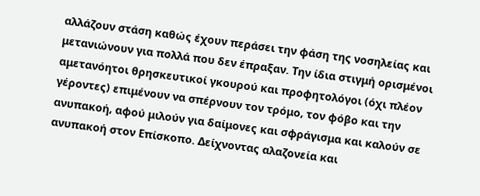αλλάζουν στάση καθώς έχουν περάσει την φάση της νοσηλείας και μετανιώνουν για πολλά που δεν έπραξαν. Την ίδια στιγμή ορισμένοι αμετανόητοι θρησκευτικοί γκουρού και προφητολόγοι (όχι πλέον γέροντες) επιμένουν να σπέρνουν τον τρόμο, τον φόβο και την ανυπακοή, αφού μιλούν για δαίμονες και σφράγισμα και καλούν σε ανυπακοή στον Επίσκοπο. Δείχνοντας αλαζονεία και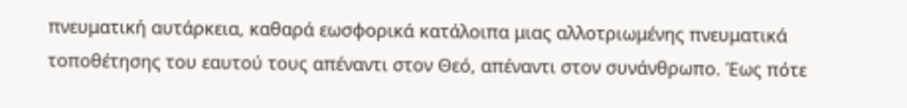πνευματική αυτάρκεια, καθαρά εωσφορικά κατάλοιπα μιας αλλοτριωμένης πνευματικά τοποθέτησης του εαυτού τους απέναντι στον Θεό, απέναντι στον συνάνθρωπο. Έως πότε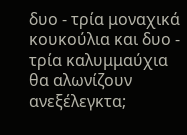δυο - τρία μοναχικά κουκούλια και δυο - τρία καλυμμαύχια θα αλωνίζουν ανεξέλεγκτα;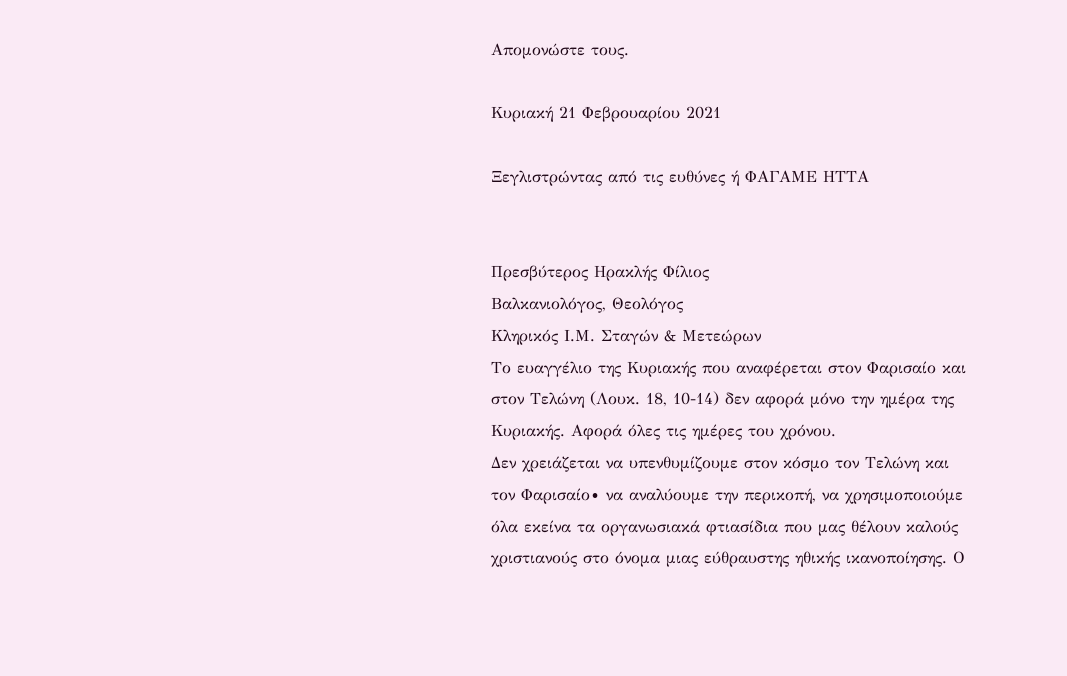Απομονώστε τους.

Κυριακή 21 Φεβρουαρίου 2021

Ξεγλιστρώντας από τις ευθύνες ή ΦΑΓΑΜΕ ΗΤΤΑ


Πρεσβύτερος Ηρακλής Φίλιος
Βαλκανιολόγος, Θεολόγος
Κληρικός Ι.Μ. Σταγών & Μετεώρων
Το ευαγγέλιο της Κυριακής που αναφέρεται στον Φαρισαίο και στον Τελώνη (Λουκ. 18, 10-14) δεν αφορά μόνο την ημέρα της Κυριακής. Αφορά όλες τις ημέρες του χρόνου.
Δεν χρειάζεται να υπενθυμίζουμε στον κόσμο τον Τελώνη και τον Φαρισαίο∙ να αναλύουμε την περικοπή, να χρησιμοποιούμε όλα εκείνα τα οργανωσιακά φτιασίδια που μας θέλουν καλούς χριστιανούς στο όνομα μιας εύθραυστης ηθικής ικανοποίησης. Ο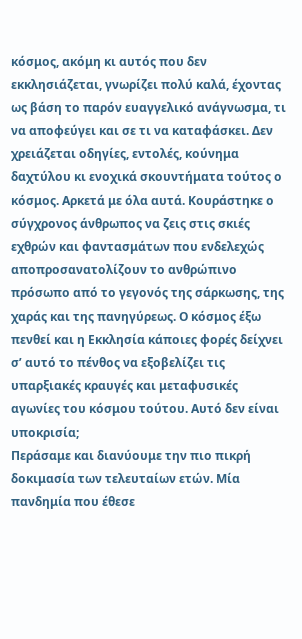κόσμος, ακόμη κι αυτός που δεν εκκλησιάζεται, γνωρίζει πολύ καλά, έχοντας ως βάση το παρόν ευαγγελικό ανάγνωσμα, τι να αποφεύγει και σε τι να καταφάσκει. Δεν χρειάζεται οδηγίες, εντολές, κούνημα δαχτύλου κι ενοχικά σκουντήματα τούτος ο κόσμος. Αρκετά με όλα αυτά. Κουράστηκε ο σύγχρονος άνθρωπος να ζεις στις σκιές εχθρών και φαντασμάτων που ενδελεχώς αποπροσανατολίζουν το ανθρώπινο πρόσωπο από το γεγονός της σάρκωσης, της χαράς και της πανηγύρεως. Ο κόσμος έξω πενθεί και η Εκκλησία κάποιες φορές δείχνει σ’ αυτό το πένθος να εξοβελίζει τις υπαρξιακές κραυγές και μεταφυσικές αγωνίες του κόσμου τούτου. Αυτό δεν είναι υποκρισία;
Περάσαμε και διανύουμε την πιο πικρή δοκιμασία των τελευταίων ετών. Μία πανδημία που έθεσε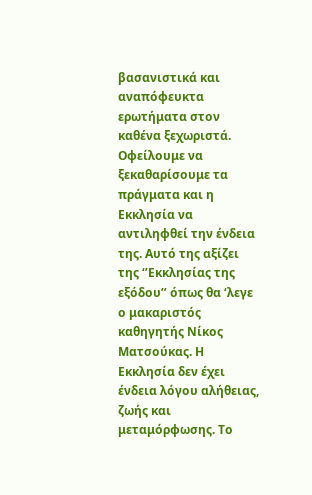βασανιστικά και αναπόφευκτα ερωτήματα στον καθένα ξεχωριστά. Οφείλουμε να ξεκαθαρίσουμε τα πράγματα και η Εκκλησία να αντιληφθεί την ένδεια της. Αυτό της αξίζει της ‘’Εκκλησίας της εξόδου’’ όπως θα ‘λεγε ο μακαριστός καθηγητής Νίκος Ματσούκας. Η Εκκλησία δεν έχει ένδεια λόγου αλήθειας, ζωής και μεταμόρφωσης. Το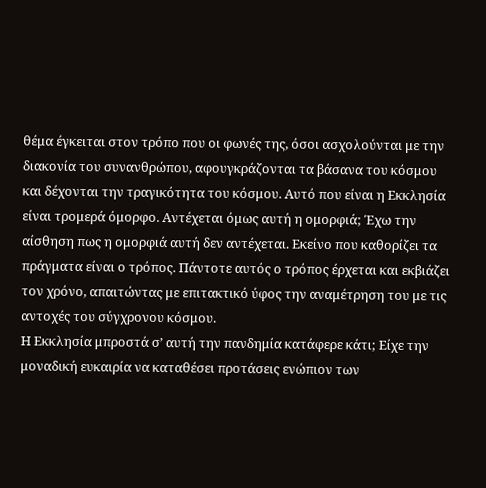θέμα έγκειται στον τρόπο που οι φωνές της, όσοι ασχολούνται με την διακονία του συνανθρώπου, αφουγκράζονται τα βάσανα του κόσμου και δέχονται την τραγικότητα του κόσμου. Αυτό που είναι η Εκκλησία είναι τρομερά όμορφο. Αντέχεται όμως αυτή η ομορφιά; Έχω την αίσθηση πως η ομορφιά αυτή δεν αντέχεται. Εκείνο που καθορίζει τα πράγματα είναι ο τρόπος. Πάντοτε αυτός ο τρόπος έρχεται και εκβιάζει τον χρόνο, απαιτώντας με επιτακτικό ύφος την αναμέτρηση του με τις αντοχές του σύγχρονου κόσμου.
Η Εκκλησία μπροστά σ’ αυτή την πανδημία κατάφερε κάτι; Είχε την μοναδική ευκαιρία να καταθέσει προτάσεις ενώπιον των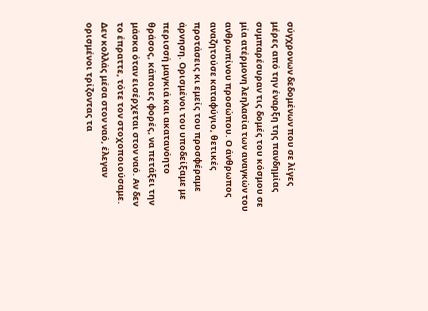σύγχρονων δεδομένων που σε λίγες μέρες από την έναρξη της πανδημίας συμπαρέσυραν τις δομές του κόσμου σε μία ατέρμονη λεηλασία των αναγκών του ανθρωπίνου προσώπου. Ο άνθρωπος αναζητούσε καταφύγιο, θετικές προτάσεις κι εμείς του προσφέραμε άρνηση. Ορισμένοι του υποδείξαμε με περισσή μαγκιά και ακατανόητο θράσος, κάποιες φορές, να πετάξει την μάσκα όταν εισέρχεται στον ναό. Αν δεν το έπραττε, τότε τον στοχοποιούσαμε. Δεν κολλάς μέσα στον ναό, έλεγαν ορισμένοι τρίζοντας τα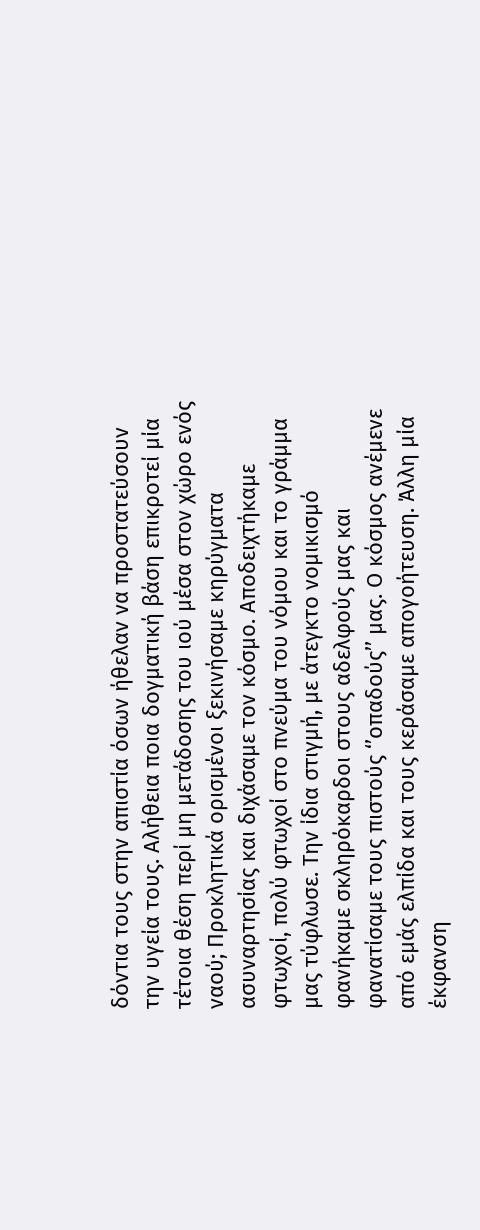δόντια τους στην απιστία όσων ήθελαν να προστατεύσουν την υγεία τους. Αλήθεια ποια δογματική βάση επικροτεί μία τέτοια θέση περί μη μετάδοσης του ιού μέσα στον χώρο ενός ναού; Προκλητικά ορισμένοι ξεκινήσαμε κηρύγματα ασυναρτησίας και διχάσαμε τον κόσμο. Αποδειχτήκαμε φτωχοί, πολύ φτωχοί στο πνεύμα του νόμου και το γράμμα μας τύφλωσε. Την ίδια στιγμή, με άτεγκτο νομικισμό φανήκαμε σκληρόκαρδοι στους αδελφούς μας και φανατίσαμε τους πιστούς ‘’οπαδούς’’ μας. Ο κόσμος ανέμενε από εμάς ελπίδα και τους κεράσαμε απογοήτευση. Άλλη μία έκφανση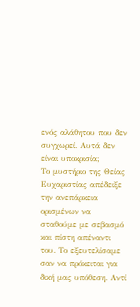ενός αλάθητου που δεν συγχωρεί. Αυτά δεν είναι υποκρισία;
Το μυστήριο της Θείας Ευχαριστίας απέδειξε την ανεπάρκεια ορισμένων να σταθούμε με σεβασμό και πίστη απέναντι του. Το εξευτελίσαμε σαν να πρόκειται για δική μας υπόθεση. Αντί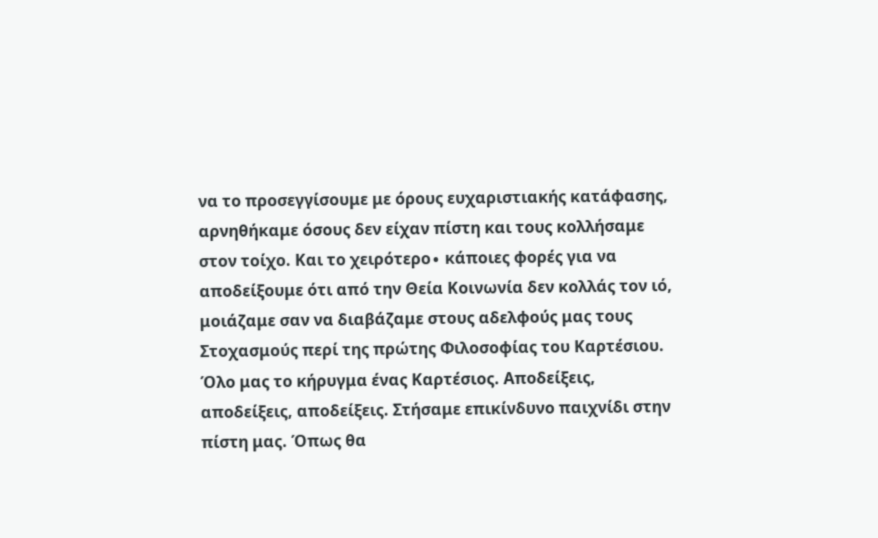να το προσεγγίσουμε με όρους ευχαριστιακής κατάφασης, αρνηθήκαμε όσους δεν είχαν πίστη και τους κολλήσαμε στον τοίχο. Και το χειρότερο∙ κάποιες φορές για να αποδείξουμε ότι από την Θεία Κοινωνία δεν κολλάς τον ιό, μοιάζαμε σαν να διαβάζαμε στους αδελφούς μας τους Στοχασμούς περί της πρώτης Φιλοσοφίας του Καρτέσιου. Όλο μας το κήρυγμα ένας Καρτέσιος. Αποδείξεις, αποδείξεις, αποδείξεις. Στήσαμε επικίνδυνο παιχνίδι στην πίστη μας. Όπως θα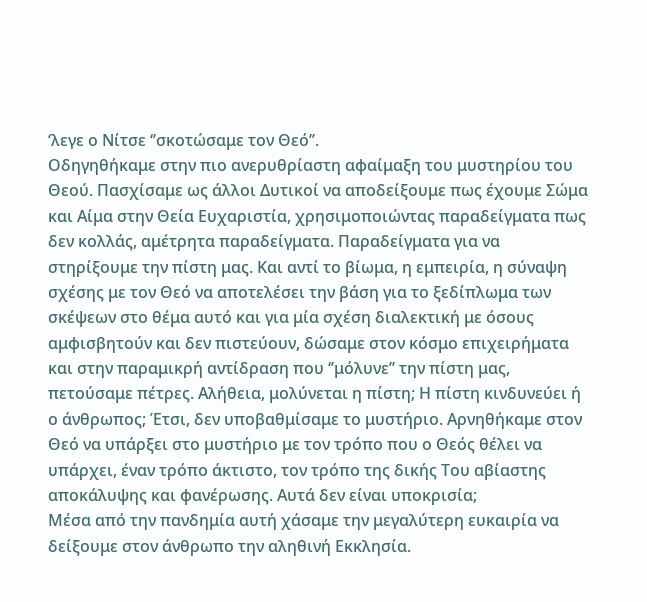‘λεγε ο Νίτσε ‘’σκοτώσαμε τον Θεό’’.
Οδηγηθήκαμε στην πιο ανερυθρίαστη αφαίμαξη του μυστηρίου του Θεού. Πασχίσαμε ως άλλοι Δυτικοί να αποδείξουμε πως έχουμε Σώμα και Αίμα στην Θεία Ευχαριστία, χρησιμοποιώντας παραδείγματα πως δεν κολλάς, αμέτρητα παραδείγματα. Παραδείγματα για να στηρίξουμε την πίστη μας. Και αντί το βίωμα, η εμπειρία, η σύναψη σχέσης με τον Θεό να αποτελέσει την βάση για το ξεδίπλωμα των σκέψεων στο θέμα αυτό και για μία σχέση διαλεκτική με όσους αμφισβητούν και δεν πιστεύουν, δώσαμε στον κόσμο επιχειρήματα και στην παραμικρή αντίδραση που ‘’μόλυνε’’ την πίστη μας, πετούσαμε πέτρες. Αλήθεια, μολύνεται η πίστη; Η πίστη κινδυνεύει ή ο άνθρωπος; Έτσι, δεν υποβαθμίσαμε το μυστήριο. Αρνηθήκαμε στον Θεό να υπάρξει στο μυστήριο με τον τρόπο που ο Θεός θέλει να υπάρχει, έναν τρόπο άκτιστο, τον τρόπο της δικής Του αβίαστης αποκάλυψης και φανέρωσης. Αυτά δεν είναι υποκρισία;
Μέσα από την πανδημία αυτή χάσαμε την μεγαλύτερη ευκαιρία να δείξουμε στον άνθρωπο την αληθινή Εκκλησία.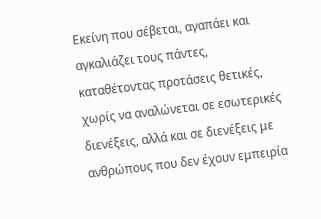Εκείνη που σέβεται, αγαπάει και αγκαλιάζει τους πάντες, καταθέτοντας προτάσεις θετικές, χωρίς να αναλώνεται σε εσωτερικές διενέξεις, αλλά και σε διενέξεις με ανθρώπους που δεν έχουν εμπειρία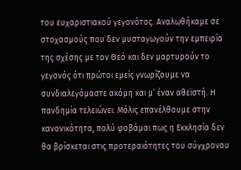του ευχαριστιακού γεγονότος. Αναλωθήκαμε σε στοχασμούς που δεν μυσταγωγούν την εμπειρία της σχέσης με τον Θεό και δεν μαρτυρούν το γεγονός ότι πρώτοι εμείς γνωρίζουμε να συνδιαλεγόμαστε ακόμη και μ’ έναν αθεϊστή. Η πανδημία τελειώνει. Μόλις επανέλθουμε στην κανονικότητα, πολύ φοβάμαι πως η Εκκλησία δεν θα βρίσκεται στις προτεραιότητες του σύγχρονου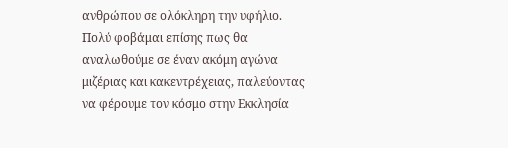ανθρώπου σε ολόκληρη την υφήλιο. Πολύ φοβάμαι επίσης πως θα αναλωθούμε σε έναν ακόμη αγώνα μιζέριας και κακεντρέχειας, παλεύοντας να φέρουμε τον κόσμο στην Εκκλησία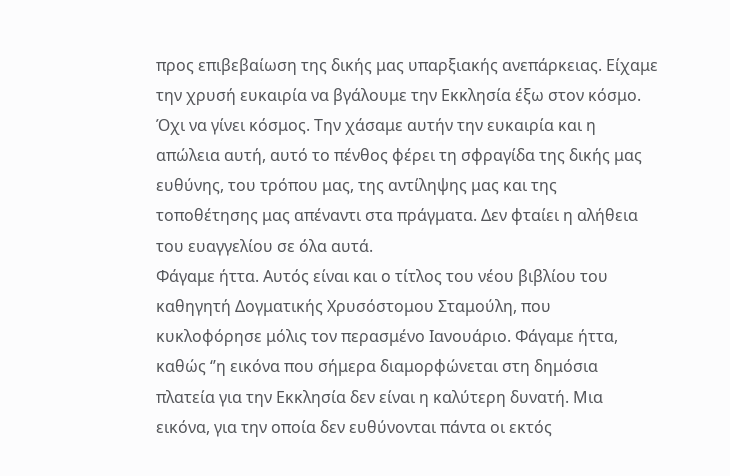προς επιβεβαίωση της δικής μας υπαρξιακής ανεπάρκειας. Είχαμε την χρυσή ευκαιρία να βγάλουμε την Εκκλησία έξω στον κόσμο. Όχι να γίνει κόσμος. Την χάσαμε αυτήν την ευκαιρία και η απώλεια αυτή, αυτό το πένθος φέρει τη σφραγίδα της δικής μας ευθύνης, του τρόπου μας, της αντίληψης μας και της τοποθέτησης μας απέναντι στα πράγματα. Δεν φταίει η αλήθεια του ευαγγελίου σε όλα αυτά.
Φάγαμε ήττα. Αυτός είναι και ο τίτλος του νέου βιβλίου του καθηγητή Δογματικής Χρυσόστομου Σταμούλη, που κυκλοφόρησε μόλις τον περασμένο Ιανουάριο. Φάγαμε ήττα, καθώς ‘’η εικόνα που σήμερα διαμορφώνεται στη δημόσια πλατεία για την Εκκλησία δεν είναι η καλύτερη δυνατή. Μια εικόνα, για την οποία δεν ευθύνονται πάντα οι εκτός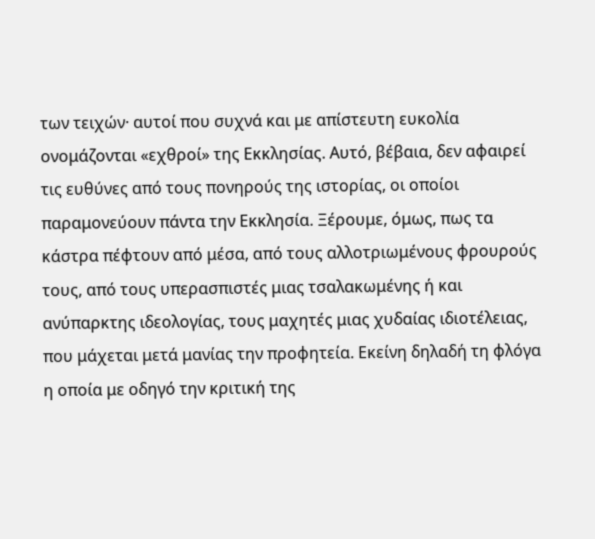των τειχών· αυτοί που συχνά και με απίστευτη ευκολία ονομάζονται «εχθροί» της Εκκλησίας. Αυτό, βέβαια, δεν αφαιρεί τις ευθύνες από τους πονηρούς της ιστορίας, οι οποίοι παραμονεύουν πάντα την Εκκλησία. Ξέρουμε, όμως, πως τα κάστρα πέφτουν από μέσα, από τους αλλοτριωμένους φρουρούς τους, από τους υπερασπιστές μιας τσαλακωμένης ή και ανύπαρκτης ιδεολογίας, τους μαχητές μιας χυδαίας ιδιοτέλειας, που μάχεται μετά μανίας την προφητεία. Εκείνη δηλαδή τη φλόγα η οποία με οδηγό την κριτική της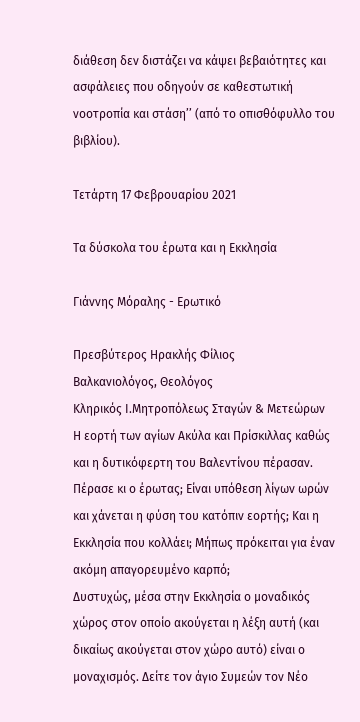διάθεση δεν διστάζει να κάψει βεβαιότητες και ασφάλειες που οδηγούν σε καθεστωτική νοοτροπία και στάση’’ (από το οπισθόφυλλο του βιβλίου).

Τετάρτη 17 Φεβρουαρίου 2021

Τα δύσκολα του έρωτα και η Εκκλησία

Γιάννης Μόραλης - Ερωτικό

Πρεσβύτερος Ηρακλής Φίλιος
Βαλκανιολόγος, Θεολόγος
Κληρικός Ι.Μητροπόλεως Σταγών & Μετεώρων
Η εορτή των αγίων Ακύλα και Πρίσκιλλας καθώς και η δυτικόφερτη του Βαλεντίνου πέρασαν. Πέρασε κι ο έρωτας; Είναι υπόθεση λίγων ωρών και χάνεται η φύση του κατόπιν εορτής; Και η Εκκλησία που κολλάει; Μήπως πρόκειται για έναν ακόμη απαγορευμένο καρπό;
Δυστυχώς, μέσα στην Εκκλησία ο μοναδικός χώρος στον οποίο ακούγεται η λέξη αυτή (και δικαίως ακούγεται στον χώρο αυτό) είναι ο μοναχισμός. Δείτε τον άγιο Συμεών τον Νέο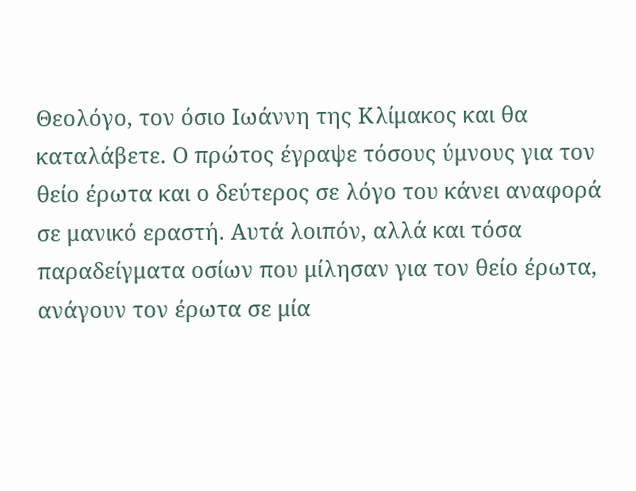Θεολόγο, τον όσιο Ιωάννη της Κλίμακος και θα καταλάβετε. Ο πρώτος έγραψε τόσους ύμνους για τον θείο έρωτα και ο δεύτερος σε λόγο του κάνει αναφορά σε μανικό εραστή. Αυτά λοιπόν, αλλά και τόσα παραδείγματα οσίων που μίλησαν για τον θείο έρωτα, ανάγουν τον έρωτα σε μία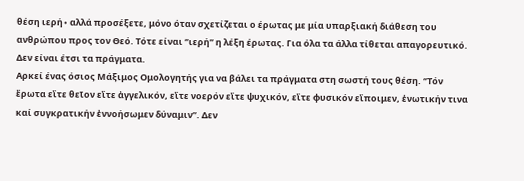θέση ιερή∙ αλλά προσέξετε, μόνο όταν σχετίζεται ο έρωτας με μία υπαρξιακή διάθεση του ανθρώπου προς τον Θεό. Τότε είναι ‘’ιερή’’ η λέξη έρωτας. Για όλα τα άλλα τίθεται απαγορευτικό. Δεν είναι έτσι τα πράγματα.
Αρκεί ένας όσιος Μάξιμος Ομολογητής για να βάλει τα πράγματα στη σωστή τους θέση. ‘’Τόν ἔρωτα εἴτε θεῖον εἴτε ἀγγελικόν, εἴτε νοερόν εἴτε ψυχικόν, εἴτε φυσικόν εἴποιμεν, ἑνωτικήν τινα καί συγκρατικήν ἐννοήσωμεν δύναμιν’’. Δεν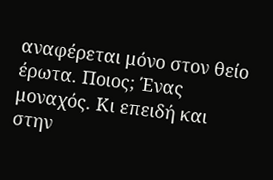αναφέρεται μόνο στον θείο έρωτα. Ποιος; Ένας μοναχός. Κι επειδή και στην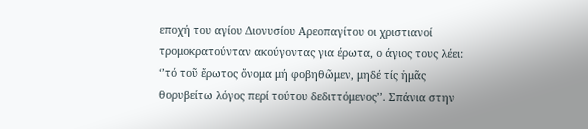εποχή του αγίου Διονυσίου Αρεοπαγίτου οι χριστιανοί τρομοκρατούνταν ακούγοντας για έρωτα, ο άγιος τους λέει: ‘’τό τοῦ ἔρωτος ὄνομα μή φοβηθῶμεν, μηδέ τίς ἡμᾶς θορυβείτω λόγος περί τούτου δεδιττόμενος’’. Σπάνια στην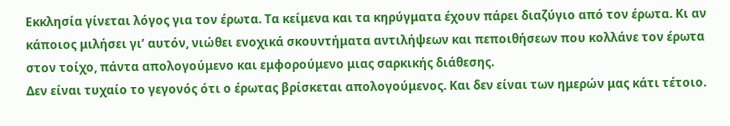Εκκλησία γίνεται λόγος για τον έρωτα. Τα κείμενα και τα κηρύγματα έχουν πάρει διαζύγιο από τον έρωτα. Κι αν κάποιος μιλήσει γι’ αυτόν, νιώθει ενοχικά σκουντήματα αντιλήψεων και πεποιθήσεων που κολλάνε τον έρωτα στον τοίχο, πάντα απολογούμενο και εμφορούμενο μιας σαρκικής διάθεσης.
Δεν είναι τυχαίο το γεγονός ότι ο έρωτας βρίσκεται απολογούμενος. Και δεν είναι των ημερών μας κάτι τέτοιο.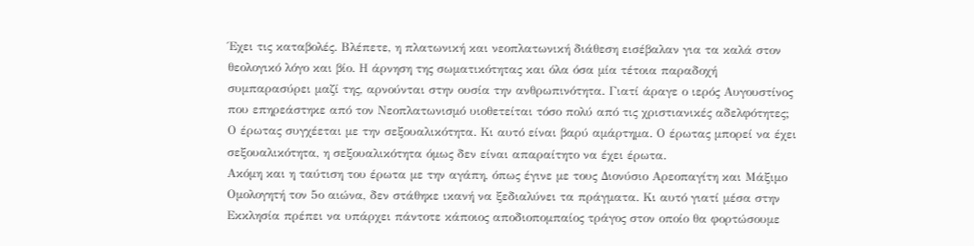Έχει τις καταβολές. Βλέπετε, η πλατωνική και νεοπλατωνική διάθεση εισέβαλαν για τα καλά στον θεολογικό λόγο και βίο. Η άρνηση της σωματικότητας και όλα όσα μία τέτοια παραδοχή συμπαρασύρει μαζί της, αρνούνται στην ουσία την ανθρωπινότητα. Γιατί άραγε ο ιερός Αυγουστίνος που επηρεάστηκε από τον Νεοπλατωνισμό υιοθετείται τόσο πολύ από τις χριστιανικές αδελφότητες; Ο έρωτας συγχέεται με την σεξουαλικότητα. Κι αυτό είναι βαρύ αμάρτημα. Ο έρωτας μπορεί να έχει σεξουαλικότητα, η σεξουαλικότητα όμως δεν είναι απαραίτητο να έχει έρωτα.
Ακόμη και η ταύτιση του έρωτα με την αγάπη, όπως έγινε με τους Διονύσιο Αρεοπαγίτη και Μάξιμο Ομολογητή τον 5ο αιώνα, δεν στάθηκε ικανή να ξεδιαλύνει τα πράγματα. Κι αυτό γιατί μέσα στην Εκκλησία πρέπει να υπάρχει πάντοτε κάποιος αποδιοπομπαίος τράγος στον οποίο θα φορτώσουμε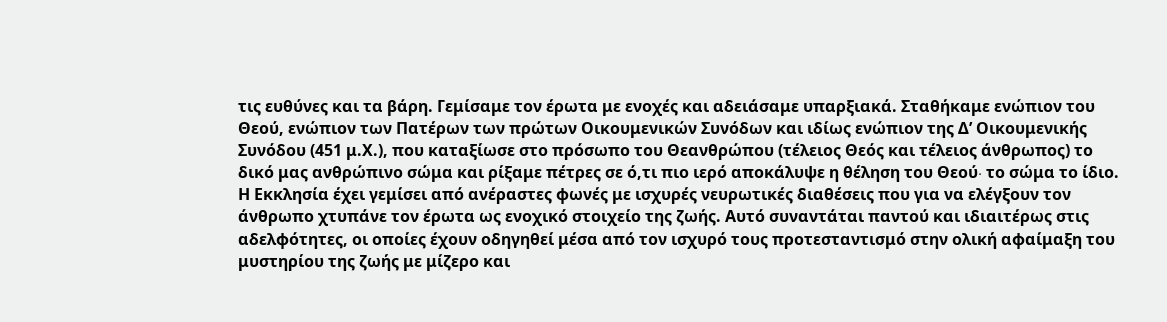τις ευθύνες και τα βάρη. Γεμίσαμε τον έρωτα με ενοχές και αδειάσαμε υπαρξιακά. Σταθήκαμε ενώπιον του Θεού, ενώπιον των Πατέρων των πρώτων Οικουμενικών Συνόδων και ιδίως ενώπιον της Δ’ Οικουμενικής Συνόδου (451 μ.Χ.), που καταξίωσε στο πρόσωπο του Θεανθρώπου (τέλειος Θεός και τέλειος άνθρωπος) το δικό μας ανθρώπινο σώμα και ρίξαμε πέτρες σε ό,τι πιο ιερό αποκάλυψε η θέληση του Θεού∙ το σώμα το ίδιο.
Η Εκκλησία έχει γεμίσει από ανέραστες φωνές με ισχυρές νευρωτικές διαθέσεις που για να ελέγξουν τον άνθρωπο χτυπάνε τον έρωτα ως ενοχικό στοιχείο της ζωής. Αυτό συναντάται παντού και ιδιαιτέρως στις αδελφότητες, οι οποίες έχουν οδηγηθεί μέσα από τον ισχυρό τους προτεσταντισμό στην ολική αφαίμαξη του μυστηρίου της ζωής με μίζερο και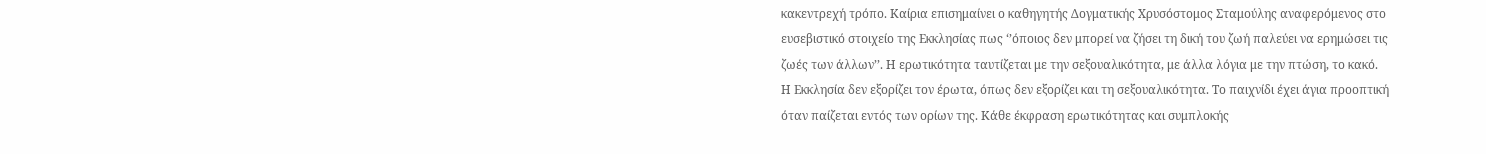κακεντρεχή τρόπο. Καίρια επισημαίνει ο καθηγητής Δογματικής Χρυσόστομος Σταμούλης αναφερόμενος στο ευσεβιστικό στοιχείο της Εκκλησίας πως ‘’όποιος δεν μπορεί να ζήσει τη δική του ζωή παλεύει να ερημώσει τις ζωές των άλλων’’. Η ερωτικότητα ταυτίζεται με την σεξουαλικότητα, με άλλα λόγια με την πτώση, το κακό.
Η Εκκλησία δεν εξορίζει τον έρωτα, όπως δεν εξορίζει και τη σεξουαλικότητα. Το παιχνίδι έχει άγια προοπτική όταν παίζεται εντός των ορίων της. Κάθε έκφραση ερωτικότητας και συμπλοκής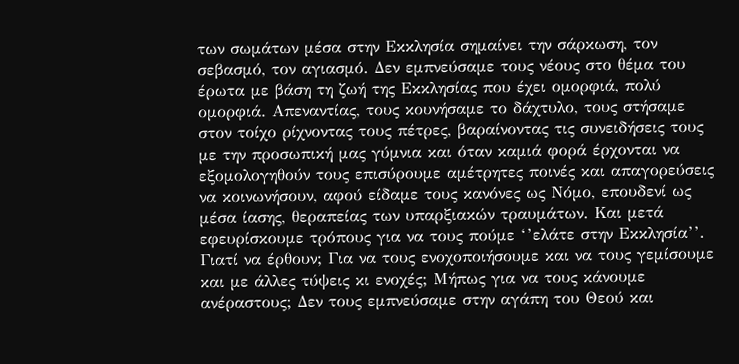των σωμάτων μέσα στην Εκκλησία σημαίνει την σάρκωση, τον σεβασμό, τον αγιασμό. Δεν εμπνεύσαμε τους νέους στο θέμα του έρωτα με βάση τη ζωή της Εκκλησίας που έχει ομορφιά, πολύ ομορφιά. Απεναντίας, τους κουνήσαμε το δάχτυλο, τους στήσαμε στον τοίχο ρίχνοντας τους πέτρες, βαραίνοντας τις συνειδήσεις τους με την προσωπική μας γύμνια και όταν καμιά φορά έρχονται να εξομολογηθούν τους επισύρουμε αμέτρητες ποινές και απαγορεύσεις να κοινωνήσουν, αφού είδαμε τους κανόνες ως Νόμο, επουδενί ως μέσα ίασης, θεραπείας των υπαρξιακών τραυμάτων. Και μετά εφευρίσκουμε τρόπους για να τους πούμε ‘’ελάτε στην Εκκλησία’’. Γιατί να έρθουν; Για να τους ενοχοποιήσουμε και να τους γεμίσουμε και με άλλες τύψεις κι ενοχές; Μήπως για να τους κάνουμε ανέραστους; Δεν τους εμπνεύσαμε στην αγάπη του Θεού και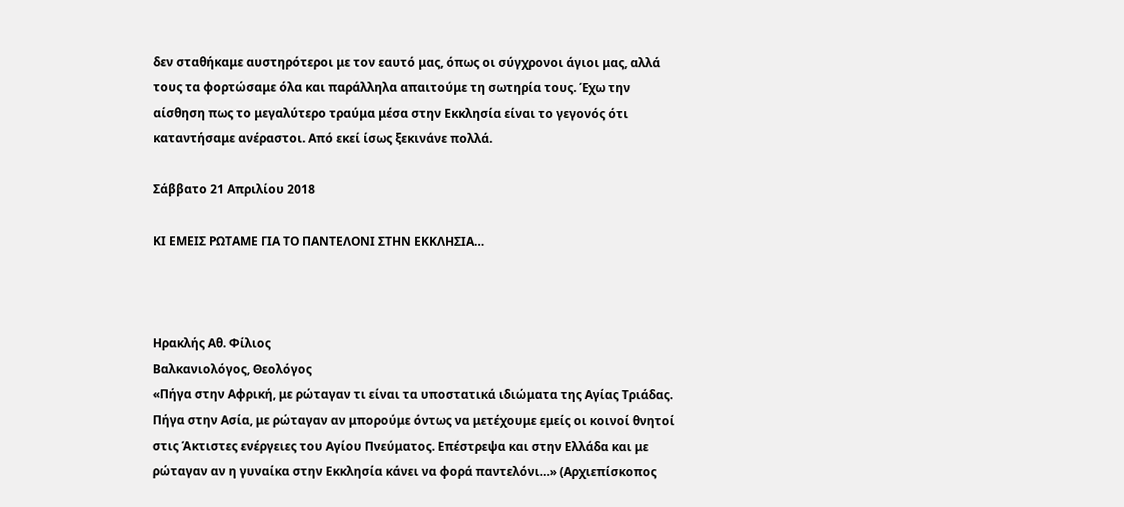δεν σταθήκαμε αυστηρότεροι με τον εαυτό μας, όπως οι σύγχρονοι άγιοι μας, αλλά τους τα φορτώσαμε όλα και παράλληλα απαιτούμε τη σωτηρία τους. Έχω την αίσθηση πως το μεγαλύτερο τραύμα μέσα στην Εκκλησία είναι το γεγονός ότι καταντήσαμε ανέραστοι. Από εκεί ίσως ξεκινάνε πολλά.

Σάββατο 21 Απριλίου 2018

ΚΙ ΕΜΕΙΣ ΡΩΤΑΜΕ ΓΙΑ ΤΟ ΠΑΝΤΕΛΟΝΙ ΣΤΗΝ ΕΚΚΛΗΣΙΑ…



Ηρακλής Αθ. Φίλιος
Βαλκανιολόγος, Θεολόγος
«Πήγα στην Αφρική, με ρώταγαν τι είναι τα υποστατικά ιδιώματα της Αγίας Τριάδας. Πήγα στην Ασία, με ρώταγαν αν μπορούμε όντως να μετέχουμε εμείς οι κοινοί θνητοί στις Άκτιστες ενέργειες του Αγίου Πνεύματος. Επέστρεψα και στην Ελλάδα και με ρώταγαν αν η γυναίκα στην Εκκλησία κάνει να φορά παντελόνι…» (Αρχιεπίσκοπος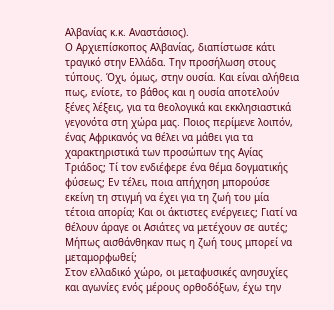Αλβανίας κ.κ. Αναστάσιος).
Ο Αρχιεπίσκοπος Αλβανίας, διαπίστωσε κάτι τραγικό στην Ελλάδα. Την προσήλωση στους τύπους. Όχι, όμως, στην ουσία. Και είναι αλήθεια πως, ενίοτε, το βάθος και η ουσία αποτελούν ξένες λέξεις, για τα θεολογικά και εκκλησιαστικά γεγονότα στη χώρα μας. Ποιος περίμενε λοιπόν, ένας Αφρικανός να θέλει να μάθει για τα χαρακτηριστικά των προσώπων της Αγίας Τριάδος; Τί τον ενδιέφερε ένα θέμα δογματικής φύσεως; Εν τέλει, ποια απήχηση μπορούσε εκείνη τη στιγμή να έχει για τη ζωή του μία τέτοια απορία; Και οι άκτιστες ενέργειες; Γιατί να θέλουν άραγε οι Ασιάτες να μετέχουν σε αυτές; Μήπως αισθάνθηκαν πως η ζωή τους μπορεί να μεταμορφωθεί;
Στον ελλαδικό χώρο, οι μεταφυσικές ανησυχίες και αγωνίες ενός μέρους ορθοδόξων, έχω την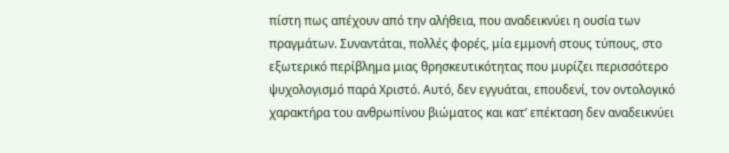πίστη πως απέχουν από την αλήθεια, που αναδεικνύει η ουσία των πραγμάτων. Συναντάται, πολλές φορές, μία εμμονή στους τύπους, στο εξωτερικό περίβλημα μιας θρησκευτικότητας που μυρίζει περισσότερο ψυχολογισμό παρά Χριστό. Αυτό, δεν εγγυάται, επουδενί, τον οντολογικό χαρακτήρα του ανθρωπίνου βιώματος και κατ’ επέκταση δεν αναδεικνύει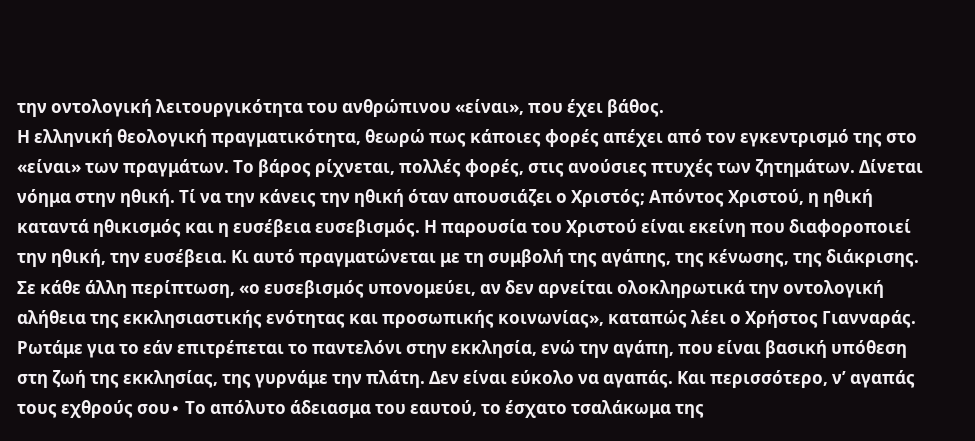την οντολογική λειτουργικότητα του ανθρώπινου «είναι», που έχει βάθος.
Η ελληνική θεολογική πραγματικότητα, θεωρώ πως κάποιες φορές απέχει από τον εγκεντρισμό της στο «είναι» των πραγμάτων. Το βάρος ρίχνεται, πολλές φορές, στις ανούσιες πτυχές των ζητημάτων. Δίνεται νόημα στην ηθική. Τί να την κάνεις την ηθική όταν απουσιάζει ο Χριστός; Απόντος Χριστού, η ηθική καταντά ηθικισμός και η ευσέβεια ευσεβισμός. Η παρουσία του Χριστού είναι εκείνη που διαφοροποιεί την ηθική, την ευσέβεια. Κι αυτό πραγματώνεται με τη συμβολή της αγάπης, της κένωσης, της διάκρισης. Σε κάθε άλλη περίπτωση, «ο ευσεβισμός υπονομεύει, αν δεν αρνείται ολοκληρωτικά την οντολογική αλήθεια της εκκλησιαστικής ενότητας και προσωπικής κοινωνίας», καταπώς λέει ο Χρήστος Γιανναράς.
Ρωτάμε για το εάν επιτρέπεται το παντελόνι στην εκκλησία, ενώ την αγάπη, που είναι βασική υπόθεση στη ζωή της εκκλησίας, της γυρνάμε την πλάτη. Δεν είναι εύκολο να αγαπάς. Και περισσότερο, ν’ αγαπάς τους εχθρούς σου∙ Το απόλυτο άδειασμα του εαυτού, το έσχατο τσαλάκωμα της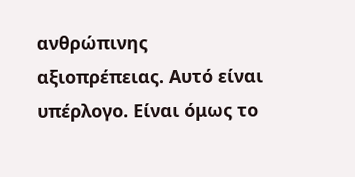ανθρώπινης αξιοπρέπειας. Αυτό είναι υπέρλογο. Είναι όμως το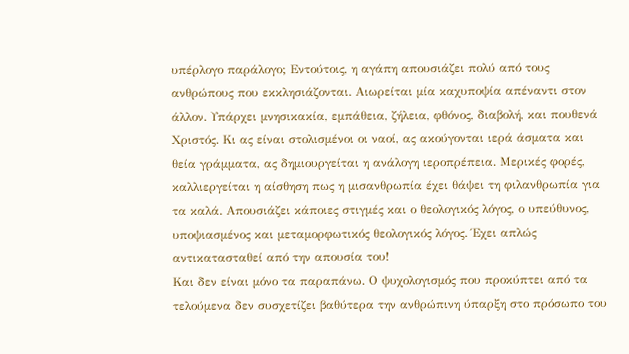υπέρλογο παράλογο; Εντούτοις, η αγάπη απουσιάζει πολύ από τους ανθρώπους που εκκλησιάζονται. Αιωρείται μία καχυποψία απέναντι στον άλλον. Υπάρχει μνησικακία, εμπάθεια, ζήλεια, φθόνος, διαβολή, και πουθενά Χριστός. Κι ας είναι στολισμένοι οι ναοί, ας ακούγονται ιερά άσματα και θεία γράμματα, ας δημιουργείται η ανάλογη ιεροπρέπεια. Μερικές φορές, καλλιεργείται η αίσθηση πως η μισανθρωπία έχει θάψει τη φιλανθρωπία για τα καλά. Απουσιάζει κάποιες στιγμές και ο θεολογικός λόγος, ο υπεύθυνος, υποψιασμένος και μεταμορφωτικός θεολογικός λόγος. Έχει απλώς αντικατασταθεί από την απουσία του!
Και δεν είναι μόνο τα παραπάνω. Ο ψυχολογισμός που προκύπτει από τα τελούμενα δεν συσχετίζει βαθύτερα την ανθρώπινη ύπαρξη στο πρόσωπο του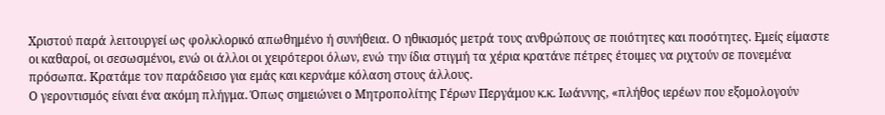Χριστού παρά λειτουργεί ως φολκλορικό απωθημένο ή συνήθεια. Ο ηθικισμός μετρά τους ανθρώπους σε ποιότητες και ποσότητες. Εμείς είμαστε οι καθαροί, οι σεσωσμένοι, ενώ οι άλλοι οι χειρότεροι όλων, ενώ την ίδια στιγμή τα χέρια κρατάνε πέτρες έτοιμες να ριχτούν σε πονεμένα πρόσωπα. Κρατάμε τον παράδεισο για εμάς και κερνάμε κόλαση στους άλλους.
Ο γεροντισμός είναι ένα ακόμη πλήγμα. Όπως σημειώνει ο Μητροπολίτης Γέρων Περγάμου κ.κ. Ιωάννης, «πλήθος ιερέων που εξομολογούν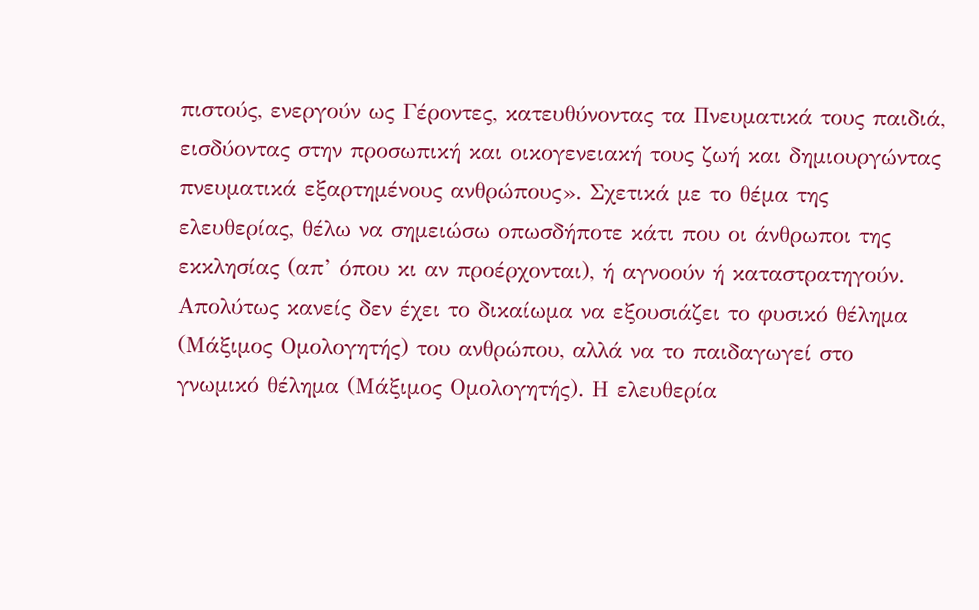πιστούς, ενεργούν ως Γέροντες, κατευθύνοντας τα Πνευματικά τους παιδιά, εισδύοντας στην προσωπική και οικογενειακή τους ζωή και δημιουργώντας πνευματικά εξαρτημένους ανθρώπους». Σχετικά με το θέμα της ελευθερίας, θέλω να σημειώσω οπωσδήποτε κάτι που οι άνθρωποι της εκκλησίας (απ’ όπου κι αν προέρχονται), ή αγνοούν ή καταστρατηγούν. Απολύτως κανείς δεν έχει το δικαίωμα να εξουσιάζει το φυσικό θέλημα (Μάξιμος Ομολογητής) του ανθρώπου, αλλά να το παιδαγωγεί στο γνωμικό θέλημα (Μάξιμος Ομολογητής). Η ελευθερία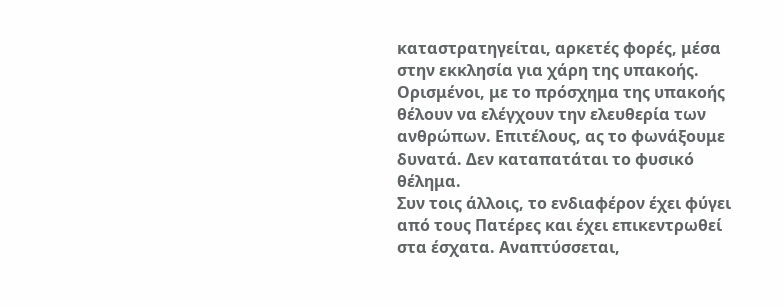καταστρατηγείται, αρκετές φορές, μέσα στην εκκλησία για χάρη της υπακοής. Ορισμένοι, με το πρόσχημα της υπακοής θέλουν να ελέγχουν την ελευθερία των ανθρώπων. Επιτέλους, ας το φωνάξουμε δυνατά. Δεν καταπατάται το φυσικό θέλημα.
Συν τοις άλλοις, το ενδιαφέρον έχει φύγει από τους Πατέρες και έχει επικεντρωθεί στα έσχατα. Αναπτύσσεται,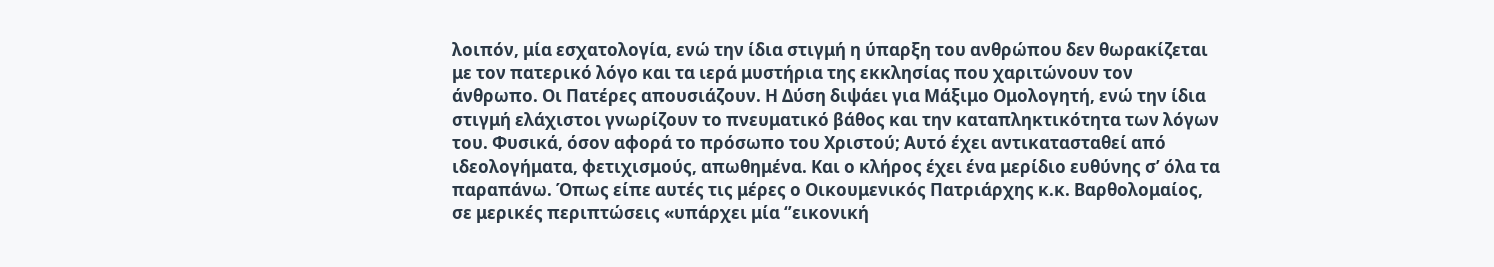λοιπόν, μία εσχατολογία, ενώ την ίδια στιγμή η ύπαρξη του ανθρώπου δεν θωρακίζεται με τον πατερικό λόγο και τα ιερά μυστήρια της εκκλησίας που χαριτώνουν τον άνθρωπο. Οι Πατέρες απουσιάζουν. Η Δύση διψάει για Μάξιμο Ομολογητή, ενώ την ίδια στιγμή ελάχιστοι γνωρίζουν το πνευματικό βάθος και την καταπληκτικότητα των λόγων του. Φυσικά, όσον αφορά το πρόσωπο του Χριστού; Αυτό έχει αντικατασταθεί από ιδεολογήματα, φετιχισμούς, απωθημένα. Και ο κλήρος έχει ένα μερίδιο ευθύνης σ’ όλα τα παραπάνω. Όπως είπε αυτές τις μέρες ο Οικουμενικός Πατριάρχης κ.κ. Βαρθολομαίος, σε μερικές περιπτώσεις «υπάρχει μία ‘’εικονική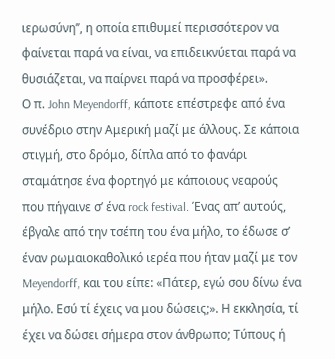ιερωσύνη’’, η οποία επιθυμεί περισσότερον να φαίνεται παρά να είναι, να επιδεικνύεται παρά να θυσιάζεται, να παίρνει παρά να προσφέρει».
Ο π. John Meyendorff, κάποτε επέστρεφε από ένα συνέδριο στην Αμερική μαζί με άλλους. Σε κάποια στιγμή, στο δρόμο, δίπλα από το φανάρι σταμάτησε ένα φορτηγό με κάποιους νεαρούς που πήγαινε σ’ ένα rock festival. Ένας απ’ αυτούς, έβγαλε από την τσέπη του ένα μήλο, το έδωσε σ’ έναν ρωμαιοκαθολικό ιερέα που ήταν μαζί με τον Meyendorff, και του είπε: «Πάτερ, εγώ σου δίνω ένα μήλο. Εσύ τί έχεις να μου δώσεις;». Η εκκλησία, τί έχει να δώσει σήμερα στον άνθρωπο; Τύπους ή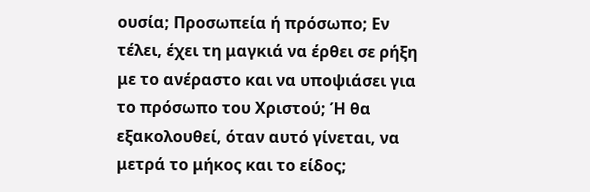ουσία; Προσωπεία ή πρόσωπο; Εν τέλει, έχει τη μαγκιά να έρθει σε ρήξη με το ανέραστο και να υποψιάσει για το πρόσωπο του Χριστού; Ή θα εξακολουθεί, όταν αυτό γίνεται, να μετρά το μήκος και το είδος;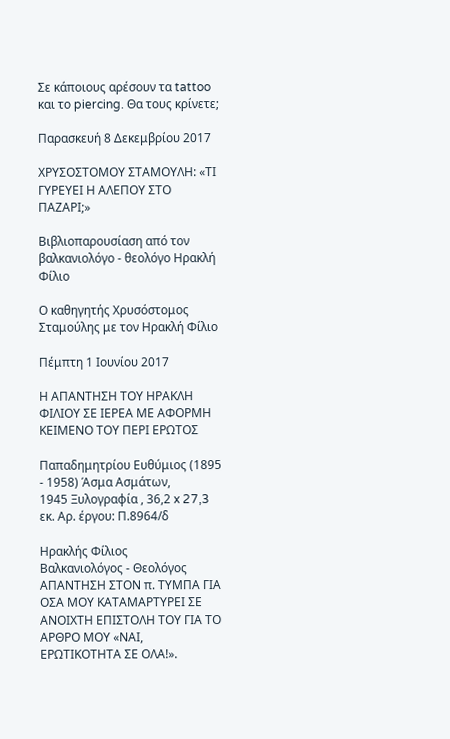Σε κάποιους αρέσουν τα tattoo και το piercing. Θα τους κρίνετε;

Παρασκευή 8 Δεκεμβρίου 2017

ΧΡΥΣΟΣΤΟΜΟΥ ΣΤΑΜΟΥΛΗ: «ΤΙ ΓΥΡΕΥΕΙ Η ΑΛΕΠΟΥ ΣΤΟ ΠΑΖΑΡΙ;»

Βιβλιοπαρουσίαση από τον βαλκανιολόγο - θεολόγο Ηρακλή Φίλιο

Ο καθηγητής Χρυσόστομος Σταμούλης με τον Ηρακλή Φίλιο

Πέμπτη 1 Ιουνίου 2017

Η ΑΠΑΝΤΗΣΗ ΤΟΥ ΗΡΑΚΛΗ ΦΙΛΙΟΥ ΣΕ ΙΕΡΕΑ ΜΕ ΑΦΟΡΜΗ ΚΕΙΜΕΝΟ ΤΟΥ ΠΕΡΙ ΕΡΩΤΟΣ

Παπαδημητρίου Ευθύμιος (1895 - 1958) Άσμα Ασμάτων,
1945 Ξυλογραφία , 36,2 x 27,3 εκ. Αρ. έργου: Π.8964/δ

Ηρακλής Φίλιος
Βαλκανιολόγος - Θεολόγος
ΑΠΑΝΤΗΣΗ ΣΤΟΝ π. ΤΥΜΠΑ ΓΙΑ ΟΣΑ ΜΟΥ ΚΑΤΑΜΑΡΤΥΡΕΙ ΣΕ ΑΝΟΙΧΤΗ ΕΠΙΣΤΟΛΗ ΤΟΥ ΓΙΑ ΤΟ ΑΡΘΡΟ ΜΟΥ «ΝΑΙ, ΕΡΩΤΙΚΟΤΗΤΑ ΣΕ ΟΛΑ!».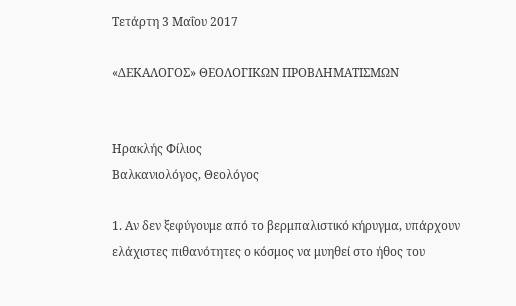Τετάρτη 3 Μαΐου 2017

«ΔΕΚΑΛΟΓΟΣ» ΘΕΟΛΟΓΙΚΩΝ ΠΡΟΒΛΗΜΑΤΙΣΜΩΝ


Ηρακλής Φίλιος
Βαλκανιολόγος, Θεολόγος

1. Αν δεν ξεφύγουμε από το βερμπαλιστικό κήρυγμα, υπάρχουν ελάχιστες πιθανότητες ο κόσμος να μυηθεί στο ήθος του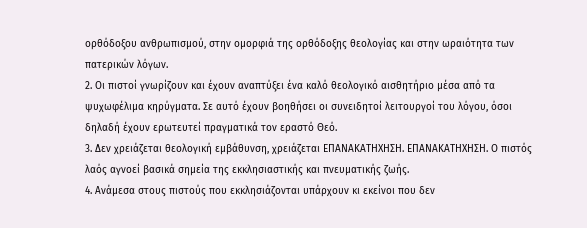ορθόδοξου ανθρωπισμού, στην ομορφιά της ορθόδοξης θεολογίας και στην ωραιότητα των πατερικών λόγων.
2. Οι πιστοί γνωρίζουν και έχουν αναπτύξει ένα καλό θεολογικό αισθητήριο μέσα από τα ψυχωφέλιμα κηρύγματα. Σε αυτό έχουν βοηθήσει οι συνειδητοί λειτουργοί του λόγου, όσοι δηλαδή έχουν ερωτευτεί πραγματικά τον εραστό Θεό.
3. Δεν χρειάζεται θεολογική εμβάθυνση, χρειάζεται ΕΠΑΝΑΚΑΤΗΧΗΣΗ. ΕΠΑΝΑΚΑΤΗΧΗΣΗ. Ο πιστός λαός αγνοεί βασικά σημεία της εκκλησιαστικής και πνευματικής ζωής.
4. Ανάμεσα στους πιστούς που εκκλησιάζονται υπάρχουν κι εκείνοι που δεν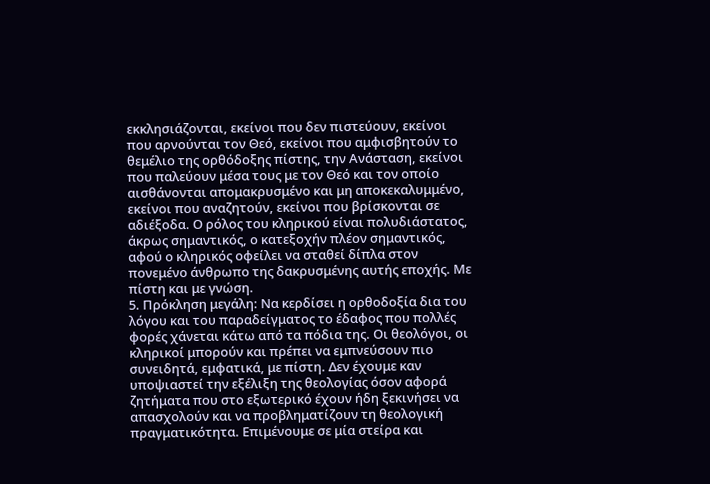εκκλησιάζονται, εκείνοι που δεν πιστεύουν, εκείνοι που αρνούνται τον Θεό, εκείνοι που αμφισβητούν το θεμέλιο της ορθόδοξης πίστης, την Ανάσταση, εκείνοι που παλεύουν μέσα τους με τον Θεό και τον οποίο αισθάνονται απομακρυσμένο και μη αποκεκαλυμμένο, εκείνοι που αναζητούν, εκείνοι που βρίσκονται σε αδιέξοδα. Ο ρόλος του κληρικού είναι πολυδιάστατος, άκρως σημαντικός, ο κατεξοχήν πλέον σημαντικός, αφού ο κληρικός οφείλει να σταθεί δίπλα στον πονεμένο άνθρωπο της δακρυσμένης αυτής εποχής. Με πίστη και με γνώση.
5. Πρόκληση μεγάλη: Να κερδίσει η ορθοδοξία δια του λόγου και του παραδείγματος το έδαφος που πολλές φορές χάνεται κάτω από τα πόδια της. Οι θεολόγοι, οι κληρικοί μπορούν και πρέπει να εμπνεύσουν πιο συνειδητά, εμφατικά, με πίστη. Δεν έχουμε καν υποψιαστεί την εξέλιξη της θεολογίας όσον αφορά ζητήματα που στο εξωτερικό έχουν ήδη ξεκινήσει να απασχολούν και να προβληματίζουν τη θεολογική πραγματικότητα. Επιμένουμε σε μία στείρα και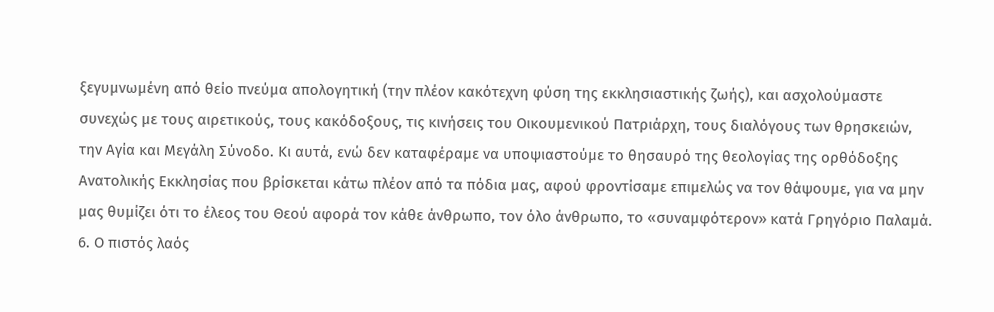ξεγυμνωμένη από θείο πνεύμα απολογητική (την πλέον κακότεχνη φύση της εκκλησιαστικής ζωής), και ασχολούμαστε συνεχώς με τους αιρετικούς, τους κακόδοξους, τις κινήσεις του Οικουμενικού Πατριάρχη, τους διαλόγους των θρησκειών, την Αγία και Μεγάλη Σύνοδο. Κι αυτά, ενώ δεν καταφέραμε να υποψιαστούμε το θησαυρό της θεολογίας της ορθόδοξης Ανατολικής Εκκλησίας που βρίσκεται κάτω πλέον από τα πόδια μας, αφού φροντίσαμε επιμελώς να τον θάψουμε, για να μην μας θυμίζει ότι το έλεος του Θεού αφορά τον κάθε άνθρωπο, τον όλο άνθρωπο, το «συναμφότερον» κατά Γρηγόριο Παλαμά.
6. Ο πιστός λαός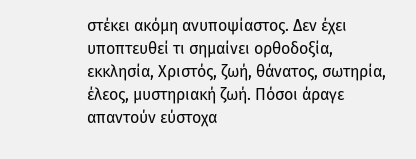στέκει ακόμη ανυποψίαστος. Δεν έχει υποπτευθεί τι σημαίνει ορθοδοξία, εκκλησία, Χριστός, ζωή, θάνατος, σωτηρία, έλεος, μυστηριακή ζωή. Πόσοι άραγε απαντούν εύστοχα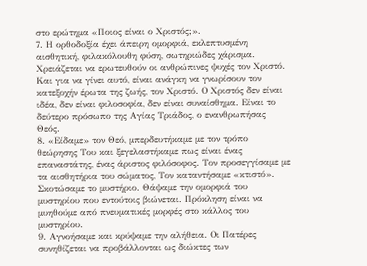στο ερώτημα «Ποιος είναι ο Χριστός;».
7. Η ορθοδοξία έχει άπειρη ομορφιά, εκλεπτυσμένη αισθητική, φιλακόλουθη φύση, σωτηριώδες χάρισμα. Χρειάζεται να ερωτευθούν οι ανθρώπινες ψυχές τον Χριστό. Και για να γίνει αυτό, είναι ανάγκη να γνωρίσουν τον κατεξοχήν έρωτα της ζωής, τον Χριστό. Ο Χριστός δεν είναι ιδέα, δεν είναι φιλοσοφία, δεν είναι συναίσθημα. Είναι το δεύτερο πρόσωπο της Αγίας Τριάδος, ο ενανθρωπήσας Θεός.
8. «Είδαμε» τον Θεό, μπερδευτήκαμε με τον τρόπο θεώρησης Του και ξεγελαστήκαμε πως είναι ένας επαναστάτης, ένας άριστος φιλόσοφος. Τον προσεγγίσαμε με τα αισθητήρια του σώματος, Τον καταντήσαμε «κτιστό». Σκοτώσαμε το μυστήριο. Θάψαμε την ομορφιά του μυστηρίου που εντούτοις βιώνεται. Πρόκληση είναι να μυηθούμε από πνευματικές μορφές στο κάλλος του μυστηρίου.
9. Αγνοήσαμε και κρύψαμε την αλήθεια. Οι Πατέρες συνηθίζεται να προβάλλονται ως διώκτες των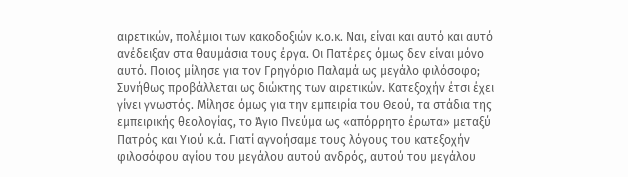αιρετικών, πολέμιοι των κακοδοξιών κ.ο.κ. Ναι, είναι και αυτό και αυτό ανέδειξαν στα θαυμάσια τους έργα. Οι Πατέρες όμως δεν είναι μόνο αυτό. Ποιος μίλησε για τον Γρηγόριο Παλαμά ως μεγάλο φιλόσοφο; Συνήθως προβάλλεται ως διώκτης των αιρετικών. Κατεξοχήν έτσι έχει γίνει γνωστός. Μίλησε όμως για την εμπειρία του Θεού, τα στάδια της εμπειρικής θεολογίας, το Άγιο Πνεύμα ως «απόρρητο έρωτα» μεταξύ Πατρός και Υιού κ.ά. Γιατί αγνοήσαμε τους λόγους του κατεξοχήν φιλοσόφου αγίου του μεγάλου αυτού ανδρός, αυτού του μεγάλου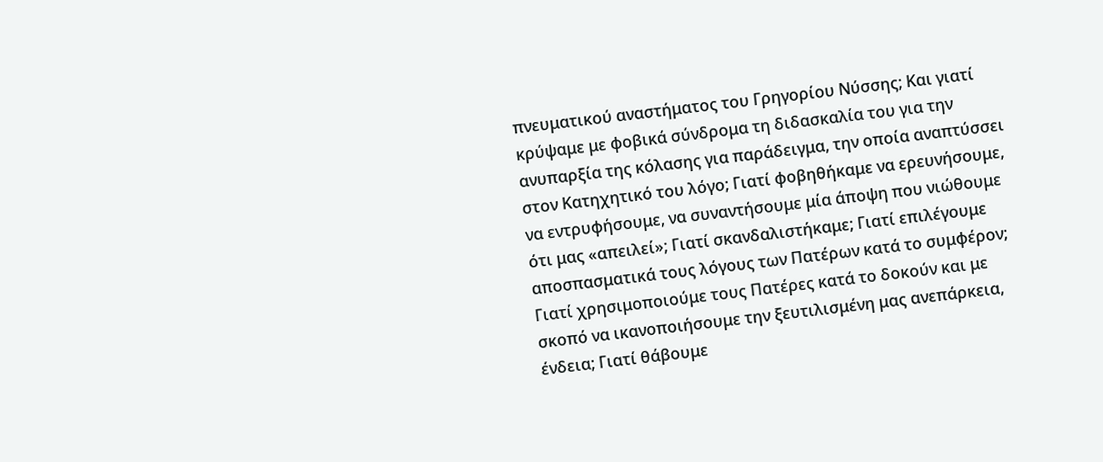πνευματικού αναστήματος του Γρηγορίου Νύσσης; Και γιατί κρύψαμε με φοβικά σύνδρομα τη διδασκαλία του για την ανυπαρξία της κόλασης για παράδειγμα, την οποία αναπτύσσει στον Κατηχητικό του λόγο; Γιατί φοβηθήκαμε να ερευνήσουμε, να εντρυφήσουμε, να συναντήσουμε μία άποψη που νιώθουμε ότι μας «απειλεί»; Γιατί σκανδαλιστήκαμε; Γιατί επιλέγουμε αποσπασματικά τους λόγους των Πατέρων κατά το συμφέρον; Γιατί χρησιμοποιούμε τους Πατέρες κατά το δοκούν και με σκοπό να ικανοποιήσουμε την ξευτιλισμένη μας ανεπάρκεια, ένδεια; Γιατί θάβουμε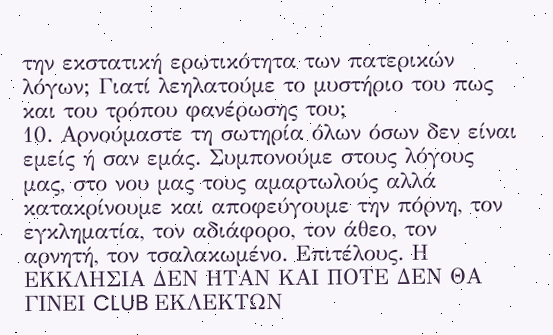την εκστατική ερωτικότητα των πατερικών λόγων; Γιατί λεηλατούμε το μυστήριο του πως και του τρόπου φανέρωσης του;
10. Αρνούμαστε τη σωτηρία όλων όσων δεν είναι εμείς ή σαν εμάς. Συμπονούμε στους λόγους μας, στο νου μας τους αμαρτωλούς αλλά κατακρίνουμε και αποφεύγουμε την πόρνη, τον εγκληματία, τον αδιάφορο, τον άθεο, τον αρνητή, τον τσαλακωμένο. Επιτέλους. Η ΕΚΚΛΗΣΙΑ ΔΕΝ ΗΤΑΝ ΚΑΙ ΠΟΤΕ ΔΕΝ ΘΑ ΓΙΝΕΙ CLUB ΕΚΛΕΚΤΩΝ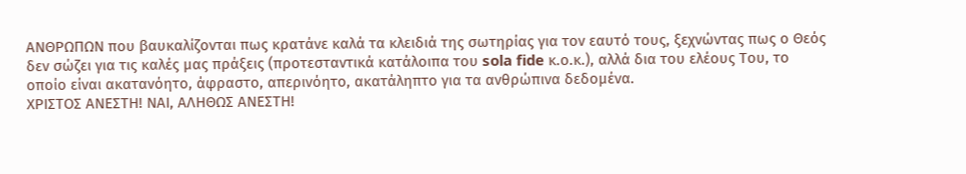ΑΝΘΡΩΠΩΝ που βαυκαλίζονται πως κρατάνε καλά τα κλειδιά της σωτηρίας για τον εαυτό τους, ξεχνώντας πως ο Θεός δεν σώζει για τις καλές μας πράξεις (προτεσταντικά κατάλοιπα του sola fide κ.ο.κ.), αλλά δια του ελέους Του, το οποίο είναι ακατανόητο, άφραστο, απερινόητο, ακατάληπτο για τα ανθρώπινα δεδομένα.
ΧΡΙΣΤΟΣ ΑΝΕΣΤΗ! ΝΑΙ, ΑΛΗΘΩΣ ΑΝΕΣΤΗ!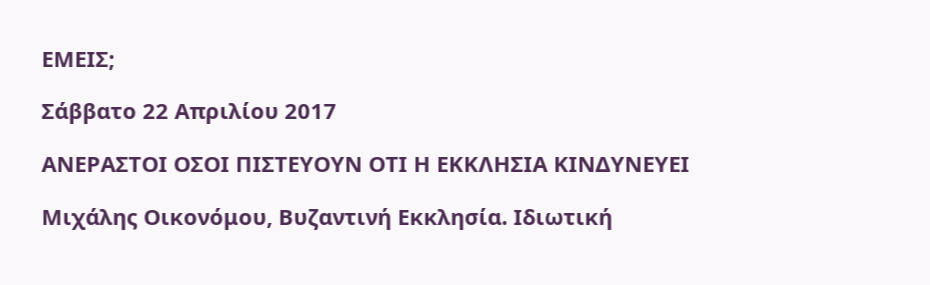ΕΜΕΙΣ;

Σάββατο 22 Απριλίου 2017

ΑΝΕΡΑΣΤΟΙ ΟΣΟΙ ΠΙΣΤΕΥΟΥΝ ΟΤΙ Η ΕΚΚΛΗΣΙΑ ΚΙΝΔΥΝΕΥΕΙ

Μιχάλης Οικονόμου, Βυζαντινή Εκκλησία. Ιδιωτική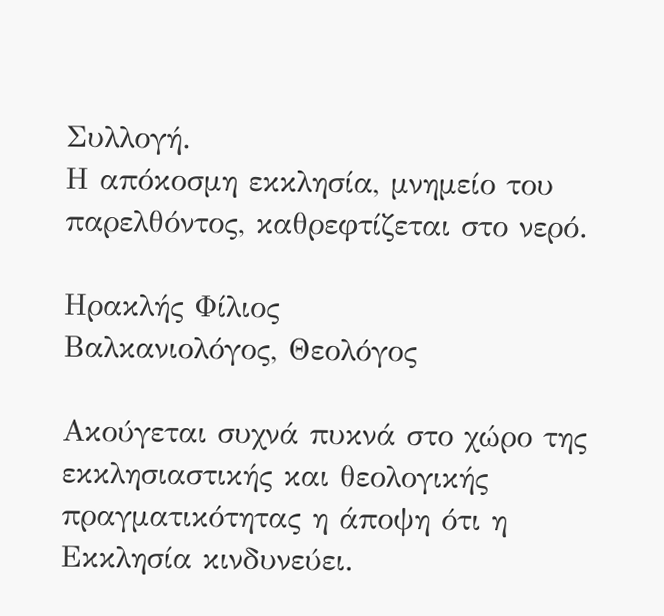Συλλογή.
Η απόκοσμη εκκλησία, μνημείο του παρελθόντος, καθρεφτίζεται στο νερό.

Ηρακλής Φίλιος
Βαλκανιολόγος, Θεολόγος

Ακούγεται συχνά πυκνά στο χώρο της εκκλησιαστικής και θεολογικής πραγματικότητας η άποψη ότι η Εκκλησία κινδυνεύει.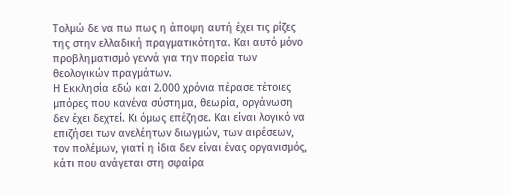Τολμώ δε να πω πως η άποψη αυτή έχει τις ρίζες της στην ελλαδική πραγματικότητα. Και αυτό μόνο προβληματισμό γεννά για την πορεία των θεολογικών πραγμάτων.
Η Εκκλησία εδώ και 2.000 χρόνια πέρασε τέτοιες μπόρες που κανένα σύστημα, θεωρία, οργάνωση δεν έχει δεχτεί. Κι όμως επέζησε. Και είναι λογικό να επιζήσει των ανελέητων διωγμών, των αιρέσεων, τον πολέμων, γιατί η ίδια δεν είναι ένας οργανισμός, κάτι που ανάγεται στη σφαίρα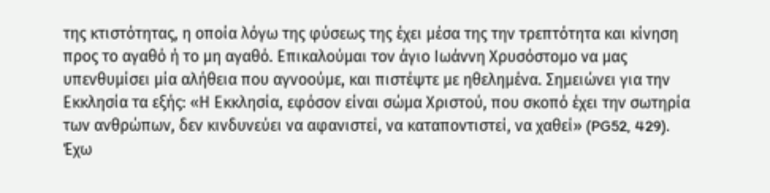της κτιστότητας, η οποία λόγω της φύσεως της έχει μέσα της την τρεπτότητα και κίνηση προς το αγαθό ή το μη αγαθό. Επικαλούμαι τον άγιο Ιωάννη Χρυσόστομο να μας υπενθυμίσει μία αλήθεια που αγνοούμε, και πιστέψτε με ηθελημένα. Σημειώνει για την Εκκλησία τα εξής: «Η Εκκλησία, εφόσον είναι σώμα Χριστού, που σκοπό έχει την σωτηρία των ανθρώπων, δεν κινδυνεύει να αφανιστεί, να καταποντιστεί, να χαθεί» (PG52, 429).
Έχω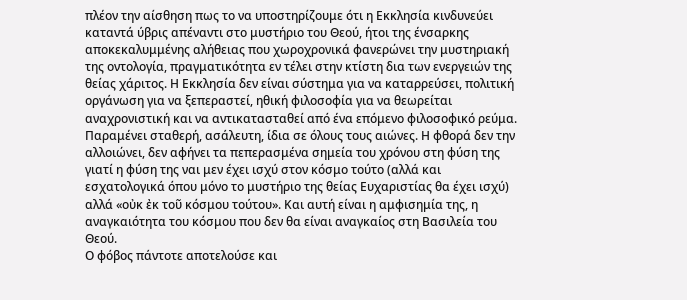πλέον την αίσθηση πως το να υποστηρίζουμε ότι η Εκκλησία κινδυνεύει καταντά ύβρις απέναντι στο μυστήριο του Θεού, ήτοι της ένσαρκης αποκεκαλυμμένης αλήθειας που χωροχρονικά φανερώνει την μυστηριακή της οντολογία, πραγματικότητα εν τέλει στην κτίστη δια των ενεργειών της θείας χάριτος. Η Εκκλησία δεν είναι σύστημα για να καταρρεύσει, πολιτική οργάνωση για να ξεπεραστεί, ηθική φιλοσοφία για να θεωρείται αναχρονιστική και να αντικατασταθεί από ένα επόμενο φιλοσοφικό ρεύμα. Παραμένει σταθερή, ασάλευτη, ίδια σε όλους τους αιώνες. Η φθορά δεν την αλλοιώνει, δεν αφήνει τα πεπερασμένα σημεία του χρόνου στη φύση της γιατί η φύση της ναι μεν έχει ισχύ στον κόσμο τούτο (αλλά και εσχατολογικά όπου μόνο το μυστήριο της θείας Ευχαριστίας θα έχει ισχύ) αλλά «οὐκ ἐκ τοῦ κόσμου τούτου». Και αυτή είναι η αμφισημία της, η αναγκαιότητα του κόσμου που δεν θα είναι αναγκαίος στη Βασιλεία του Θεού.
Ο φόβος πάντοτε αποτελούσε και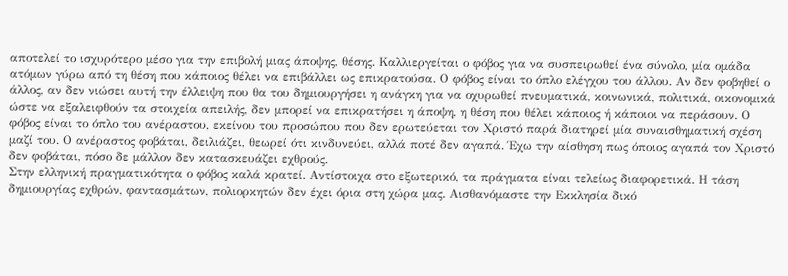αποτελεί το ισχυρότερο μέσο για την επιβολή μιας άποψης, θέσης. Καλλιεργείται ο φόβος για να συσπειρωθεί ένα σύνολο, μία ομάδα ατόμων γύρω από τη θέση που κάποιος θέλει να επιβάλλει ως επικρατούσα. Ο φόβος είναι το όπλο ελέγχου του άλλου. Αν δεν φοβηθεί ο άλλος, αν δεν νιώσει αυτή την έλλειψη που θα του δημιουργήσει η ανάγκη για να οχυρωθεί πνευματικά, κοινωνικά, πολιτικά, οικονομικά ώστε να εξαλειφθούν τα στοιχεία απειλής, δεν μπορεί να επικρατήσει η άποψη, η θέση που θέλει κάποιος ή κάποιοι να περάσουν. Ο φόβος είναι το όπλο του ανέραστου, εκείνου του προσώπου που δεν ερωτεύεται τον Χριστό παρά διατηρεί μία συναισθηματική σχέση μαζί του. Ο ανέραστος φοβάται, δειλιάζει, θεωρεί ότι κινδυνεύει, αλλά ποτέ δεν αγαπά. Έχω την αίσθηση πως όποιος αγαπά τον Χριστό δεν φοβάται, πόσο δε μάλλον δεν κατασκευάζει εχθρούς.
Στην ελληνική πραγματικότητα ο φόβος καλά κρατεί. Αντίστοιχα στο εξωτερικό, τα πράγματα είναι τελείως διαφορετικά. Η τάση δημιουργίας εχθρών, φαντασμάτων, πολιορκητών δεν έχει όρια στη χώρα μας. Αισθανόμαστε την Εκκλησία δικό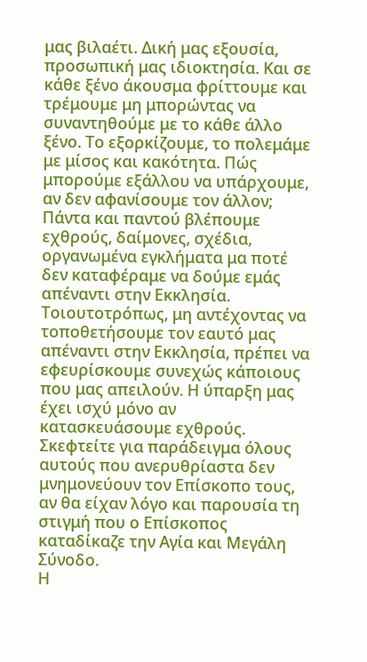μας βιλαέτι. Δική μας εξουσία, προσωπική μας ιδιοκτησία. Και σε κάθε ξένο άκουσμα φρίττουμε και τρέμουμε μη μπορώντας να συναντηθούμε με το κάθε άλλο ξένο. Το εξορκίζουμε, το πολεμάμε με μίσος και κακότητα. Πώς μπορούμε εξάλλου να υπάρχουμε, αν δεν αφανίσουμε τον άλλον; Πάντα και παντού βλέπουμε εχθρούς, δαίμονες, σχέδια, οργανωμένα εγκλήματα μα ποτέ δεν καταφέραμε να δούμε εμάς απέναντι στην Εκκλησία. Τοιουτοτρόπως, μη αντέχοντας να τοποθετήσουμε τον εαυτό μας απέναντι στην Εκκλησία, πρέπει να εφευρίσκουμε συνεχώς κάποιους που μας απειλούν. Η ύπαρξη μας έχει ισχύ μόνο αν κατασκευάσουμε εχθρούς. Σκεφτείτε για παράδειγμα όλους αυτούς που ανερυθρίαστα δεν μνημονεύουν τον Επίσκοπο τους, αν θα είχαν λόγο και παρουσία τη στιγμή που ο Επίσκοπος καταδίκαζε την Αγία και Μεγάλη Σύνοδο.
Η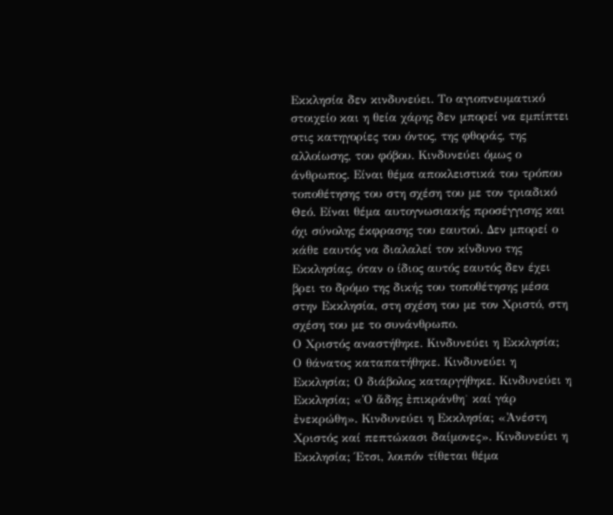Εκκλησία δεν κινδυνεύει. Το αγιοπνευματικό στοιχείο και η θεία χάρης δεν μπορεί να εμπίπτει στις κατηγορίες του όντος, της φθοράς, της αλλοίωσης, του φόβου. Κινδυνεύει όμως ο άνθρωπος. Είναι θέμα αποκλειστικά του τρόπου τοποθέτησης του στη σχέση του με τον τριαδικό Θεό. Είναι θέμα αυτογνωσιακής προσέγγισης και όχι σύνολης έκφρασης του εαυτού. Δεν μπορεί ο κάθε εαυτός να διαλαλεί τον κίνδυνο της Εκκλησίας, όταν ο ίδιος αυτός εαυτός δεν έχει βρει το δρόμο της δικής του τοποθέτησης μέσα στην Εκκλησία, στη σχέση του με τον Χριστό, στη σχέση του με το συνάνθρωπο.
Ο Χριστός αναστήθηκε. Κινδυνεύει η Εκκλησία; Ο θάνατος καταπατήθηκε. Κινδυνεύει η Εκκλησία; Ο διάβολος καταργήθηκε. Κινδυνεύει η Εκκλησία; «Ὁ ἅδης ἐπικράνθη˙ καί γάρ ἐνεκρώθη». Κινδυνεύει η Εκκλησία; «Ἀνέστη Χριστός καί πεπτώκασι δαίμονες». Κινδυνεύει η Εκκλησία; Έτσι, λοιπόν τίθεται θέμα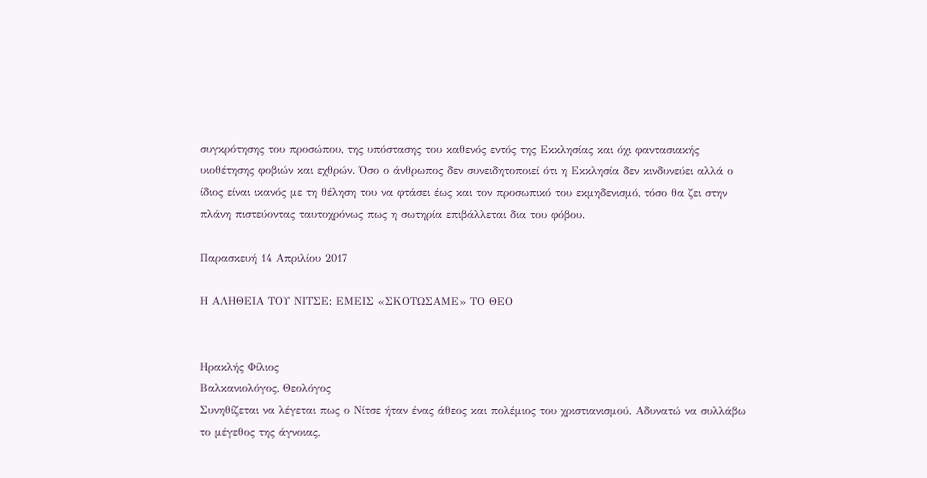συγκρότησης του προσώπου, της υπόστασης του καθενός εντός της Εκκλησίας και όχι φαντασιακής υιοθέτησης φοβιών και εχθρών. Όσο ο άνθρωπος δεν συνειδητοποιεί ότι η Εκκλησία δεν κινδυνεύει αλλά ο ίδιος είναι ικανός με τη θέληση του να φτάσει έως και τον προσωπικό του εκμηδενισμό, τόσο θα ζει στην πλάνη πιστεύοντας ταυτοχρόνως πως η σωτηρία επιβάλλεται δια του φόβου.

Παρασκευή 14 Απριλίου 2017

Η ΑΛΗΘΕΙΑ ΤΟΥ ΝΙΤΣΕ: ΕΜΕΙΣ «ΣΚΟΤΩΣΑΜΕ» ΤΟ ΘΕΟ


Ηρακλής Φίλιος
Βαλκανιολόγος, Θεολόγος
Συνηθίζεται να λέγεται πως ο Νίτσε ήταν ένας άθεος και πολέμιος του χριστιανισμού. Αδυνατώ να συλλάβω το μέγεθος της άγνοιας,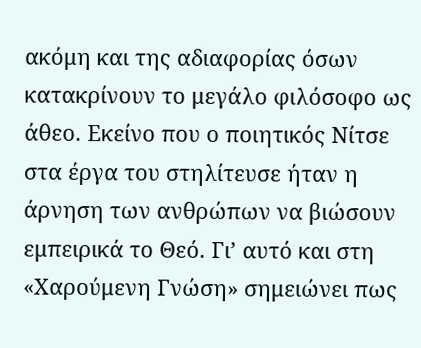ακόμη και της αδιαφορίας όσων κατακρίνουν το μεγάλο φιλόσοφο ως άθεο. Εκείνο που ο ποιητικός Νίτσε στα έργα του στηλίτευσε ήταν η άρνηση των ανθρώπων να βιώσουν εμπειρικά το Θεό. Γι’ αυτό και στη «Χαρούμενη Γνώση» σημειώνει πως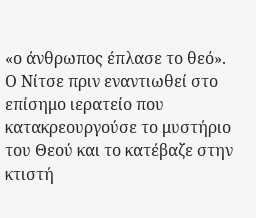«ο άνθρωπος έπλασε το θεό».
Ο Νίτσε πριν εναντιωθεί στο επίσημο ιερατείο που κατακρεουργούσε το μυστήριο του Θεού και το κατέβαζε στην κτιστή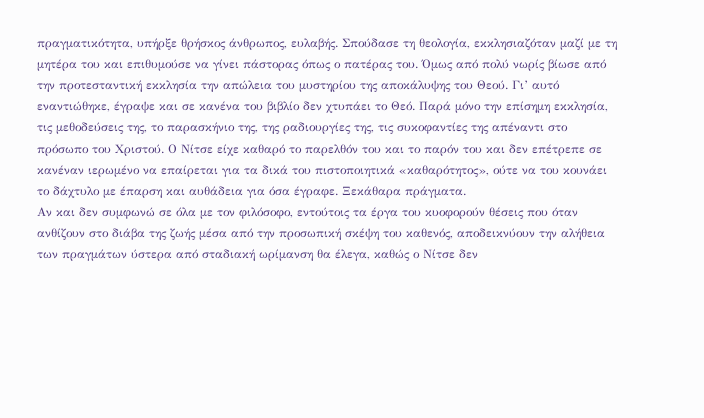πραγματικότητα, υπήρξε θρήσκος άνθρωπος, ευλαβής. Σπούδασε τη θεολογία, εκκλησιαζόταν μαζί με τη μητέρα του και επιθυμούσε να γίνει πάστορας όπως ο πατέρας του. Όμως από πολύ νωρίς βίωσε από την προτεσταντική εκκλησία την απώλεια του μυστηρίου της αποκάλυψης του Θεού. Γι’ αυτό εναντιώθηκε, έγραψε και σε κανένα του βιβλίο δεν χτυπάει το Θεό. Παρά μόνο την επίσημη εκκλησία, τις μεθοδεύσεις της, το παρασκήνιο της, της ραδιουργίες της, τις συκοφαντίες της απέναντι στο πρόσωπο του Χριστού. Ο Νίτσε είχε καθαρό το παρελθόν του και το παρόν του και δεν επέτρεπε σε κανέναν ιερωμένο να επαίρεται για τα δικά του πιστοποιητικά «καθαρότητος», ούτε να του κουνάει το δάχτυλο με έπαρση και αυθάδεια για όσα έγραφε. Ξεκάθαρα πράγματα.
Αν και δεν συμφωνώ σε όλα με τον φιλόσοφο, εντούτοις τα έργα του κυοφορούν θέσεις που όταν ανθίζουν στο διάβα της ζωής μέσα από την προσωπική σκέψη του καθενός, αποδεικνύουν την αλήθεια των πραγμάτων ύστερα από σταδιακή ωρίμανση θα έλεγα, καθώς ο Νίτσε δεν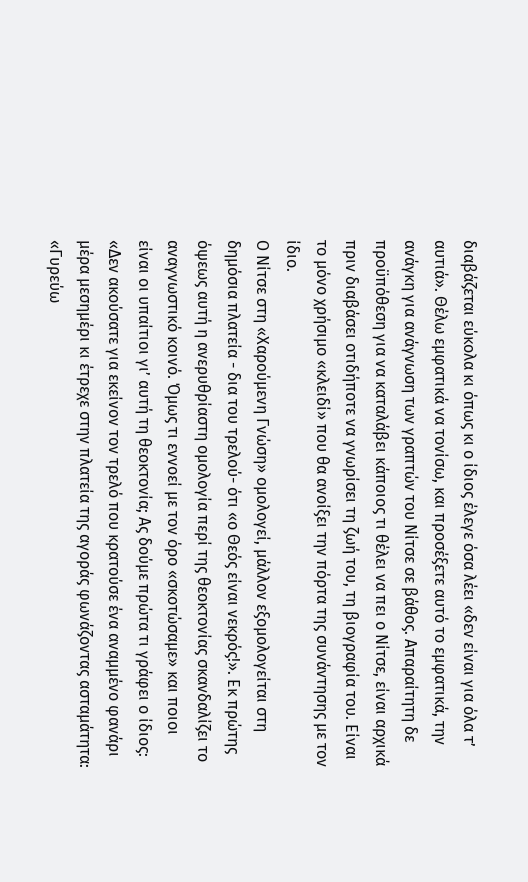διαβάζεται εύκολα κι όπως κι ο ίδιος έλεγε όσα λέει «δεν είναι για όλα τ’ αυτιά». Θέλω εμφατικά να τονίσω, και προσέξετε αυτό το εμφατικά, την ανάγκη για ανάγνωση των γραπτών του Νίτσε σε βάθος. Απαραίτητη δε προϋπόθεση για να καταλάβει κάποιος τι θέλει να πει ο Νίτσε, είναι αρχικά πριν διαβάσει οτιδήποτε να γνωρίσει τη ζωή του, τη βιογραφία του. Είναι το μόνο χρήσιμο «κλειδί» που θα ανοίξει την πόρτα της συνάντησης με τον ίδιο.
Ο Νίτσε στη «Χαρούμενη Γνώση» ομολογεί, μάλλον εξομολογείται στη δημόσια πλατεία - δια του τρελού- ότι «ο Θεός είναι νεκρός!». Εκ πρώτης όψεως αυτή η ανερυθρίαστη ομολογία περί της θεοκτονίας σκανδαλίζει το αναγνωστικό κοινό. Όμως τι εννοεί με τον όρο «σκοτώσαμε» και ποιοι είναι οι υπαίτιοι γι’ αυτή τη θεοκτονία; Ας δούμε πρώτα τι γράφει ο ίδιος: «Δεν ακούσατε για εκείνον τον τρελό που κρατούσε ένα αναμμένο φανάρι μέρα μεσημέρι κι έτρεχε στην πλατεία της αγοράς φωνάζοντας ασταμάτητα: «Γυρεύω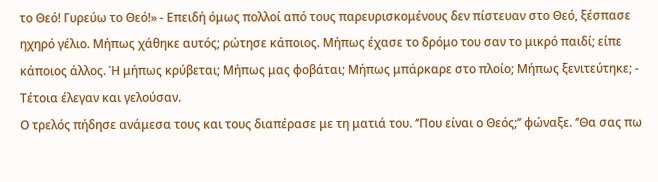το Θεό! Γυρεύω το Θεό!» - Επειδή όμως πολλοί από τους παρευρισκομένους δεν πίστευαν στο Θεό, ξέσπασε ηχηρό γέλιο. Μήπως χάθηκε αυτός; ρώτησε κάποιος. Μήπως έχασε το δρόμο του σαν το μικρό παιδί; είπε κάποιος άλλος. Ή μήπως κρύβεται; Μήπως μας φοβάται; Μήπως μπάρκαρε στο πλοίο; Μήπως ξενιτεύτηκε; - Τέτοια έλεγαν και γελούσαν.
Ο τρελός πήδησε ανάμεσα τους και τους διαπέρασε με τη ματιά του. ‘’Που είναι ο Θεός;’’ φώναξε. ‘’Θα σας πω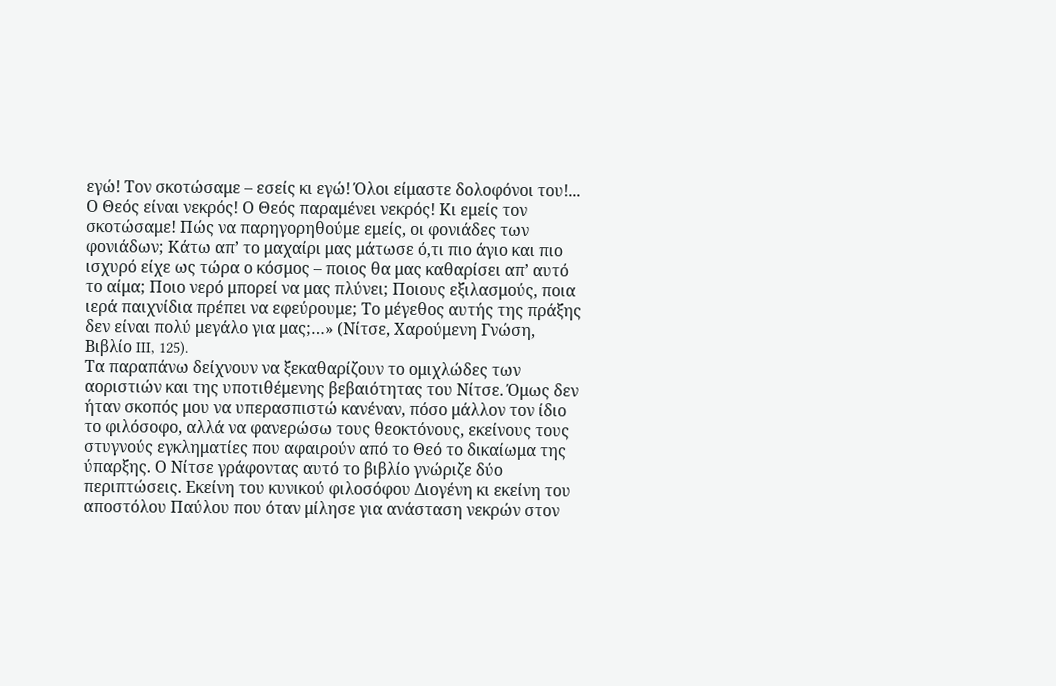εγώ! Τον σκοτώσαμε – εσείς κι εγώ! Όλοι είμαστε δολοφόνοι του!... Ο Θεός είναι νεκρός! Ο Θεός παραμένει νεκρός! Κι εμείς τον σκοτώσαμε! Πώς να παρηγορηθούμε εμείς, οι φονιάδες των φονιάδων; Κάτω απ’ το μαχαίρι μας μάτωσε ό,τι πιο άγιο και πιο ισχυρό είχε ως τώρα ο κόσμος – ποιος θα μας καθαρίσει απ’ αυτό το αίμα; Ποιο νερό μπορεί να μας πλύνει; Ποιους εξιλασμούς, ποια ιερά παιχνίδια πρέπει να εφεύρουμε; Το μέγεθος αυτής της πράξης δεν είναι πολύ μεγάλο για μας;…» (Νίτσε, Χαρούμενη Γνώση, Βιβλίο III, 125).
Τα παραπάνω δείχνουν να ξεκαθαρίζουν το ομιχλώδες των αοριστιών και της υποτιθέμενης βεβαιότητας του Νίτσε. Όμως δεν ήταν σκοπός μου να υπερασπιστώ κανέναν, πόσο μάλλον τον ίδιο το φιλόσοφο, αλλά να φανερώσω τους θεοκτόνους, εκείνους τους στυγνούς εγκληματίες που αφαιρούν από το Θεό το δικαίωμα της ύπαρξης. Ο Νίτσε γράφοντας αυτό το βιβλίο γνώριζε δύο περιπτώσεις. Εκείνη του κυνικού φιλοσόφου Διογένη κι εκείνη του αποστόλου Παύλου που όταν μίλησε για ανάσταση νεκρών στον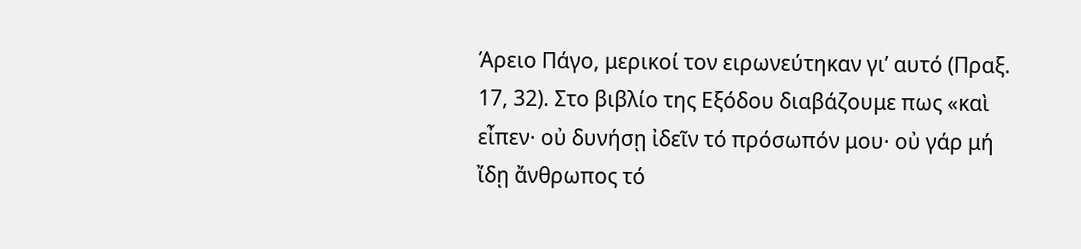Άρειο Πάγο, μερικοί τον ειρωνεύτηκαν γι’ αυτό (Πραξ. 17, 32). Στο βιβλίο της Εξόδου διαβάζουμε πως «καὶ εἶπεν· οὐ δυνήσῃ ἰδεῖν τό πρόσωπόν μου· οὐ γάρ μή ἴδῃ ἄνθρωπος τό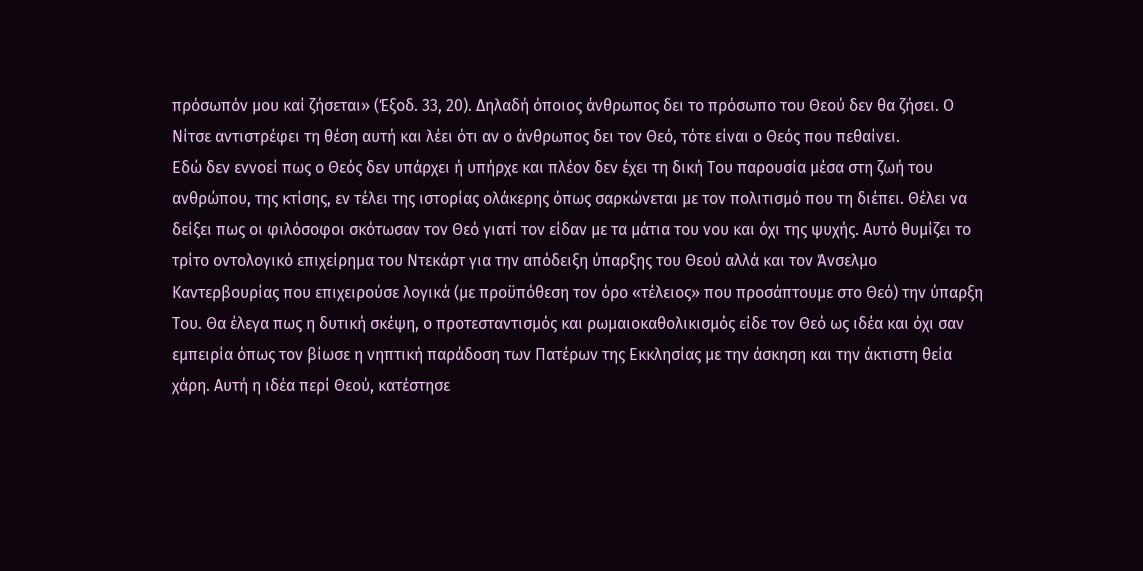πρόσωπόν μου καί ζήσεται» (Έξοδ. 33, 20). Δηλαδή όποιος άνθρωπος δει το πρόσωπο του Θεού δεν θα ζήσει. Ο Νίτσε αντιστρέφει τη θέση αυτή και λέει ότι αν ο άνθρωπος δει τον Θεό, τότε είναι ο Θεός που πεθαίνει.
Εδώ δεν εννοεί πως ο Θεός δεν υπάρχει ή υπήρχε και πλέον δεν έχει τη δική Του παρουσία μέσα στη ζωή του ανθρώπου, της κτίσης, εν τέλει της ιστορίας ολάκερης όπως σαρκώνεται με τον πολιτισμό που τη διέπει. Θέλει να δείξει πως οι φιλόσοφοι σκότωσαν τον Θεό γιατί τον είδαν με τα μάτια του νου και όχι της ψυχής. Αυτό θυμίζει το τρίτο οντολογικό επιχείρημα του Ντεκάρτ για την απόδειξη ύπαρξης του Θεού αλλά και τον Άνσελμο Καντερβουρίας που επιχειρούσε λογικά (με προϋπόθεση τον όρο «τέλειος» που προσάπτουμε στο Θεό) την ύπαρξη Του. Θα έλεγα πως η δυτική σκέψη, ο προτεσταντισμός και ρωμαιοκαθολικισμός είδε τον Θεό ως ιδέα και όχι σαν εμπειρία όπως τον βίωσε η νηπτική παράδοση των Πατέρων της Εκκλησίας με την άσκηση και την άκτιστη θεία χάρη. Αυτή η ιδέα περί Θεού, κατέστησε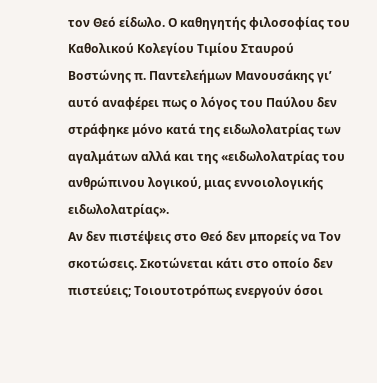τον Θεό είδωλο. Ο καθηγητής φιλοσοφίας του Καθολικού Κολεγίου Τιμίου Σταυρού Βοστώνης π. Παντελεήμων Μανουσάκης γι’ αυτό αναφέρει πως ο λόγος του Παύλου δεν στράφηκε μόνο κατά της ειδωλολατρίας των αγαλμάτων αλλά και της «ειδωλολατρίας του ανθρώπινου λογικού, μιας εννοιολογικής ειδωλολατρίας».
Αν δεν πιστέψεις στο Θεό δεν μπορείς να Τον σκοτώσεις. Σκοτώνεται κάτι στο οποίο δεν πιστεύεις; Τοιουτοτρόπως ενεργούν όσοι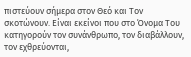πιστεύουν σήμερα στον Θεό και Τον σκοτώνουν. Είναι εκείνοι που στο Όνομα Του κατηγορούν τον συνάνθρωπο, τον διαβάλλουν, τον εχθρεύονται,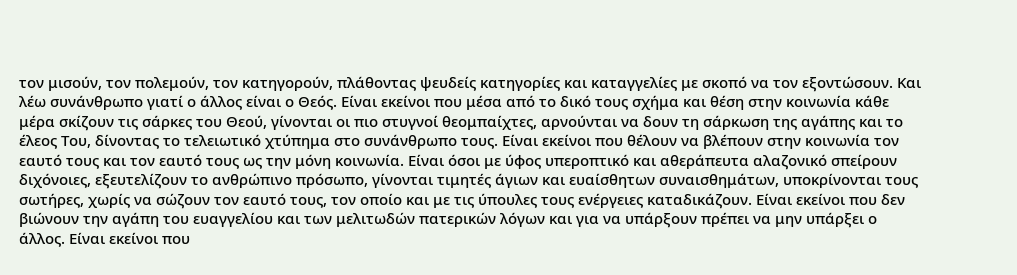τον μισούν, τον πολεμούν, τον κατηγορούν, πλάθοντας ψευδείς κατηγορίες και καταγγελίες με σκοπό να τον εξοντώσουν. Και λέω συνάνθρωπο γιατί ο άλλος είναι ο Θεός. Είναι εκείνοι που μέσα από το δικό τους σχήμα και θέση στην κοινωνία κάθε μέρα σκίζουν τις σάρκες του Θεού, γίνονται οι πιο στυγνοί θεομπαίχτες, αρνούνται να δουν τη σάρκωση της αγάπης και το έλεος Του, δίνοντας το τελειωτικό χτύπημα στο συνάνθρωπο τους. Είναι εκείνοι που θέλουν να βλέπουν στην κοινωνία τον εαυτό τους και τον εαυτό τους ως την μόνη κοινωνία. Είναι όσοι με ύφος υπεροπτικό και αθεράπευτα αλαζονικό σπείρουν διχόνοιες, εξευτελίζουν το ανθρώπινο πρόσωπο, γίνονται τιμητές άγιων και ευαίσθητων συναισθημάτων, υποκρίνονται τους σωτήρες, χωρίς να σώζουν τον εαυτό τους, τον οποίο και με τις ύπουλες τους ενέργειες καταδικάζουν. Είναι εκείνοι που δεν βιώνουν την αγάπη του ευαγγελίου και των μελιτωδών πατερικών λόγων και για να υπάρξουν πρέπει να μην υπάρξει ο άλλος. Είναι εκείνοι που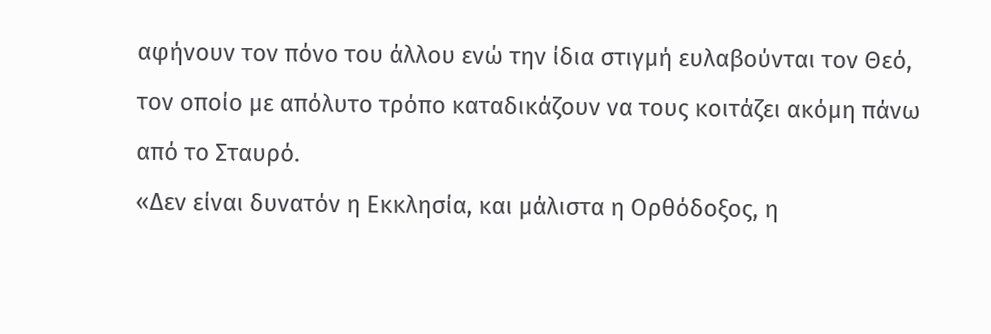αφήνουν τον πόνο του άλλου ενώ την ίδια στιγμή ευλαβούνται τον Θεό, τον οποίο με απόλυτο τρόπο καταδικάζουν να τους κοιτάζει ακόμη πάνω από το Σταυρό.
«Δεν είναι δυνατόν η Εκκλησία, και μάλιστα η Ορθόδοξος, η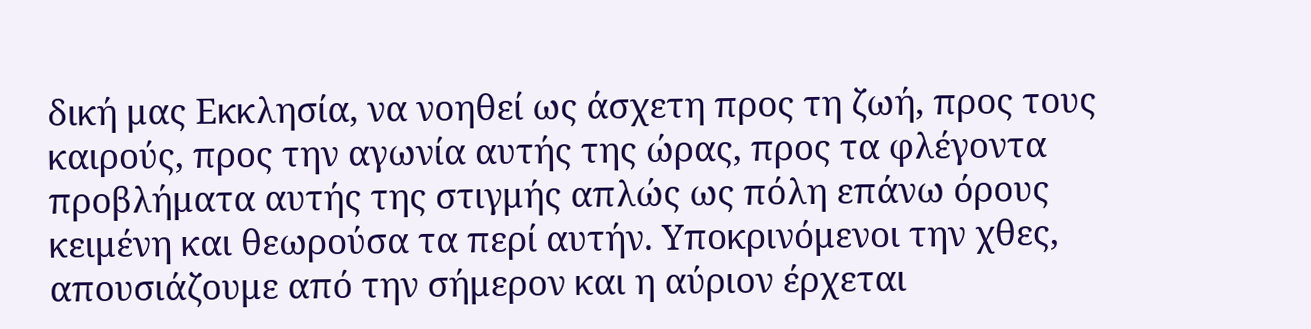δική μας Εκκλησία, να νοηθεί ως άσχετη προς τη ζωή, προς τους καιρούς, προς την αγωνία αυτής της ώρας, προς τα φλέγοντα προβλήματα αυτής της στιγμής απλώς ως πόλη επάνω όρους κειμένη και θεωρούσα τα περί αυτήν. Υποκρινόμενοι την χθες, απουσιάζουμε από την σήμερον και η αύριον έρχεται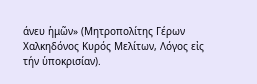άνευ ἡμῶν» (Μητροπολίτης Γέρων Χαλκηδόνος Κυρός Μελίτων, Λόγος εἰς τήν ὑποκρισίαν).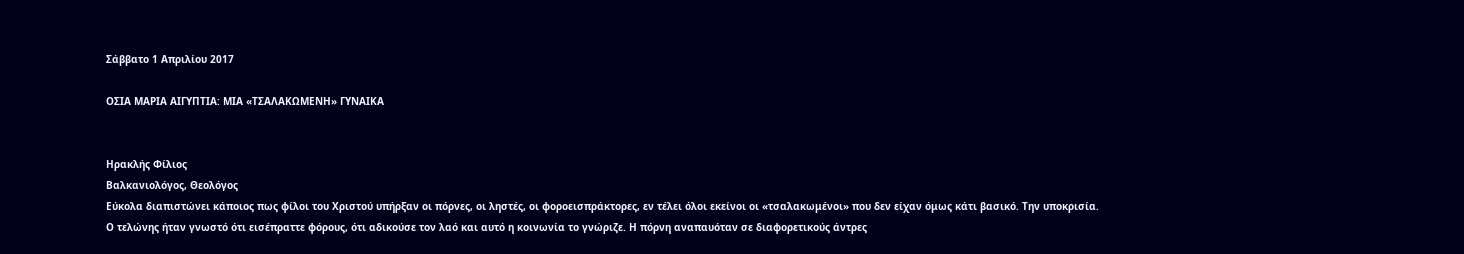Σάββατο 1 Απριλίου 2017

ΟΣΙΑ ΜΑΡΙΑ ΑΙΓΥΠΤΙΑ: ΜΙΑ «ΤΣΑΛΑΚΩΜΕΝΗ» ΓΥΝΑΙΚΑ


Ηρακλής Φίλιος
Βαλκανιολόγος, Θεολόγος
Εύκολα διαπιστώνει κάποιος πως φίλοι του Χριστού υπήρξαν οι πόρνες, οι ληστές, οι φοροεισπράκτορες, εν τέλει όλοι εκείνοι οι «τσαλακωμένοι» που δεν είχαν όμως κάτι βασικό. Την υποκρισία.
Ο τελώνης ήταν γνωστό ότι εισέπραττε φόρους, ότι αδικούσε τον λαό και αυτό η κοινωνία το γνώριζε. Η πόρνη αναπαυόταν σε διαφορετικούς άντρες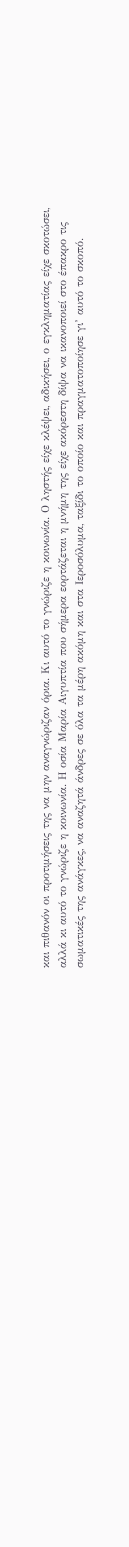και πιθανόν οι προτιμήσεις της να μην αναγνώριζαν όρια. Κι αυτό το γνώριζε η κοινωνία. Ο ληστής είχε κλέψει, αδικήσει, ο εγκληματίας είχε σκοτώσει, αλλά κι αυτό το γνώριζε η κοινωνία. Η οσία Μαρία Αιγυπτία που σήμερα εορτάζεται η μνήμη της είχε ακόρεστη δίψα να ικανοποιεί στο έπακρο τις σωματικές της ανάγκες, να αναζητά άνδρες σε όλα τα μέρη ακόμη και στα Ιεροσόλυμα, ταξίδι το οποίο και πραγματοποίησε γι’ αυτό το σκοπό.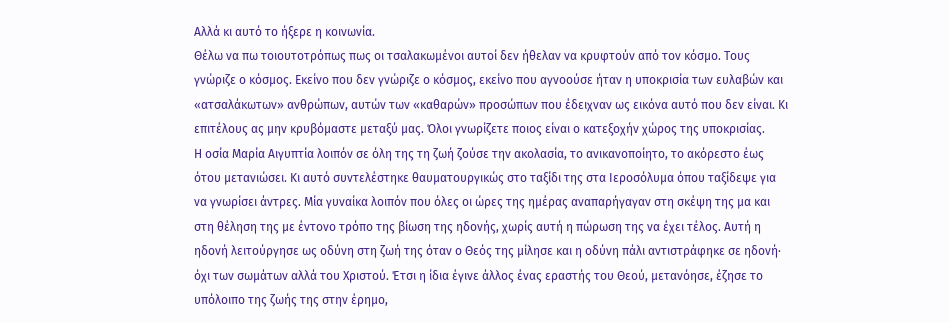Αλλά κι αυτό το ήξερε η κοινωνία.
Θέλω να πω τοιουτοτρόπως πως οι τσαλακωμένοι αυτοί δεν ήθελαν να κρυφτούν από τον κόσμο. Τους γνώριζε ο κόσμος. Εκείνο που δεν γνώριζε ο κόσμος, εκείνο που αγνοούσε ήταν η υποκρισία των ευλαβών και «ατσαλάκωτων» ανθρώπων, αυτών των «καθαρών» προσώπων που έδειχναν ως εικόνα αυτό που δεν είναι. Κι επιτέλους ας μην κρυβόμαστε μεταξύ μας. Όλοι γνωρίζετε ποιος είναι ο κατεξοχήν χώρος της υποκρισίας.
Η οσία Μαρία Αιγυπτία λοιπόν σε όλη της τη ζωή ζούσε την ακολασία, το ανικανοποίητο, το ακόρεστο έως ότου μετανιώσει. Κι αυτό συντελέστηκε θαυματουργικώς στο ταξίδι της στα Ιεροσόλυμα όπου ταξίδεψε για να γνωρίσει άντρες. Μία γυναίκα λοιπόν που όλες οι ώρες της ημέρας αναπαρήγαγαν στη σκέψη της μα και στη θέληση της με έντονο τρόπο της βίωση της ηδονής, χωρίς αυτή η πώρωση της να έχει τέλος. Αυτή η ηδονή λειτούργησε ως οδύνη στη ζωή της όταν ο Θεός της μίλησε και η οδύνη πάλι αντιστράφηκε σε ηδονή∙ όχι των σωμάτων αλλά του Χριστού. Έτσι η ίδια έγινε άλλος ένας εραστής του Θεού, μετανόησε, έζησε το υπόλοιπο της ζωής της στην έρημο,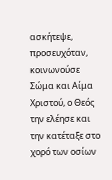ασκήτεψε, προσευχόταν, κοινωνούσε Σώμα και Αίμα Χριστού, ο Θεός την ελέησε και την κατέταξε στο χορό των οσίων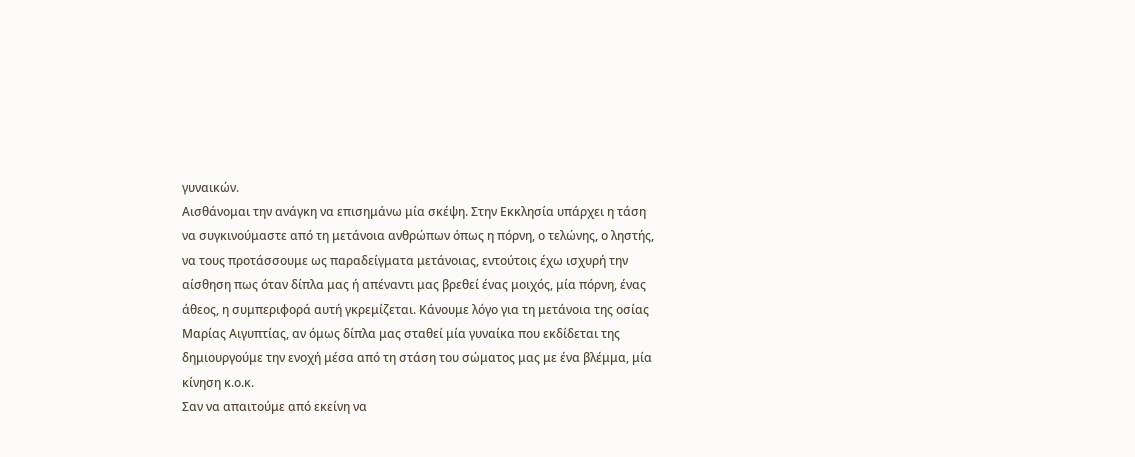γυναικών.
Αισθάνομαι την ανάγκη να επισημάνω μία σκέψη. Στην Εκκλησία υπάρχει η τάση να συγκινούμαστε από τη μετάνοια ανθρώπων όπως η πόρνη, ο τελώνης, ο ληστής, να τους προτάσσουμε ως παραδείγματα μετάνοιας, εντούτοις έχω ισχυρή την αίσθηση πως όταν δίπλα μας ή απέναντι μας βρεθεί ένας μοιχός, μία πόρνη, ένας άθεος, η συμπεριφορά αυτή γκρεμίζεται. Κάνουμε λόγο για τη μετάνοια της οσίας Μαρίας Αιγυπτίας, αν όμως δίπλα μας σταθεί μία γυναίκα που εκδίδεται της δημιουργούμε την ενοχή μέσα από τη στάση του σώματος μας με ένα βλέμμα, μία κίνηση κ.ο.κ.
Σαν να απαιτούμε από εκείνη να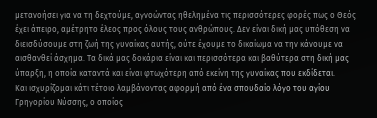μετανοήσει για να τη δεχτούμε, αγνοώντας ηθελημένα τις περισσότερες φορές πως ο Θεός έχει άπειρο, αμέτρητο έλεος προς όλους τους ανθρώπους. Δεν είναι δική μας υπόθεση να διεισδύσουμε στη ζωή της γυναίκας αυτής, ούτε έχουμε το δικαίωμα να την κάνουμε να αισθανθεί άσχημα. Τα δικά μας δοκάρια είναι και περισσότερα και βαθύτερα στη δική μας ύπαρξη, η οποία καταντά και είναι φτωχότερη από εκείνη της γυναίκας που εκδίδεται.
Και ισχυρίζομαι κάτι τέτοιο λαμβάνοντας αφορμή από ένα σπουδαίο λόγο του αγίου Γρηγορίου Νύσσης, ο οποίος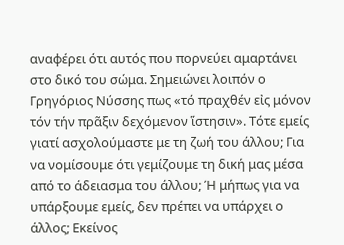αναφέρει ότι αυτός που πορνεύει αμαρτάνει στο δικό του σώμα. Σημειώνει λοιπόν ο Γρηγόριος Νύσσης πως «τό πραχθέν εἰς μόνον τόν τήν πρᾶξιν δεχόμενον ἵστησιν». Τότε εμείς γιατί ασχολούμαστε με τη ζωή του άλλου; Για να νομίσουμε ότι γεμίζουμε τη δική μας μέσα από το άδειασμα του άλλου; Ή μήπως για να υπάρξουμε εμείς, δεν πρέπει να υπάρχει ο άλλος; Εκείνος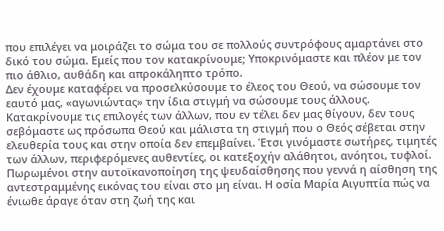που επιλέγει να μοιράζει το σώμα του σε πολλούς συντρόφους αμαρτάνει στο δικό του σώμα. Εμείς που τον κατακρίνουμε; Υποκρινόμαστε και πλέον με τον πιο άθλιο, αυθάδη και απροκάληπτο τρόπο.
Δεν έχουμε καταφέρει να προσελκύσουμε το έλεος του Θεού, να σώσουμε τον εαυτό μας, «αγωνιώντας» την ίδια στιγμή να σώσουμε τους άλλους. Κατακρίνουμε τις επιλογές των άλλων, που εν τέλει δεν μας θίγουν, δεν τους σεβόμαστε ως πρόσωπα Θεού και μάλιστα τη στιγμή που ο Θεός σέβεται στην ελευθερία τους και στην οποία δεν επεμβαίνει. Έτσι γινόμαστε σωτήρες, τιμητές των άλλων, περιφερόμενες αυθεντίες, οι κατεξοχήν αλάθητοι, ανόητοι, τυφλοί. Πωρωμένοι στην αυτοϊκανοποίηση της ψευδαίσθησης που γεννά η αίσθηση της αντεστραμμένης εικόνας του είναι στο μη είναι. Η οσία Μαρία Αιγυπτία πώς να ένιωθε άραγε όταν στη ζωή της και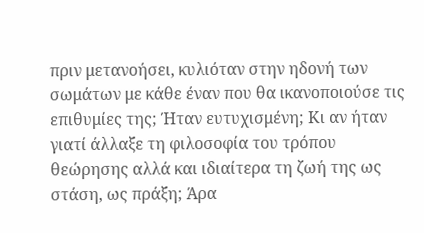πριν μετανοήσει, κυλιόταν στην ηδονή των σωμάτων με κάθε έναν που θα ικανοποιούσε τις επιθυμίες της; Ήταν ευτυχισμένη; Κι αν ήταν γιατί άλλαξε τη φιλοσοφία του τρόπου θεώρησης αλλά και ιδιαίτερα τη ζωή της ως στάση, ως πράξη; Άρα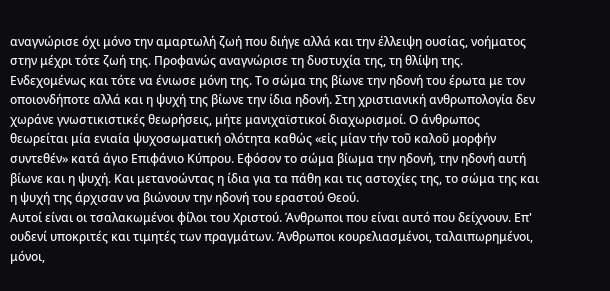αναγνώρισε όχι μόνο την αμαρτωλή ζωή που διήγε αλλά και την έλλειψη ουσίας, νοήματος στην μέχρι τότε ζωή της. Προφανώς αναγνώρισε τη δυστυχία της, τη θλίψη της. Ενδεχομένως και τότε να ένιωσε μόνη της. Το σώμα της βίωνε την ηδονή του έρωτα με τον οποιονδήποτε αλλά και η ψυχή της βίωνε την ίδια ηδονή. Στη χριστιανική ανθρωπολογία δεν χωράνε γνωστικιστικές θεωρήσεις, μήτε μανιχαϊστικοί διαχωρισμοί. Ο άνθρωπος θεωρείται μία ενιαία ψυχοσωματική ολότητα καθώς «εἰς μίαν τήν τοῦ καλοῦ μορφήν συντεθέν» κατά άγιο Επιφάνιο Κύπρου. Εφόσον το σώμα βίωμα την ηδονή, την ηδονή αυτή βίωνε και η ψυχή. Και μετανοώντας η ίδια για τα πάθη και τις αστοχίες της, το σώμα της και η ψυχή της άρχισαν να βιώνουν την ηδονή του εραστού Θεού.
Αυτοί είναι οι τσαλακωμένοι φίλοι του Χριστού. Άνθρωποι που είναι αυτό που δείχνουν. Επ' ουδενί υποκριτές και τιμητές των πραγμάτων. Άνθρωποι κουρελιασμένοι, ταλαιπωρημένοι, μόνοι,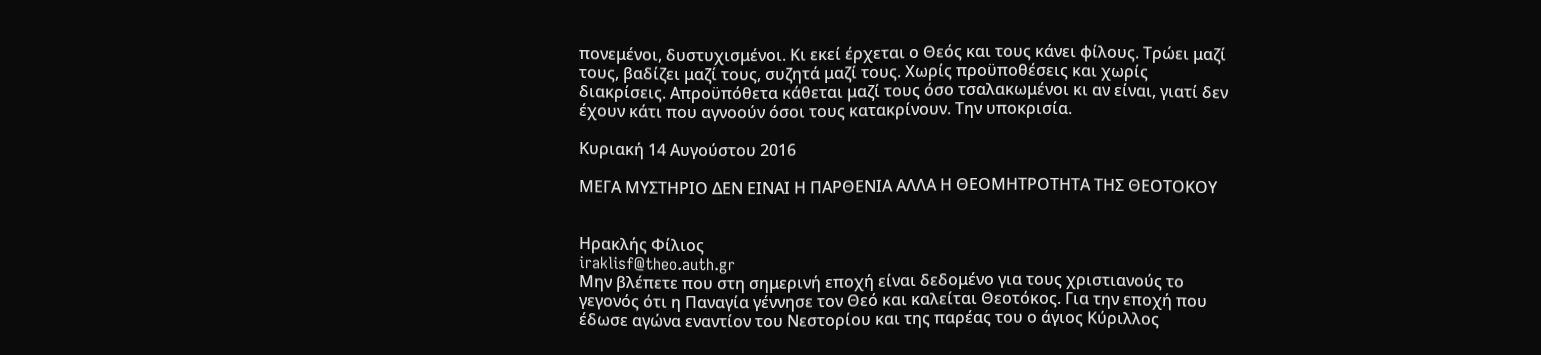πονεμένοι, δυστυχισμένοι. Κι εκεί έρχεται ο Θεός και τους κάνει φίλους. Τρώει μαζί τους, βαδίζει μαζί τους, συζητά μαζί τους. Χωρίς προϋποθέσεις και χωρίς διακρίσεις. Απροϋπόθετα κάθεται μαζί τους όσο τσαλακωμένοι κι αν είναι, γιατί δεν έχουν κάτι που αγνοούν όσοι τους κατακρίνουν. Την υποκρισία.

Κυριακή 14 Αυγούστου 2016

ΜΕΓΑ ΜΥΣΤΗΡΙΟ ΔΕΝ ΕΙΝΑΙ Η ΠΑΡΘΕΝΙΑ ΑΛΛΑ Η ΘΕΟΜΗΤΡΟΤΗΤΑ ΤΗΣ ΘΕΟΤΟΚΟΥ


Ηρακλής Φίλιος
iraklisf@theo.auth.gr
Μην βλέπετε που στη σημερινή εποχή είναι δεδομένο για τους χριστιανούς το γεγονός ότι η Παναγία γέννησε τον Θεό και καλείται Θεοτόκος. Για την εποχή που έδωσε αγώνα εναντίον του Νεστορίου και της παρέας του ο άγιος Κύριλλος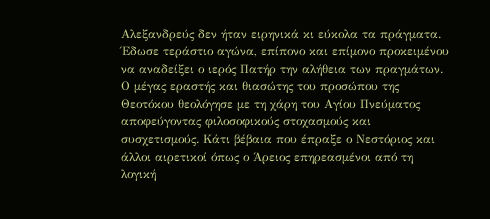Αλεξανδρεύς δεν ήταν ειρηνικά κι εύκολα τα πράγματα.
Έδωσε τεράστιο αγώνα, επίπονο και επίμονο προκειμένου να αναδείξει ο ιερός Πατήρ την αλήθεια των πραγμάτων. Ο μέγας εραστής και θιασώτης του προσώπου της Θεοτόκου θεολόγησε με τη χάρη του Αγίου Πνεύματος αποφεύγοντας φιλοσοφικούς στοχασμούς και συσχετισμούς. Κάτι βέβαια που έπραξε ο Νεστόριος και άλλοι αιρετικοί όπως ο Άρειος επηρεασμένοι από τη λογική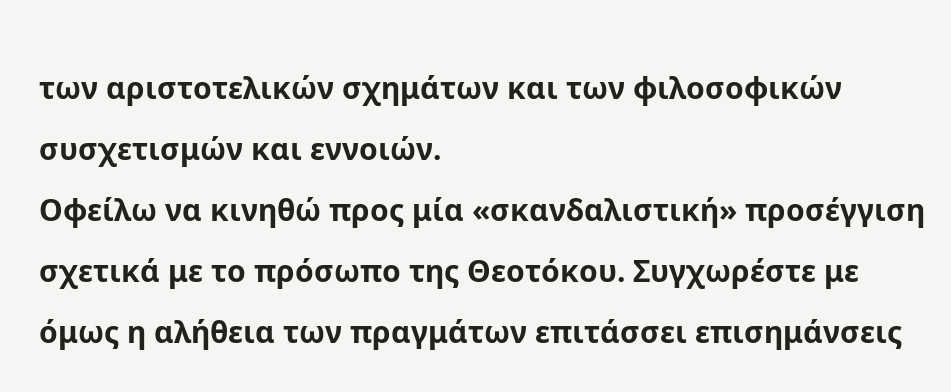των αριστοτελικών σχημάτων και των φιλοσοφικών συσχετισμών και εννοιών.
Οφείλω να κινηθώ προς μία «σκανδαλιστική» προσέγγιση σχετικά με το πρόσωπο της Θεοτόκου. Συγχωρέστε με όμως η αλήθεια των πραγμάτων επιτάσσει επισημάνσεις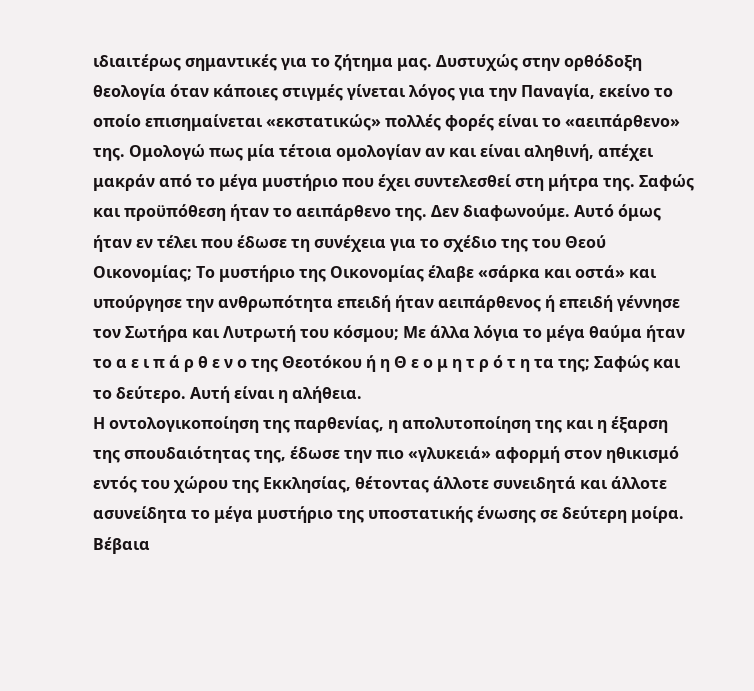ιδιαιτέρως σημαντικές για το ζήτημα μας. Δυστυχώς στην ορθόδοξη θεολογία όταν κάποιες στιγμές γίνεται λόγος για την Παναγία, εκείνο το οποίο επισημαίνεται «εκστατικώς» πολλές φορές είναι το «αειπάρθενο» της. Ομολογώ πως μία τέτοια ομολογίαν αν και είναι αληθινή, απέχει μακράν από το μέγα μυστήριο που έχει συντελεσθεί στη μήτρα της. Σαφώς και προϋπόθεση ήταν το αειπάρθενο της. Δεν διαφωνούμε. Αυτό όμως ήταν εν τέλει που έδωσε τη συνέχεια για το σχέδιο της του Θεού Οικονομίας; Το μυστήριο της Οικονομίας έλαβε «σάρκα και οστά» και υπούργησε την ανθρωπότητα επειδή ήταν αειπάρθενος ή επειδή γέννησε τον Σωτήρα και Λυτρωτή του κόσμου; Με άλλα λόγια το μέγα θαύμα ήταν το α ε ι π ά ρ θ ε ν ο της Θεοτόκου ή η Θ ε ο μ η τ ρ ό τ η τα της; Σαφώς και το δεύτερο. Αυτή είναι η αλήθεια.
Η οντολογικοποίηση της παρθενίας, η απολυτοποίηση της και η έξαρση της σπουδαιότητας της, έδωσε την πιο «γλυκειά» αφορμή στον ηθικισμό εντός του χώρου της Εκκλησίας, θέτοντας άλλοτε συνειδητά και άλλοτε ασυνείδητα το μέγα μυστήριο της υποστατικής ένωσης σε δεύτερη μοίρα. Βέβαια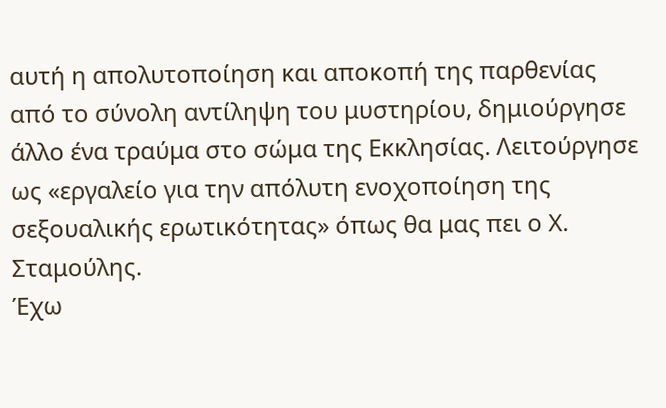αυτή η απολυτοποίηση και αποκοπή της παρθενίας από το σύνολη αντίληψη του μυστηρίου, δημιούργησε άλλο ένα τραύμα στο σώμα της Εκκλησίας. Λειτούργησε ως «εργαλείο για την απόλυτη ενοχοποίηση της σεξουαλικής ερωτικότητας» όπως θα μας πει ο Χ. Σταμούλης.
Έχω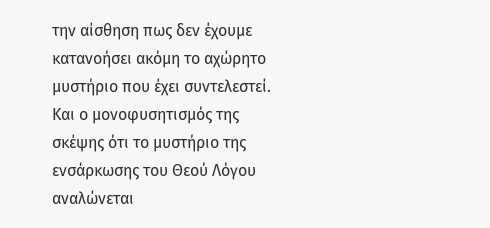την αίσθηση πως δεν έχουμε κατανοήσει ακόμη το αχώρητο μυστήριο που έχει συντελεστεί. Και ο μονοφυσητισμός της σκέψης ότι το μυστήριο της ενσάρκωσης του Θεού Λόγου αναλώνεται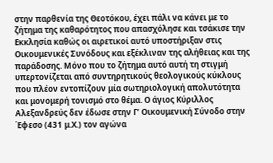στην παρθενία της Θεοτόκου, έχει πάλι να κάνει με το ζήτημα της καθαρότητος που απασχόλησε και τσάκισε την Εκκλησία καθώς οι αιρετικοί αυτό υποστήριξαν στις Οικουμενικές Συνόδους και εξέκλιναν της αλήθειας και της παράδοσης. Μόνο που το ζήτημα αυτό αυτή τη στιγμή υπερτονίζεται από συντηρητικούς θεολογικούς κύκλους που πλέον εντοπίζουν μία σωτηριολογική απολυτότητα και μονομερή τονισμό στο θέμα. Ο άγιος Κύριλλος Αλεξανδρεύς δεν έδωσε στην Γ’ Οικουμενική Σύνοδο στην Έφεσο (431 μ.Χ.) τον αγώνα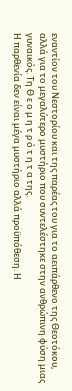εναντίον του Νεστορίου και της παρέας του για το αειπάρθενο της Θεοτόκου, αλλά για το μεγαλύτερο μυστήριο που συντελέστηκε στην ανθρώπινη φύση μιας γυναικός. Τη Θ ε ο μ η τ ρ ό τ η τ α της.
Η παρθενία δεν είναι μέγα μυστήριο αλλά προϋπόθεση. Η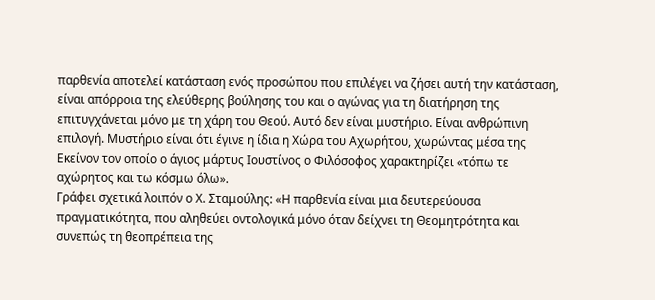παρθενία αποτελεί κατάσταση ενός προσώπου που επιλέγει να ζήσει αυτή την κατάσταση, είναι απόρροια της ελεύθερης βούλησης του και ο αγώνας για τη διατήρηση της επιτυγχάνεται μόνο με τη χάρη του Θεού. Αυτό δεν είναι μυστήριο. Είναι ανθρώπινη επιλογή. Μυστήριο είναι ότι έγινε η ίδια η Χώρα του Αχωρήτου, χωρώντας μέσα της Εκείνον τον οποίο ο άγιος μάρτυς Ιουστίνος ο Φιλόσοφος χαρακτηρίζει «τόπω τε αχώρητος και τω κόσμω όλω».
Γράφει σχετικά λοιπόν ο Χ. Σταμούλης: «Η παρθενία είναι μια δευτερεύουσα πραγματικότητα, που αληθεύει οντολογικά μόνο όταν δείχνει τη Θεομητρότητα και συνεπώς τη θεοπρέπεια της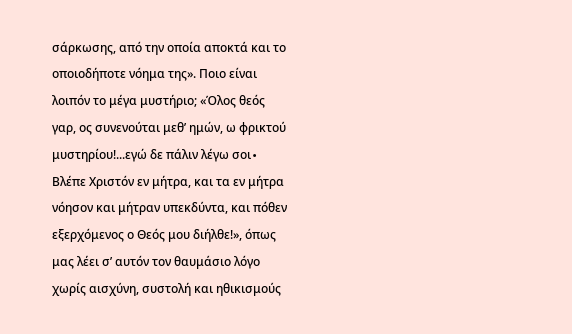σάρκωσης, από την οποία αποκτά και το οποιοδήποτε νόημα της». Ποιο είναι λοιπόν το μέγα μυστήριο; «Όλος θεός γαρ, ος συνενούται μεθ’ ημών, ω φρικτού μυστηρίου!...εγώ δε πάλιν λέγω σοι∙ Βλέπε Χριστόν εν μήτρα, και τα εν μήτρα νόησον και μήτραν υπεκδύντα, και πόθεν εξερχόμενος ο Θεός μου διήλθε!», όπως μας λέει σ’ αυτόν τον θαυμάσιο λόγο χωρίς αισχύνη, συστολή και ηθικισμούς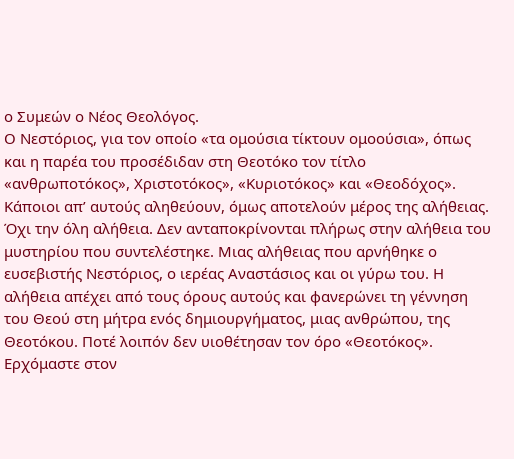ο Συμεών ο Νέος Θεολόγος.
Ο Νεστόριος, για τον οποίο «τα ομούσια τίκτουν ομοούσια», όπως και η παρέα του προσέδιδαν στη Θεοτόκο τον τίτλο «ανθρωποτόκος», Χριστοτόκος», «Κυριοτόκος» και «Θεοδόχος». Κάποιοι απ’ αυτούς αληθεύουν, όμως αποτελούν μέρος της αλήθειας. Όχι την όλη αλήθεια. Δεν ανταποκρίνονται πλήρως στην αλήθεια του μυστηρίου που συντελέστηκε. Μιας αλήθειας που αρνήθηκε ο ευσεβιστής Νεστόριος, ο ιερέας Αναστάσιος και οι γύρω του. Η αλήθεια απέχει από τους όρους αυτούς και φανερώνει τη γέννηση του Θεού στη μήτρα ενός δημιουργήματος, μιας ανθρώπου, της Θεοτόκου. Ποτέ λοιπόν δεν υιοθέτησαν τον όρο «Θεοτόκος».
Ερχόμαστε στον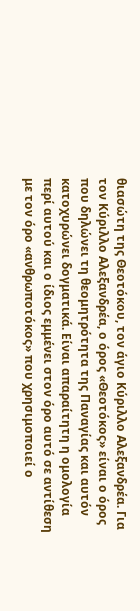θιασώτη της Θεοτόκου, τον άγιο Κύριλλο Αλεξανδρέα. Για τον Κύριλλο Αλεξανδρέα, ο όρος «Θεοτόκος» είναι ο όρος που δηλώνει τη θεομητρότητα της Παναγίας και αυτόν κατοχυρώνει δογματικά. Είναι απαραίτητη η ομολογία περί αυτού και ο ίδιος εμμένει στον όρο αυτό σε αντίθεση με τον όρο «ανθρωποτόκος» που χρησιμοποιεί ο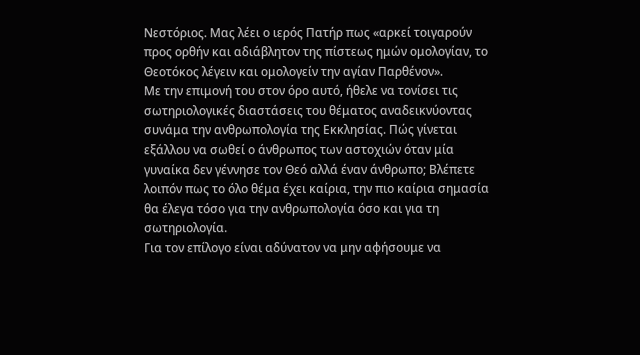Νεστόριος. Μας λέει ο ιερός Πατήρ πως «αρκεί τοιγαρούν προς ορθήν και αδιάβλητον της πίστεως ημών ομολογίαν, το Θεοτόκος λέγειν και ομολογείν την αγίαν Παρθένον».
Με την επιμονή του στον όρο αυτό, ήθελε να τονίσει τις σωτηριολογικές διαστάσεις του θέματος αναδεικνύοντας συνάμα την ανθρωπολογία της Εκκλησίας. Πώς γίνεται εξάλλου να σωθεί ο άνθρωπος των αστοχιών όταν μία γυναίκα δεν γέννησε τον Θεό αλλά έναν άνθρωπο; Βλέπετε λοιπόν πως το όλο θέμα έχει καίρια, την πιο καίρια σημασία θα έλεγα τόσο για την ανθρωπολογία όσο και για τη σωτηριολογία.
Για τον επίλογο είναι αδύνατον να μην αφήσουμε να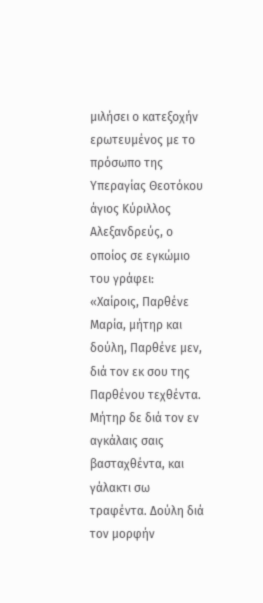μιλήσει ο κατεξοχήν ερωτευμένος με το πρόσωπο της Υπεραγίας Θεοτόκου άγιος Κύριλλος Αλεξανδρεύς, ο οποίος σε εγκώμιο του γράφει:
«Χαίροις, Παρθένε Μαρία, μήτηρ και δούλη, Παρθένε μεν, διά τον εκ σου της Παρθένου τεχθέντα. Μήτηρ δε διά τον εν αγκάλαις σαις βασταχθέντα, και γάλακτι σω τραφέντα. Δούλη διά τον μορφήν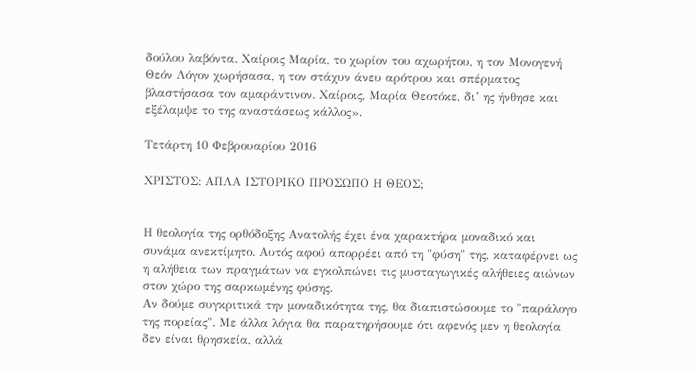δούλου λαβόντα. Χαίροις Μαρία, το χωρίον του αχωρήτου, η τον Μονογενή Θεόν Λόγον χωρήσασα, η τον στάχυν άνευ αρότρου και σπέρματος βλαστήσασα τον αμαράντινον. Χαίροις, Μαρία Θεοτόκε, δι’ ης ήνθησε και εξέλαμψε το της αναστάσεως κάλλος».

Τετάρτη 10 Φεβρουαρίου 2016

ΧΡΙΣΤΟΣ: ΑΠΛΑ ΙΣΤΟΡΙΚΟ ΠΡΟΣΩΠΟ Η ΘΕΟΣ;


Η θεολογία της ορθόδοξης Ανατολής έχει ένα χαρακτήρα μοναδικό και συνάμα ανεκτίμητο. Αυτός αφού απορρέει από τη "φύση" της, καταφέρνει ως η αλήθεια των πραγμάτων να εγκολπώνει τις μυσταγωγικές αλήθειες αιώνων στον χώρο της σαρκωμένης φύσης.
Αν δούμε συγκριτικά την μοναδικότητα της, θα διαπιστώσουμε το "παράλογο της πορείας". Με άλλα λόγια θα παρατηρήσουμε ότι αφενός μεν η θεολογία δεν είναι θρησκεία, αλλά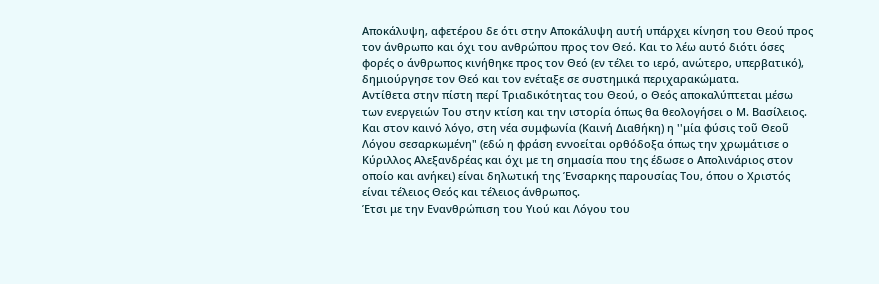Αποκάλυψη, αφετέρου δε ότι στην Αποκάλυψη αυτή υπάρχει κίνηση του Θεού προς τον άνθρωπο και όχι του ανθρώπου προς τον Θεό. Και το λέω αυτό διότι όσες φορές ο άνθρωπος κινήθηκε προς τον Θεό (εν τέλει το ιερό, ανώτερο, υπερβατικό), δημιούργησε τον Θεό και τον ενέταξε σε συστημικά περιχαρακώματα.
Αντίθετα στην πίστη περί Τριαδικότητας του Θεού, ο Θεός αποκαλύπτεται μέσω των ενεργειών Του στην κτίση και την ιστορία όπως θα θεολογήσει ο Μ. Βασίλειος. Και στον καινό λόγο, στη νέα συμφωνία (Καινή Διαθήκη) η ''μία φύσις τοῦ Θεοῦ Λόγου σεσαρκωμένη" (εδώ η φράση εννοείται ορθόδοξα όπως την χρωμάτισε ο Κύριλλος Αλεξανδρέας και όχι με τη σημασία που της έδωσε ο Απολινάριος στον οποίο και ανήκει) είναι δηλωτική της Ένσαρκης παρουσίας Του, όπου ο Χριστός είναι τέλειος Θεός και τέλειος άνθρωπος.
Έτσι με την Ενανθρώπιση του Υιού και Λόγου του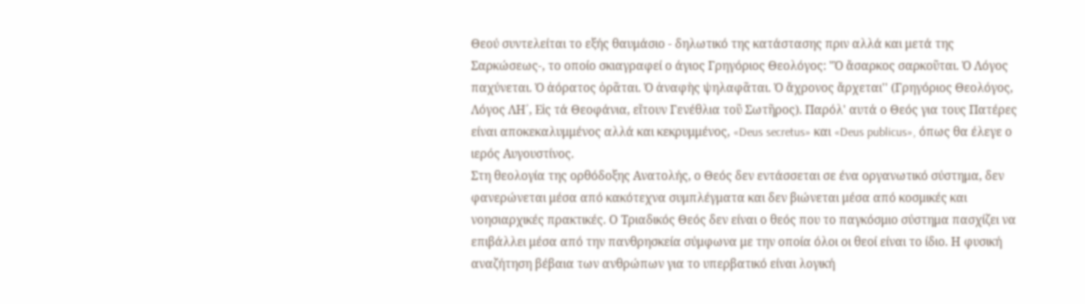Θεού συντελείται το εξής θαυμάσιο - δηλωτικό της κατάστασης πριν αλλά και μετά της Σαρκώσεως-, το οποίο σκιαγραφεί ο άγιος Γρηγόριος Θεολόγος: "Ὁ ἄσαρκος σαρκοῦται. Ὁ Λόγος παχύνεται. Ὁ ἀόρατος ὁρᾶται. Ὁ ἀναφὴς ψηλαφᾶται. Ὁ ἄχρονος ἄρχεται'' (Γρηγόριος Θεολόγος, Λόγος ΛΗ΄, Εἰς τά Θεοφάνια, εἴτουν Γενέθλια τοῦ Σωτῆρος). Παρόλ' αυτά ο Θεός για τους Πατέρες είναι αποκεκαλυμμένος αλλά και κεκρυμμένος, «Deus secretus» και «Deus publicus», όπως θα έλεγε ο ιερός Αυγουστίνος.
Στη θεολογία της ορθόδοξης Ανατολής, ο Θεός δεν εντάσσεται σε ένα οργανωτικό σύστημα, δεν φανερώνεται μέσα από κακότεχνα συμπλέγματα και δεν βιώνεται μέσα από κοσμικές και νοησιαρχικές πρακτικές. Ο Τριαδικός Θεός δεν είναι ο θεός που το παγκόσμιο σύστημα πασχίζει να επιβάλλει μέσα από την πανθρησκεία σύμφωνα με την οποία όλοι οι θεοί είναι το ίδιο. Η φυσική αναζήτηση βέβαια των ανθρώπων για το υπερβατικό είναι λογική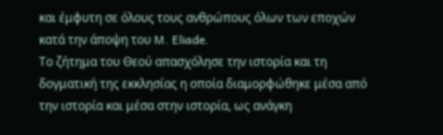και έμφυτη σε όλους τους ανθρώπους όλων των εποχών κατά την άποψη του M. Eliade.
Το ζήτημα του Θεού απασχόλησε την ιστορία και τη δογματική της εκκλησίας η οποία διαμορφώθηκε μέσα από την ιστορία και μέσα στην ιστορία, ως ανάγκη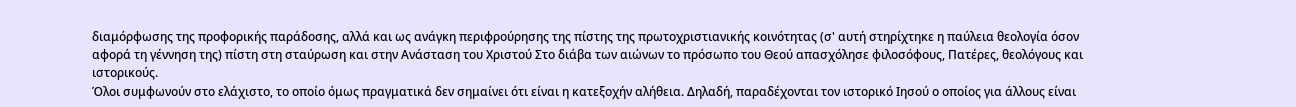διαμόρφωσης της προφορικής παράδοσης, αλλά και ως ανάγκη περιφρούρησης της πίστης της πρωτοχριστιανικής κοινότητας (σ' αυτή στηρίχτηκε η παύλεια θεολογία όσον αφορά τη γέννηση της) πίστη στη σταύρωση και στην Ανάσταση του Χριστού Στο διάβα των αιώνων το πρόσωπο του Θεού απασχόλησε φιλοσόφους, Πατέρες, θεολόγους και ιστορικούς.
Όλοι συμφωνούν στο ελάχιστο, το οποίο όμως πραγματικά δεν σημαίνει ότι είναι η κατεξοχήν αλήθεια. Δηλαδή, παραδέχονται τον ιστορικό Ιησού ο οποίος για άλλους είναι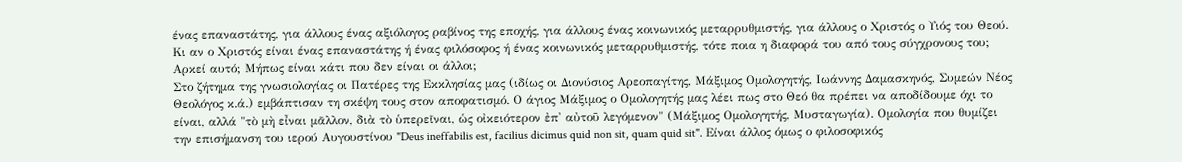ένας επαναστάτης, για άλλους ένας αξιόλογος ραβίνος της εποχής, για άλλους ένας κοινωνικός μεταρρυθμιστής, για άλλους ο Χριστός ο Υιός του Θεού. Κι αν ο Χριστός είναι ένας επαναστάτης ή ένας φιλόσοφος ή ένας κοινωνικός μεταρρυθμιστής, τότε ποια η διαφορά του από τους σύγχρονους του; Αρκεί αυτό; Μήπως είναι κάτι που δεν είναι οι άλλοι;
Στο ζήτημα της γνωσιολογίας οι Πατέρες της Εκκλησίας μας (ιδίως οι Διονύσιος Αρεοπαγίτης, Μάξιμος Ομολογητής, Ιωάννης Δαμασκηνός, Συμεών Νέος Θεολόγος κ.ά.) εμβάπτισαν τη σκέψη τους στον αποφατισμό. Ο άγιος Μάξιμος ο Ομολογητής μας λέει πως στο Θεό θα πρέπει να αποδίδουμε όχι το είναι, αλλά "τὸ μὴ εἶναι μᾶλλον, διὰ τὸ ὑπερεῖναι, ὡς οἰκειότερον ἐπ' αὐτοῦ λεγόμενον" (Μάξιμος Ομολογητής, Μυσταγωγία). Ομολογία που θυμίζει την επισήμανση του ιερού Αυγουστίνου "Deus ineffabilis est, facilius dicimus quid non sit, quam quid sit". Είναι άλλος όμως ο φιλοσοφικός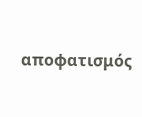αποφατισμός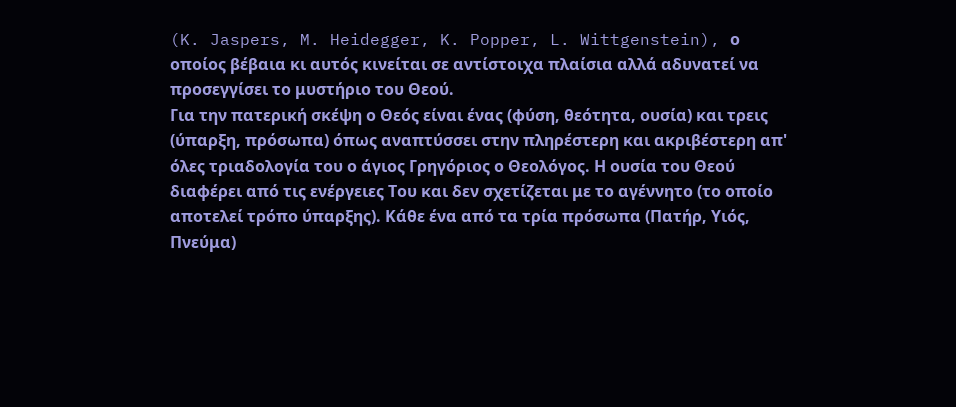(K. Jaspers, M. Heidegger, K. Popper, L. Wittgenstein), ο οποίος βέβαια κι αυτός κινείται σε αντίστοιχα πλαίσια αλλά αδυνατεί να προσεγγίσει το μυστήριο του Θεού.
Για την πατερική σκέψη ο Θεός είναι ένας (φύση, θεότητα, ουσία) και τρεις (ύπαρξη, πρόσωπα) όπως αναπτύσσει στην πληρέστερη και ακριβέστερη απ' όλες τριαδολογία του ο άγιος Γρηγόριος ο Θεολόγος. Η ουσία του Θεού διαφέρει από τις ενέργειες Του και δεν σχετίζεται με το αγέννητο (το οποίο αποτελεί τρόπο ύπαρξης). Κάθε ένα από τα τρία πρόσωπα (Πατήρ, Υιός, Πνεύμα)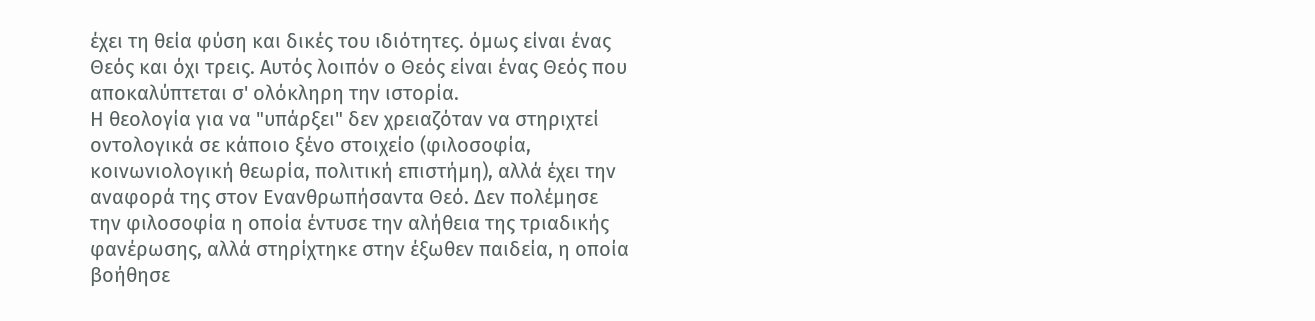έχει τη θεία φύση και δικές του ιδιότητες. όμως είναι ένας Θεός και όχι τρεις. Αυτός λοιπόν ο Θεός είναι ένας Θεός που αποκαλύπτεται σ' ολόκληρη την ιστορία.
Η θεολογία για να "υπάρξει" δεν χρειαζόταν να στηριχτεί οντολογικά σε κάποιο ξένο στοιχείο (φιλοσοφία, κοινωνιολογική θεωρία, πολιτική επιστήμη), αλλά έχει την αναφορά της στον Ενανθρωπήσαντα Θεό. Δεν πολέμησε την φιλοσοφία η οποία έντυσε την αλήθεια της τριαδικής φανέρωσης, αλλά στηρίχτηκε στην έξωθεν παιδεία, η οποία βοήθησε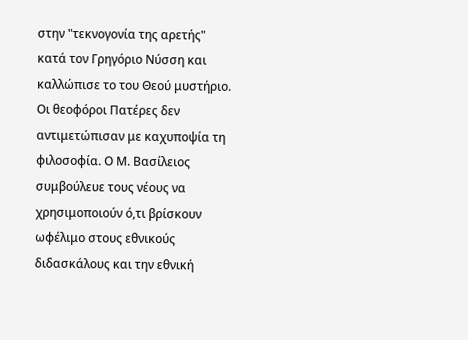στην "τεκνογονία της αρετής" κατά τον Γρηγόριο Νύσση και καλλώπισε το του Θεού μυστήριο.
Οι θεοφόροι Πατέρες δεν αντιμετώπισαν με καχυποψία τη φιλοσοφία. Ο Μ. Βασίλειος συμβούλευε τους νέους να χρησιμοποιούν ό,τι βρίσκουν ωφέλιμο στους εθνικούς διδασκάλους και την εθνική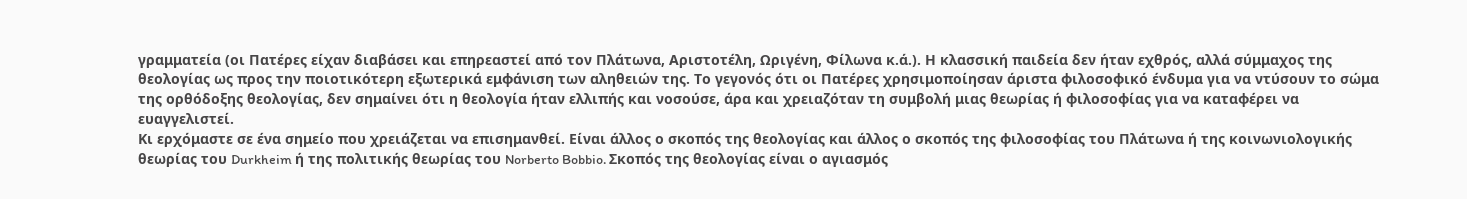γραμματεία (οι Πατέρες είχαν διαβάσει και επηρεαστεί από τον Πλάτωνα, Αριστοτέλη, Ωριγένη, Φίλωνα κ.ά.). Η κλασσική παιδεία δεν ήταν εχθρός, αλλά σύμμαχος της θεολογίας ως προς την ποιοτικότερη εξωτερικά εμφάνιση των αληθειών της. Το γεγονός ότι οι Πατέρες χρησιμοποίησαν άριστα φιλοσοφικό ένδυμα για να ντύσουν το σώμα της ορθόδοξης θεολογίας, δεν σημαίνει ότι η θεολογία ήταν ελλιπής και νοσούσε, άρα και χρειαζόταν τη συμβολή μιας θεωρίας ή φιλοσοφίας για να καταφέρει να ευαγγελιστεί.
Κι ερχόμαστε σε ένα σημείο που χρειάζεται να επισημανθεί. Είναι άλλος ο σκοπός της θεολογίας και άλλος ο σκοπός της φιλοσοφίας του Πλάτωνα ή της κοινωνιολογικής θεωρίας του Durkheim ή της πολιτικής θεωρίας του Norberto Bobbio. Σκοπός της θεολογίας είναι ο αγιασμός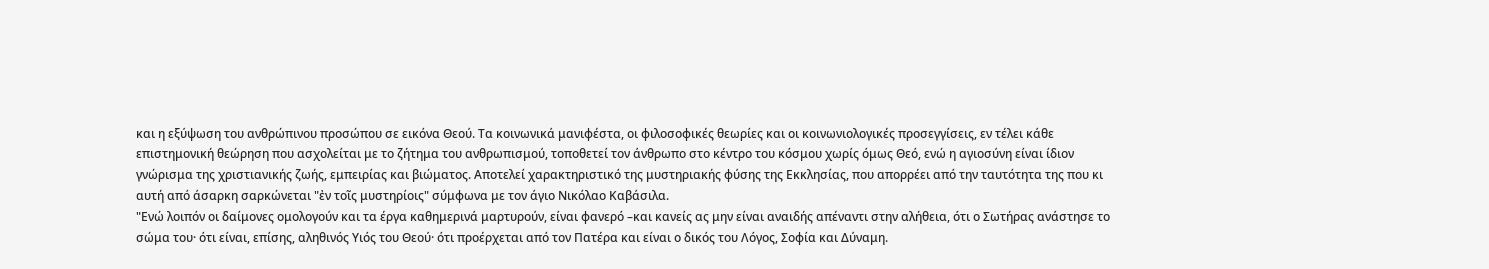και η εξύψωση του ανθρώπινου προσώπου σε εικόνα Θεού. Τα κοινωνικά μανιφέστα, οι φιλοσοφικές θεωρίες και οι κοινωνιολογικές προσεγγίσεις, εν τέλει κάθε επιστημονική θεώρηση που ασχολείται με το ζήτημα του ανθρωπισμού, τοποθετεί τον άνθρωπο στο κέντρο του κόσμου χωρίς όμως Θεό, ενώ η αγιοσύνη είναι ίδιον γνώρισμα της χριστιανικής ζωής, εμπειρίας και βιώματος. Αποτελεί χαρακτηριστικό της μυστηριακής φύσης της Εκκλησίας, που απορρέει από την ταυτότητα της που κι αυτή από άσαρκη σαρκώνεται "ἐν τοῖς μυστηρίοις" σύμφωνα με τον άγιο Νικόλαο Καβάσιλα.
"Ενώ λοιπόν οι δαίμονες ομολογούν και τα έργα καθημερινά μαρτυρούν, είναι φανερό –και κανείς ας μην είναι αναιδής απέναντι στην αλήθεια, ότι ο Σωτήρας ανάστησε το σώμα του· ότι είναι, επίσης, αληθινός Υιός του Θεού· ότι προέρχεται από τον Πατέρα και είναι ο δικός του Λόγος, Σοφία και Δύναμη.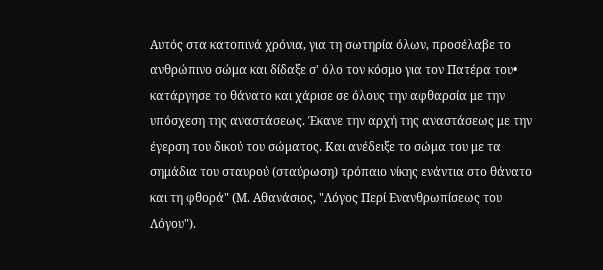Αυτός στα κατοπινά χρόνια, για τη σωτηρία όλων, προσέλαβε το ανθρώπινο σώμα και δίδαξε σ' όλο τον κόσμο για τον Πατέρα του• κατάργησε το θάνατο και χάρισε σε όλους την αφθαρσία με την υπόσχεση της αναστάσεως. Έκανε την αρχή της αναστάσεως με την έγερση του δικού του σώματος. Και ανέδειξε το σώμα του με τα σημάδια του σταυρού (σταύρωση) τρόπαιο νίκης ενάντια στο θάνατο και τη φθορά" (Μ. Αθανάσιος, "Λόγος Περί Ενανθρωπίσεως του Λόγου").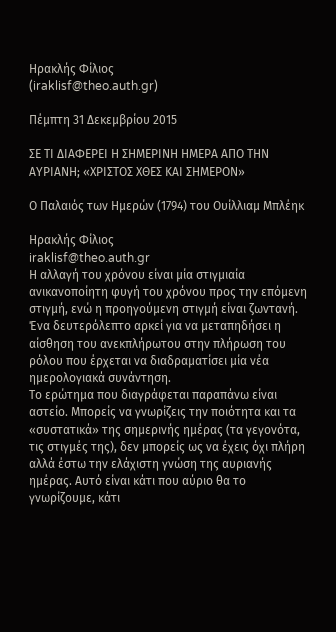Ηρακλής Φίλιος
(iraklisf@theo.auth.gr)

Πέμπτη 31 Δεκεμβρίου 2015

ΣΕ ΤΙ ΔΙΑΦΕΡΕΙ Η ΣΗΜΕΡΙΝΗ ΗΜΕΡΑ ΑΠΟ ΤΗΝ ΑΥΡΙΑΝΗ; «ΧΡΙΣΤΟΣ ΧΘΕΣ ΚΑΙ ΣΗΜΕΡΟΝ»

Ο Παλαιός των Ημερών (1794) του Ουίλλιαμ Μπλέηκ

Ηρακλής Φίλιος
iraklisf@theo.auth.gr
Η αλλαγή του χρόνου είναι μία στιγμιαία ανικανοποίητη φυγή του χρόνου προς την επόμενη στιγμή, ενώ η προηγούμενη στιγμή είναι ζωντανή. Ένα δευτερόλεπτο αρκεί για να μεταπηδήσει η αίσθηση του ανεκπλήρωτου στην πλήρωση του ρόλου που έρχεται να διαδραματίσει μία νέα ημερολογιακά συνάντηση.
Το ερώτημα που διαγράφεται παραπάνω είναι αστείο. Μπορείς να γνωρίζεις την ποιότητα και τα «συστατικά» της σημερινής ημέρας (τα γεγονότα, τις στιγμές της), δεν μπορείς ως να έχεις όχι πλήρη αλλά έστω την ελάχιστη γνώση της αυριανής ημέρας. Αυτό είναι κάτι που αύριο θα το γνωρίζουμε, κάτι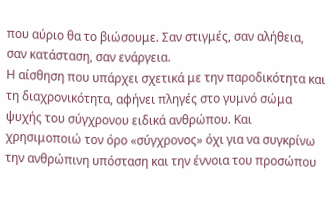που αύριο θα το βιώσουμε. Σαν στιγμές, σαν αλήθεια, σαν κατάσταση, σαν ενάργεια.
Η αίσθηση που υπάρχει σχετικά με την παροδικότητα και τη διαχρονικότητα, αφήνει πληγές στο γυμνό σώμα ψυχής του σύγχρονου ειδικά ανθρώπου. Και χρησιμοποιώ τον όρο «σύγχρονος» όχι για να συγκρίνω την ανθρώπινη υπόσταση και την έννοια του προσώπου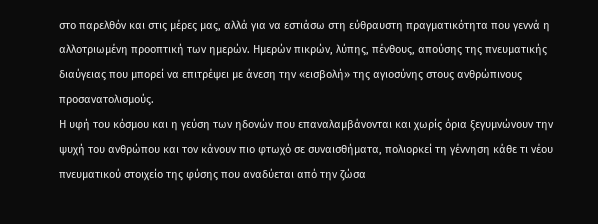στο παρελθόν και στις μέρες μας, αλλά για να εστιάσω στη εύθραυστη πραγματικότητα που γεννά η αλλοτριωμένη προοπτική των ημερών. Ημερών πικρών, λύπης, πένθους, απούσης της πνευματικής διαύγειας που μπορεί να επιτρέψει με άνεση την «εισβολή» της αγιοσύνης στους ανθρώπινους προσανατολισμούς.
Η υφή του κόσμου και η γεύση των ηδονών που επαναλαμβάνονται και χωρίς όρια ξεγυμνώνουν την ψυχή του ανθρώπου και τον κάνουν πιο φτωχό σε συναισθήματα, πολιορκεί τη γέννηση κάθε τι νέου πνευματικού στοιχείο της φύσης που αναδύεται από την ζώσα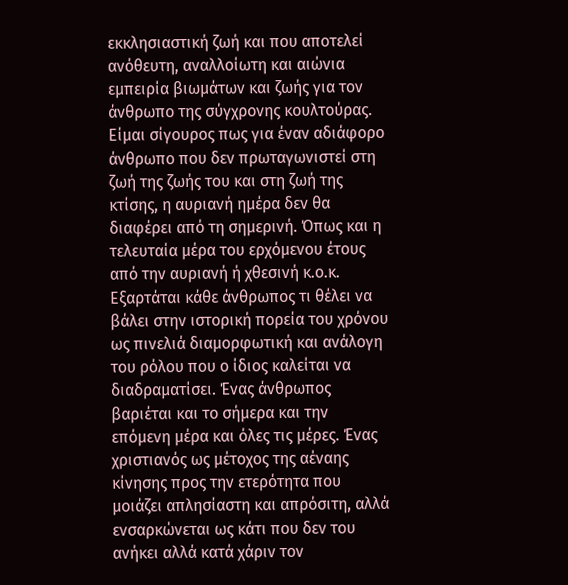εκκλησιαστική ζωή και που αποτελεί ανόθευτη, αναλλοίωτη και αιώνια εμπειρία βιωμάτων και ζωής για τον άνθρωπο της σύγχρονης κουλτούρας. Είμαι σίγουρος πως για έναν αδιάφορο άνθρωπο που δεν πρωταγωνιστεί στη ζωή της ζωής του και στη ζωή της κτίσης, η αυριανή ημέρα δεν θα διαφέρει από τη σημερινή. Όπως και η τελευταία μέρα του ερχόμενου έτους από την αυριανή ή χθεσινή κ.ο.κ.
Εξαρτάται κάθε άνθρωπος τι θέλει να βάλει στην ιστορική πορεία του χρόνου ως πινελιά διαμορφωτική και ανάλογη του ρόλου που ο ίδιος καλείται να διαδραματίσει. Ένας άνθρωπος βαριέται και το σήμερα και την επόμενη μέρα και όλες τις μέρες. Ένας χριστιανός ως μέτοχος της αέναης κίνησης προς την ετερότητα που μοιάζει απλησίαστη και απρόσιτη, αλλά ενσαρκώνεται ως κάτι που δεν του ανήκει αλλά κατά χάριν τον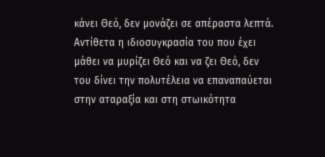κάνει Θεό, δεν μονάζει σε απέραστα λεπτά. Αντίθετα η ιδιοσυγκρασία του που έχει μάθει να μυρίζει Θεό και να ζει Θεό, δεν του δίνει την πολυτέλεια να επαναπαύεται στην αταραξία και στη στωικότητα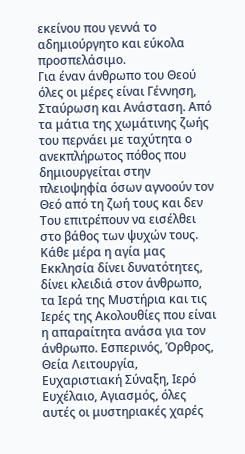εκείνου που γεννά το αδημιούργητο και εύκολα προσπελάσιμο.
Για έναν άνθρωπο του Θεού όλες οι μέρες είναι Γέννηση, Σταύρωση και Ανάσταση. Από τα μάτια της χωμάτινης ζωής του περνάει με ταχύτητα ο ανεκπλήρωτος πόθος που δημιουργείται στην πλειοψηφία όσων αγνοούν τον Θεό από τη ζωή τους και δεν Του επιτρέπουν να εισέλθει στο βάθος των ψυχών τους. Κάθε μέρα η αγία μας Εκκλησία δίνει δυνατότητες, δίνει κλειδιά στον άνθρωπο, τα Ιερά της Μυστήρια και τις Ιερές της Ακολουθίες που είναι η απαραίτητα ανάσα για τον άνθρωπο. Εσπερινός, Όρθρος, Θεία Λειτουργία, Ευχαριστιακή Σύναξη, Ιερό Ευχέλαιο, Αγιασμός, όλες αυτές οι μυστηριακές χαρές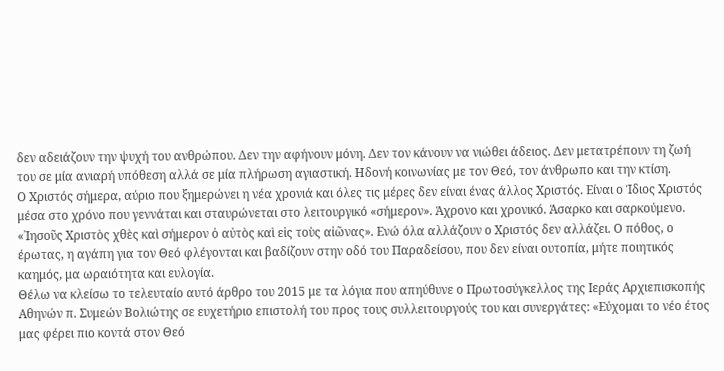δεν αδειάζουν την ψυχή του ανθρώπου. Δεν την αφήνουν μόνη. Δεν τον κάνουν να νιώθει άδειος. Δεν μετατρέπουν τη ζωή του σε μία ανιαρή υπόθεση αλλά σε μία πλήρωση αγιαστική. Ηδονή κοινωνίας με τον Θεό, τον άνθρωπο και την κτίση.
Ο Χριστός σήμερα, αύριο που ξημερώνει η νέα χρονιά και όλες τις μέρες δεν είναι ένας άλλος Χριστός. Είναι ο Ίδιος Χριστός μέσα στο χρόνο που γεννάται και σταυρώνεται στο λειτουργικό «σήμερον». Άχρονο και χρονικό. Άσαρκο και σαρκούμενο. «᾿Ιησοῦς Χριστὸς χθὲς καὶ σήμερον ὁ αὐτὸς καὶ εἰς τοὺς αἰῶνας». Ενώ όλα αλλάζουν ο Χριστός δεν αλλάζει. Ο πόθος, ο έρωτας, η αγάπη για τον Θεό φλέγονται και βαδίζουν στην οδό του Παραδείσου, που δεν είναι ουτοπία, μήτε ποιητικός καημός, μα ωραιότητα και ευλογία.
Θέλω να κλείσω το τελευταίο αυτό άρθρο του 2015 με τα λόγια που απηύθυνε ο Πρωτοσύγκελλος της Ιεράς Αρχιεπισκοπής Αθηνών π. Συμεών Βολιώτης σε ευχετήριο επιστολή του προς τους συλλειτουργούς του και συνεργάτες: «Εύχομαι το νέο έτος μας φέρει πιο κοντά στον Θεό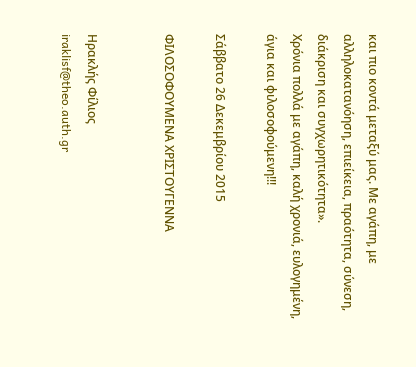και πιο κοντά μεταξύ μας. Με αγάπη, με αλληλοκατανόηση, επιείκεια, πραότητα, σύνεση, διάκριση και συγχωρητικότητα».
Χρόνια πολλά με αγάπη, καλή χρονιά, ευλογημένη, άγια και φιλοσοφούμενη!!!

Σάββατο 26 Δεκεμβρίου 2015

ΦΙΛΟΣΟΦΟΥΜΕΝΑ ΧΡΙΣΤΟΥΓΕΝΝΑ


Ηρακλής Φίλιος
iraklisf@theo.auth.gr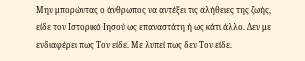Μην μπορώντας ο άνθρωπος να αντέξει τις αλήθειες της ζωής, είδε τον Ιστορικό Ιησού ως επαναστάτη ή ως κάτι άλλο. Δεν με ενδιαφέρει πως Τον είδε. Με λυπεί πως δεν Τον είδε.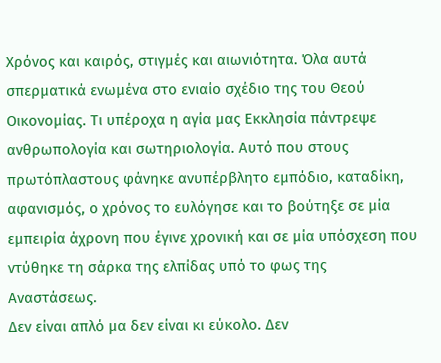Χρόνος και καιρός, στιγμές και αιωνιότητα. Όλα αυτά σπερματικά ενωμένα στο ενιαίο σχέδιο της του Θεού Οικονομίας. Τι υπέροχα η αγία μας Εκκλησία πάντρεψε ανθρωπολογία και σωτηριολογία. Αυτό που στους πρωτόπλαστους φάνηκε ανυπέρβλητο εμπόδιο, καταδίκη, αφανισμός, ο χρόνος το ευλόγησε και το βούτηξε σε μία εμπειρία άχρονη που έγινε χρονική και σε μία υπόσχεση που ντύθηκε τη σάρκα της ελπίδας υπό το φως της Αναστάσεως.
Δεν είναι απλό μα δεν είναι κι εύκολο. Δεν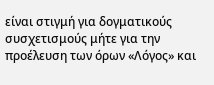είναι στιγμή για δογματικούς συσχετισμούς μήτε για την προέλευση των όρων «Λόγος» και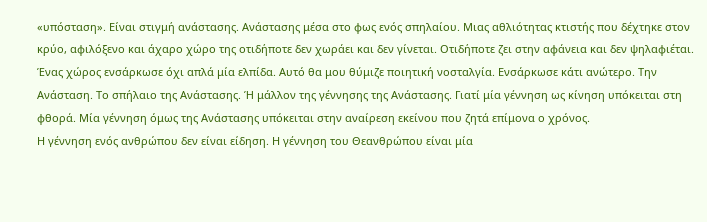«υπόσταση». Είναι στιγμή ανάστασης. Ανάστασης μέσα στο φως ενός σπηλαίου. Μιας αθλιότητας κτιστής που δέχτηκε στον κρύο, αφιλόξενο και άχαρο χώρο της οτιδήποτε δεν χωράει και δεν γίνεται. Οτιδήποτε ζει στην αφάνεια και δεν ψηλαφιέται. Ένας χώρος ενσάρκωσε όχι απλά μία ελπίδα. Αυτό θα μου θύμιζε ποιητική νοσταλγία. Ενσάρκωσε κάτι ανώτερο. Την Ανάσταση. Το σπήλαιο της Ανάστασης. Ή μάλλον της γέννησης της Ανάστασης. Γιατί μία γέννηση ως κίνηση υπόκειται στη φθορά. Μία γέννηση όμως της Ανάστασης υπόκειται στην αναίρεση εκείνου που ζητά επίμονα ο χρόνος.
Η γέννηση ενός ανθρώπου δεν είναι είδηση. Η γέννηση του Θεανθρώπου είναι μία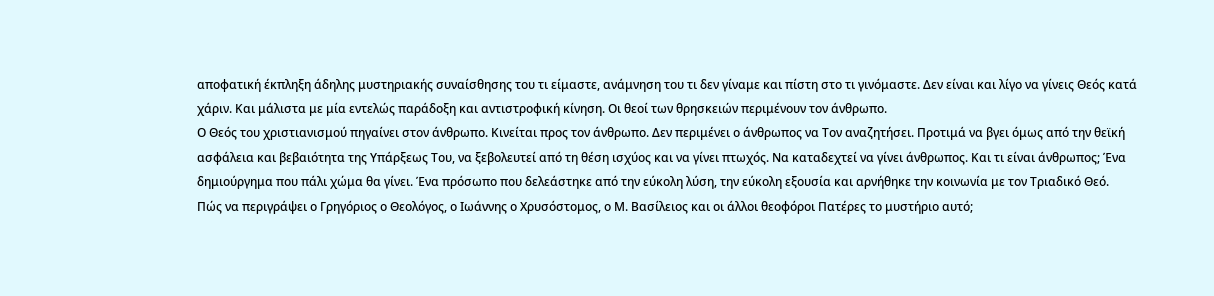αποφατική έκπληξη άδηλης μυστηριακής συναίσθησης του τι είμαστε, ανάμνηση του τι δεν γίναμε και πίστη στο τι γινόμαστε. Δεν είναι και λίγο να γίνεις Θεός κατά χάριν. Και μάλιστα με μία εντελώς παράδοξη και αντιστροφική κίνηση. Οι θεοί των θρησκειών περιμένουν τον άνθρωπο.
Ο Θεός του χριστιανισμού πηγαίνει στον άνθρωπο. Κινείται προς τον άνθρωπο. Δεν περιμένει ο άνθρωπος να Τον αναζητήσει. Προτιμά να βγει όμως από την θεϊκή ασφάλεια και βεβαιότητα της Υπάρξεως Του, να ξεβολευτεί από τη θέση ισχύος και να γίνει πτωχός. Να καταδεχτεί να γίνει άνθρωπος. Και τι είναι άνθρωπος; Ένα δημιούργημα που πάλι χώμα θα γίνει. Ένα πρόσωπο που δελεάστηκε από την εύκολη λύση, την εύκολη εξουσία και αρνήθηκε την κοινωνία με τον Τριαδικό Θεό.
Πώς να περιγράψει ο Γρηγόριος ο Θεολόγος, ο Ιωάννης ο Χρυσόστομος, ο Μ. Βασίλειος και οι άλλοι θεοφόροι Πατέρες το μυστήριο αυτό;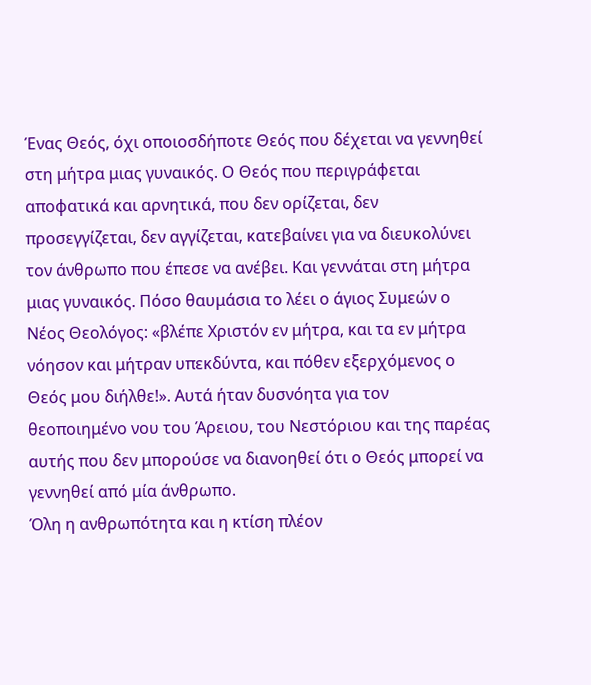Ένας Θεός, όχι οποιοσδήποτε Θεός που δέχεται να γεννηθεί στη μήτρα μιας γυναικός. Ο Θεός που περιγράφεται αποφατικά και αρνητικά, που δεν ορίζεται, δεν προσεγγίζεται, δεν αγγίζεται, κατεβαίνει για να διευκολύνει τον άνθρωπο που έπεσε να ανέβει. Και γεννάται στη μήτρα μιας γυναικός. Πόσο θαυμάσια το λέει ο άγιος Συμεών ο Νέος Θεολόγος: «βλέπε Χριστόν εν μήτρα, και τα εν μήτρα νόησον και μήτραν υπεκδύντα, και πόθεν εξερχόμενος ο Θεός μου διήλθε!». Αυτά ήταν δυσνόητα για τον θεοποιημένο νου του Άρειου, του Νεστόριου και της παρέας αυτής που δεν μπορούσε να διανοηθεί ότι ο Θεός μπορεί να γεννηθεί από μία άνθρωπο.
Όλη η ανθρωπότητα και η κτίση πλέον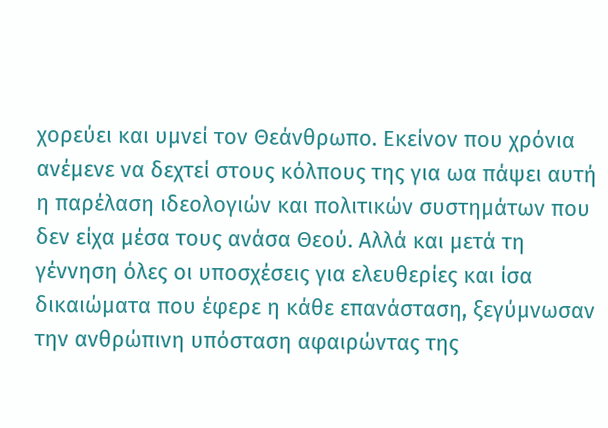χορεύει και υμνεί τον Θεάνθρωπο. Εκείνον που χρόνια ανέμενε να δεχτεί στους κόλπους της για ωα πάψει αυτή η παρέλαση ιδεολογιών και πολιτικών συστημάτων που δεν είχα μέσα τους ανάσα Θεού. Αλλά και μετά τη γέννηση όλες οι υποσχέσεις για ελευθερίες και ίσα δικαιώματα που έφερε η κάθε επανάσταση, ξεγύμνωσαν την ανθρώπινη υπόσταση αφαιρώντας της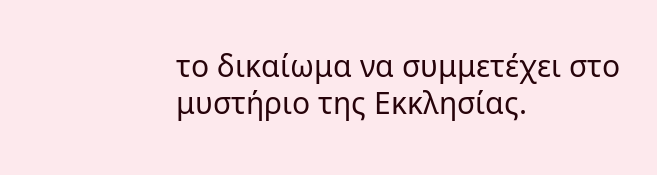το δικαίωμα να συμμετέχει στο μυστήριο της Εκκλησίας.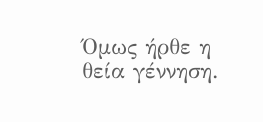Όμως ήρθε η θεία γέννηση.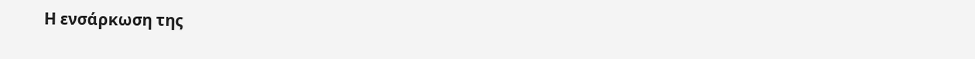Η ενσάρκωση της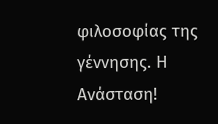φιλοσοφίας της γέννησης. Η Ανάσταση!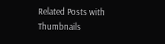Related Posts with Thumbnails